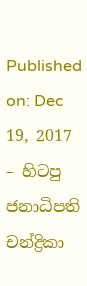Published on: Dec 19, 2017 – හිටපු ජනාධිපති චන්ද්‍රිකා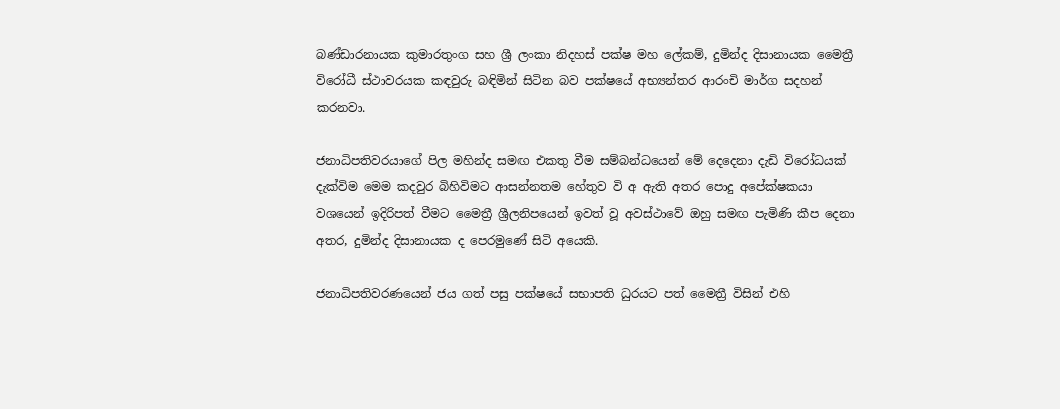බණ්ඩාරනායක කුමාරතුංග සහ ශ්‍රී ලංකා නිදහස් පක්ෂ මහ ලේකම්, දුමින්ද දිසානායක මෛත්‍රී විරෝධී ස්ථාවරයක කඳවුරු බඳිමින් සිටින බව පක්ෂයේ අභ්‍යන්තර ආරංචි මාර්ග සදහන් කරනවා.

ජනාධිපතිවරයාගේ පිල මහින්ද සමඟ එකතු වීම සම්බන්ධයෙන් මේ දෙදෙනා දැඩි විරෝධයක් දැක්විම මෙම කදවුර බිහිවිමට ආසන්නතම හේතුව වි අ ඇති අතර පොදු අපේක්ෂකයා වශයෙන් ඉදිරිපත් වීමට මෛත්‍රී ශ්‍රීලනිපයෙන් ඉවත් වූ අවස්ථාවේ ඔහු සමඟ පැමිණි කීප දෙනා අතර, දුමින්ද දිසානායක ද පෙරමුණේ සිටි අයෙකි.

ජනාධිපතිවරණයෙන් ජය ගත් පසු පක්ෂයේ සභාපති ධුරයට පත් මෛත්‍රී විසින් එහි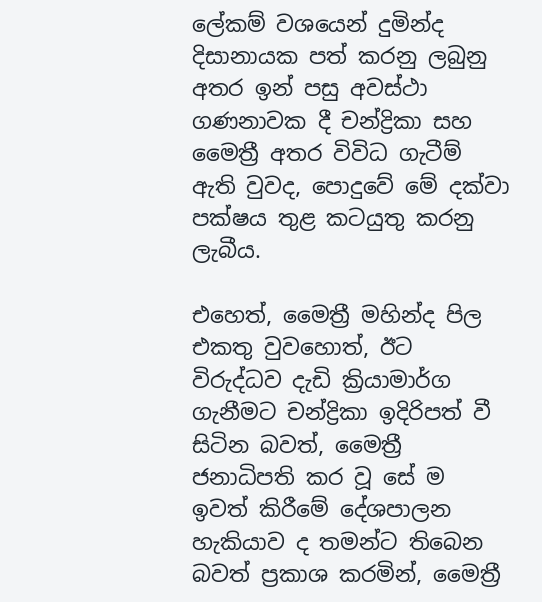ලේකම් වශයෙන් දුමින්ද දිසානායක පත් කරනු ලබුනු අතර ඉන් පසු අවස්ථා ගණනාවක දී චන්ද්‍රිකා සහ මෛත්‍රී අතර විවිධ ගැටීම් ඇති වුවද, පොදුවේ මේ දක්වා පක්ෂය තුළ කටයුතු කරනු ලැබීය.

එහෙත්, මෛත්‍රී මහින්ද පිල එකතු වුවහොත්, ඊට විරුද්ධව දැඩි ක්‍රියාමාර්ග ගැනීමට චන්ද්‍රිකා ඉදිරිපත් වී සිටින බවත්, මෛත්‍රී ජනාධිපති කර වූ සේ ම ඉවත් කිරීමේ දේශපාලන හැකියාව ද තමන්ට තිබෙන බවත් ප්‍රකාශ කරමින්, මෛත්‍රී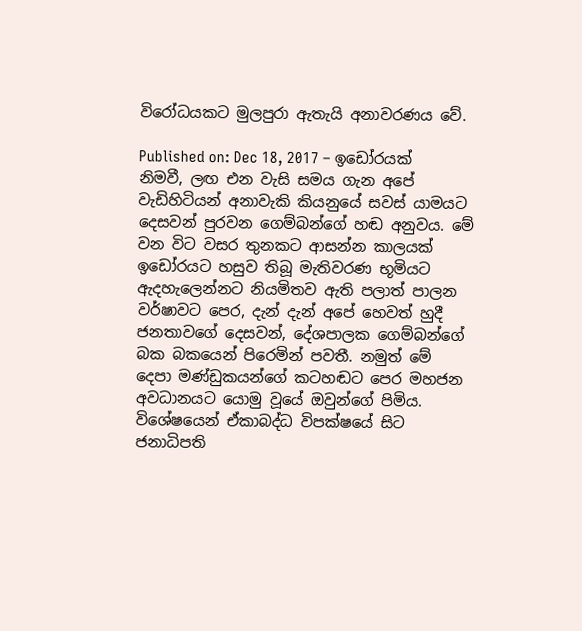විරෝධයකට මුලපුරා ඇතැයි අනාවරණය වේ.

Published on: Dec 18, 2017 – ඉඩෝරයක් නිමවී, ලඟ එන වැසි සමය ගැන අපේ වැඩිහිටියන් අනාවැකි කියනුයේ සවස් යාමයට දෙසවන් පුරවන ගෙම්බන්ගේ හඬ අනුවය. මේ වන විට වසර තුනකට ආසන්න කාලයක් ඉඩෝරයට හසුව තිබූ මැතිවරණ භූමියට ඇදහැලෙන්නට නියමිතව ඇති පලාත් පාලන වර්ෂාවට පෙර, දැන් දැන් අපේ හෙවත් හුදී ජනතාවගේ දෙසවන්, දේශපාලක ගෙම්බන්ගේ බක බකයෙන් පිරෙමින් පවතී. නමුත් මේ දෙපා මණ්ඩුකයන්ගේ කටහඬට පෙර මහජන අවධානයට යොමු වූයේ ඔවුන්ගේ පිමිය. විශේෂයෙන් ඒකාබද්ධ විපක්ෂයේ සිට ජනාධිපති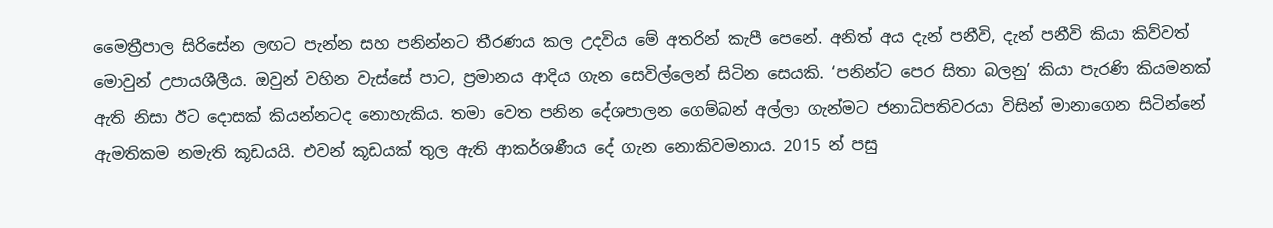මෛත්‍රීපාල සිරිසේන ලඟට පැන්න සහ පනින්නට තීරණය කල උදවිය මේ අතරින් කැපී පෙනේ. අනිත් අය දැන් පනීවි, දැන් පනීවි කියා කිව්වත් මොවුන් උපායශීලීය. ඔවුන් වහින වැස්සේ පාට, ප්‍රමානය ආදිය ගැන සෙවිල්ලෙන් සිටින සෙයකි. ‘පනින්ට පෙර සිතා බලනු’ කියා පැරණි කියමනක් ඇති නිසා ඊට දොසක් කියන්නටද නොහැකිය. තමා වෙත පනින දේශපාලන ගෙම්බන් අල්ලා ගැන්මට ජනාධිපතිවරයා විසින් මානාගෙන සිටින්නේ ඇමතිකම නමැති කූඩයයි. එවන් කූඩයක් තුල ඇති ආකර්ශණීය දේ ගැන නොකිවමනාය. 2015 න් පසු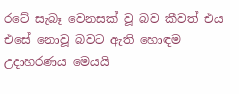රටේ සැබෑ වෙනසක් වූ බව කීවත් එය එසේ නොවූ බවට ඇති හොඳම උදාහරණය මෙයයි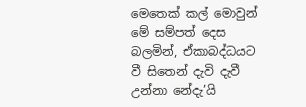මෙතෙක් කල් මොවුන් මේ සම්පත් දෙස බලමින්, ඒකාබද්ධයට වී සිතෙන් දැවි දැවී උන්නා නේදැ’යි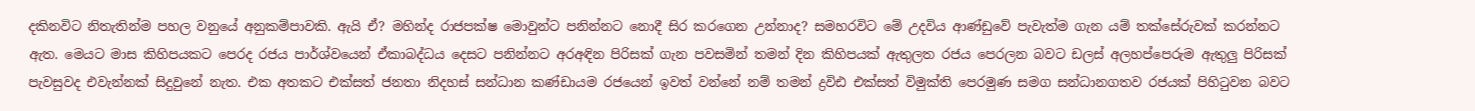දකිනවිට නිතැතින්ම පහල වනුයේ අනුකම්පාවකි. ඇයි ඒ? මහින්ද රාජපක්ෂ මොවුන්ට පනින්නට නොදී සිර කරගෙන උන්නාද? සමහරවිට මේ උදවිය ආණ්ඩුවේ පැවැත්ම ගැන යම් තක්සේරුවක් කරන්නට ඇත. මෙයට මාස කිහිපයකට පෙරද රජය පාර්ශ්වයෙන් ඒකාබද්ධය දෙසට පනින්නට අරඅඳින පිරිසක් ගැන පවසමින් තමන් දින කිහිපයක් ඇතුලත රජය පෙරලන බවට ඩලස් අලහප්පෙරුම ඇතුලු පිරිසක් පැවසුවද එවැන්නක් සිදුවුනේ නැත. එක අතකට එක්සත් ජනතා නිදහස් සන්ධාන කණ්ඩායම රජයෙන් ඉවත් වන්නේ නම් තමන් ද්‍රවිඪ එක්සත් විමුක්ති පෙරමුණ සමග සන්ධානගතව රජයක් පිහිටුවන බවට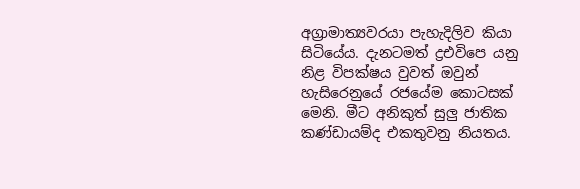අග්‍රාමාත්‍යවරයා පැහැදිලිව කියා සිටියේය. දැනටමත් ද්‍රඑවිපෙ යනු නිළ විපක්ෂය වුවත් ඔවුන් හැසිරෙනුයේ රජයේම කොටසක් මෙනි. මීට අනිකුත් සුලු ජාතික කණ්ඩායම්ද එකතුවනු නියතය.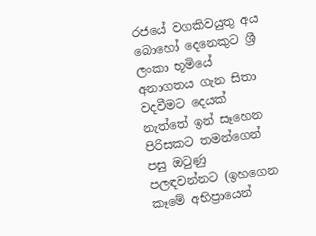රජයේ වගකිවයුතු අය බොහෝ දෙනෙකුට ශ්‍රී ලංකා භූමියේ අනාගතය ගැන සිතා වදවීමට දෙයක් නැත්තේ ඉන් සෑහෙන පිරිසකට තමන්ගෙන් පසු ඔටුණු පලඳවන්නට (ඉහගෙන කෑමේ අභිප්‍රායෙන්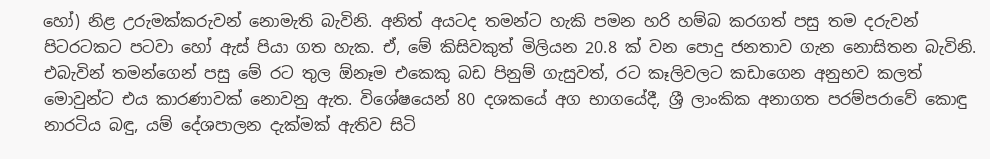හෝ) නිළ උරුමක්කරුවන් නොමැති බැවිනි. අනිත් අයටද තමන්ට හැකි පමන හරි හම්බ කරගත් පසු තම දරුවන් පිටරටකට පටවා හෝ ඇස් පියා ගත හැක. ඒ, මේ කිසිවකුත් මිලියන 20.8 ක් වන පොදු ජනතාව ගැන නොසිතන බැවිනි. එබැවින් තමන්ගෙන් පසු මේ රට තුල ඕනෑම එකෙකු බඩ පිනුම් ගැසුවත්, රට කෑලිවලට කඩාගෙන අනුභව කලත් මොවුන්ට එය කාරණාවක් නොවනු ඇත. විශේෂයෙන් 80 දශකයේ අග භාගයේදී, ශ්‍රී ලාංකික අනාගත පරම්පරාවේ කොඳු නාරටිය බඳු, යම් දේශපාලන දැක්මක් ඇතිව සිටි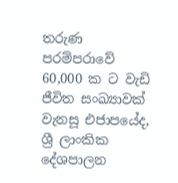තරුණ පරම්පරාවේ 60,000 ක ට වැඩි ජීවිත සංඛ්‍යාවක් වැනසූ එජාපයේද, ශ්‍රී ලාංකික දේශපාලන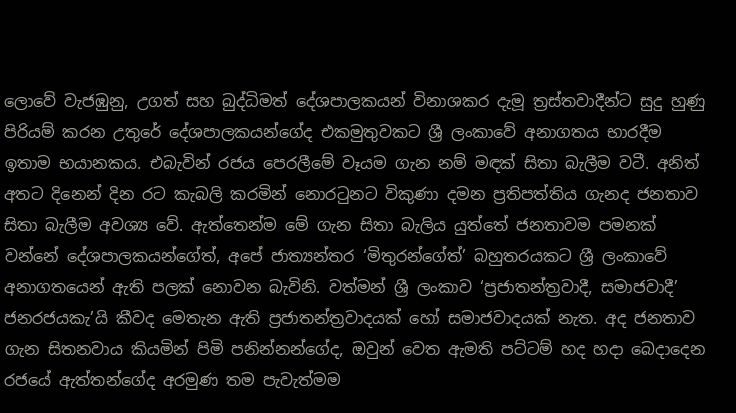ලොවේ වැජඹුනු, උගත් සහ බුද්ධිමත් දේශපාලකයන් විනාශකර දැමූ ත්‍රස්තවාදීන්ට සුදු හුණු පිරියම් කරන උතුරේ දේශපාලකයන්ගේද එකමුතුවකට ශ්‍රී ලංකාවේ අනාගතය භාරදීම ඉතාම භයානකය. එබැවින් රජය පෙරලීමේ වෑයම ගැන නම් මඳක් සිතා බැලීම වටී. අනිත් අතට දිනෙන් දින රට කැබලි කරමින් නොරටුනට විකුණා දමන ප්‍රතිපත්තිය ගැනද ජනතාව සිතා බැලීම අවශ්‍ය වේ. ඇත්තෙන්ම මේ ගැන සිතා බැලිය යුත්තේ ජනතාවම පමනක් වන්නේ දේශපාලකයන්ගේත්, අපේ ජාත්‍යන්තර ‘මිතුරන්ගේත්’ බහුතරයකට ශ්‍රී ලංකාවේ අනාගතයෙන් ඇති පලක් නොවන බැවිනි. වත්මන් ශ්‍රී ලංකාව ‘ප්‍රජාතන්ත්‍රවාදී, සමාජවාදී’ ජනරජයකැ’යි කීවද මෙතැන ඇති ප්‍රජාතන්ත්‍රවාදයක් හෝ සමාජවාදයක් නැත. අද ජනතාව ගැන සිතනවාය කියමින් පිමි පනින්නන්ගේද, ඔවුන් වෙත ඇමති පට්ටම් හද හදා බෙදාදෙන රජයේ ඇත්තන්ගේද අරමුණ තම පැවැත්මම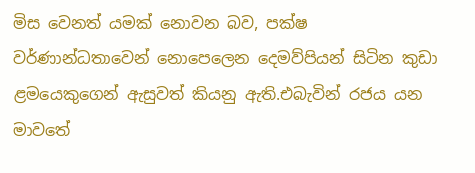මිස වෙනත් යමක් නොවන බව, පක්ෂ වර්ණාන්ධතාවෙන් නොපෙලෙන දෙමව්පියන් සිටින කුඩා ළමයෙකුගෙන් ඇසුවත් කියනු ඇති.එබැවින් රජය යන මාවතේ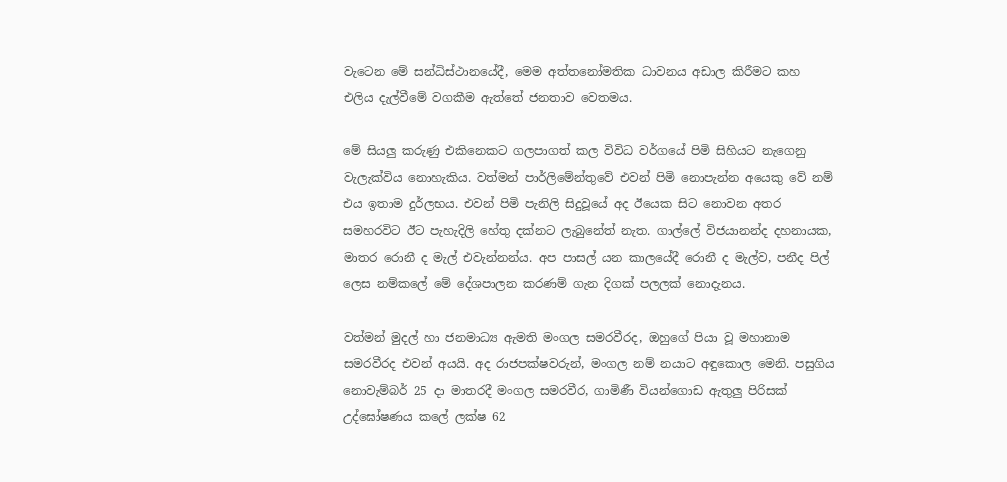වැටෙන මේ සන්ධිස්ථානයේදී, මෙම අත්තනෝමතික ධාවනය අඩාල කිරීමට කහ එලිය දැල්වීමේ වගකීම ඇත්තේ ජනතාව වෙතමය.

මේ සියලු කරුණු එකිනෙකට ගලපාගත් කල විවිධ වර්ගයේ පිමි සිහියට නැගෙනු වැලැක්විය නොහැකිය. වත්මන් පාර්ලිමේන්තුවේ එවන් පිමි නොපැන්න අයෙකු වේ නම් එය ඉතාම දුර්ලභය. එවන් පිමි පැනිලි සිදුවූයේ අද ඊයෙක සිට නොවන අතර සමහරවිට ඊට පැහැදිලි හේතු දක්නට ලැබුනේත් නැත. ගාල්ලේ විජයානන්ද දහනායක, මාතර රොනී ද මැල් එවැන්නන්ය. අප පාසල් යන කාලයේදී රොනී ද මැල්ව, පනීද පිල් ලෙස නම්කලේ මේ දේශපාලන කරණම් ගැන දිගක් පලලක් නොදැනය.

වත්මන් මුදල් හා ජනමාධ්‍ය ඇමති මංගල සමරවීරද, ඔහුගේ පියා වූ මහානාම සමරවීරද එවන් අයයි. අද රාජපක්ෂවරුන්, මංගල නම් නයාට අඳුකොල මෙනි. පසුගිය නොවැම්බර් 25 දා මාතරදී මංගල සමරවීර, ගාමිණී වියන්ගොඩ ඇතුලු පිරිසක් උද්ඝෝෂණය කලේ ලක්ෂ 62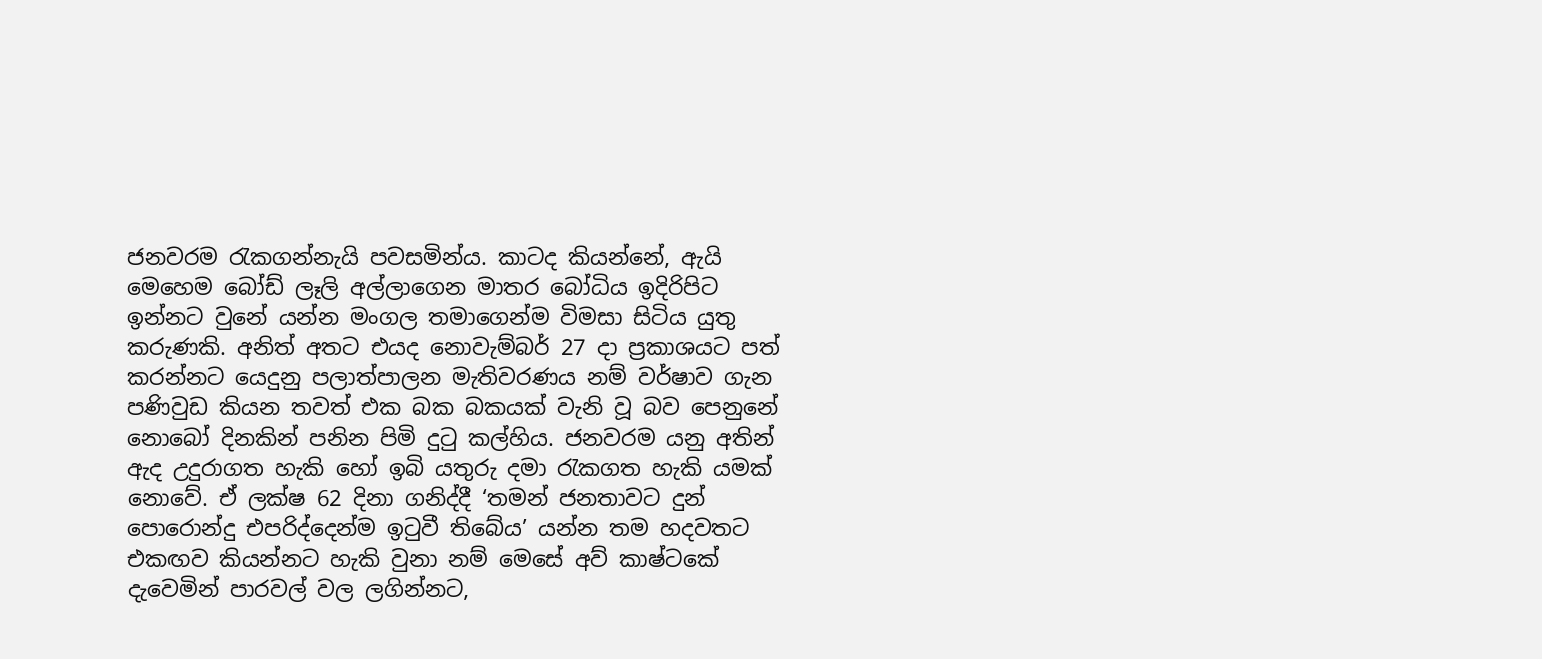ජනවරම රැකගන්නැයි පවසමින්ය. කාටද කියන්නේ, ඇයි මෙහෙම බෝඩ් ලෑලි අල්ලාගෙන මාතර බෝධිය ඉදිරිපිට ඉන්නට වුනේ යන්න මංගල තමාගෙන්ම විමසා සිටිය යුතු කරුණකි. අනිත් අතට එයද නොවැම්බර් 27 දා ප්‍රකාශයට පත් කරන්නට යෙදුනු පලාත්පාලන මැතිවරණය නම් වර්ෂාව ගැන පණිවුඩ කියන තවත් එක බක බකයක් වැනි වූ බව පෙනුනේ නොබෝ දිනකින් පනින පිමි දුටු කල්හිය. ජනවරම යනු අතින් ඇද උදුරාගත හැකි හෝ ඉබි යතුරු දමා රැකගත හැකි යමක් නොවේ. ඒ ලක්ෂ 62 දිනා ගනිද්දී ‘තමන් ජනතාවට දුන් පොරොන්දු එපරිද්දෙන්ම ඉටුවී තිබේය’ යන්න තම හදවතට එකඟව කියන්නට හැකි වුනා නම් මෙසේ අව් කාෂ්ටකේ දැවෙමින් පාරවල් වල ලගින්නට,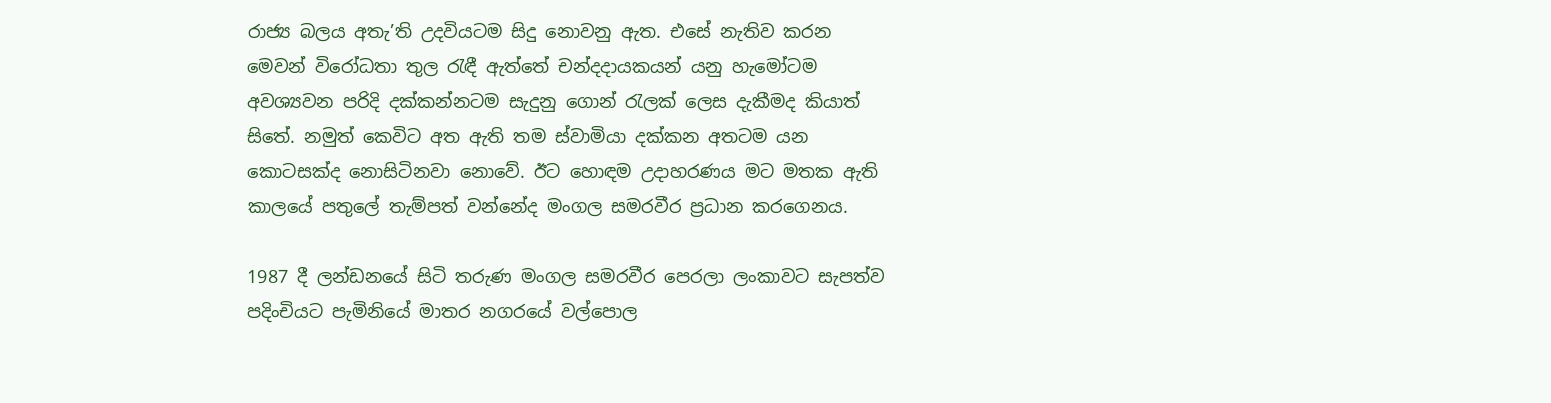රාජ්‍ය බලය අතැ’ති උදවියටම සිදු නොවනු ඇත. එසේ නැතිව කරන මෙවන් විරෝධතා තුල රැඳී ඇත්තේ චන්දදායකයන් යනු හැමෝටම අවශ්‍යවන පරිදි දක්කන්නටම සැදුනු ගොන් රැලක් ලෙස දැකීමද කියාත් සිතේ. නමුත් කෙවිට අත ඇති තම ස්වාමියා දක්කන අතටම යන කොටසක්ද නොසිටිනවා නොවේ. ඊට හොඳම උදාහරණය මට මතක ඇති කාලයේ පතුලේ තැම්පත් වන්නේද මංගල සමරවීර ප්‍රධාන කරගෙනය.

1987 දී ලන්ඩනයේ සිටි තරුණ මංගල සමරවීර පෙරලා ලංකාවට සැපත්ව පදිංචියට පැමිනියේ මාතර නගරයේ වල්පොල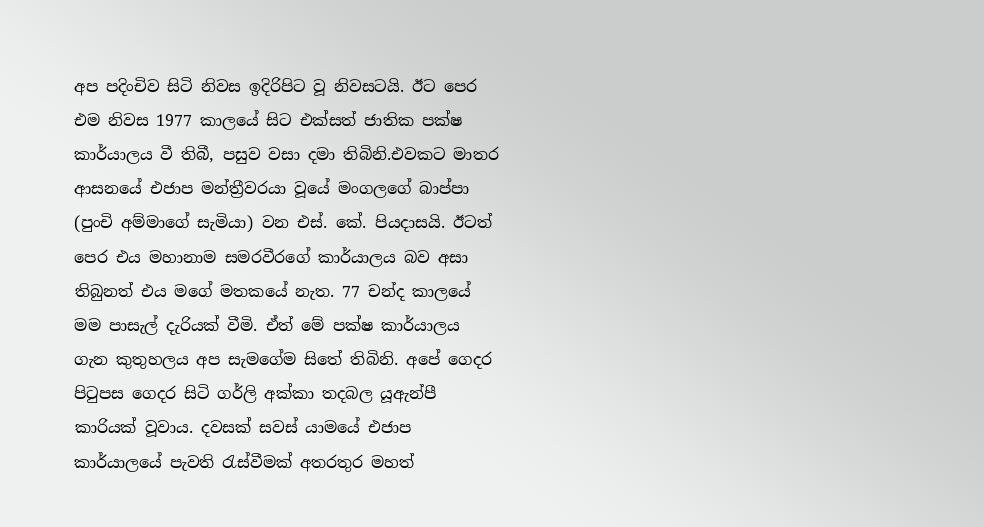අප පදිංචිව සිටි නිවස ඉදිරිපිට වූ නිවසටයි. ඊට පෙර එම නිවස 1977 කාලයේ සිට එක්සත් ජාතික පක්ෂ කාර්යාලය වී තිබී, පසුව වසා දමා තිබිනි.එවකට මාතර ආසනයේ එජාප මන්ත්‍රීවරයා වූයේ මංගලගේ බාප්පා (පුංචි අම්මාගේ සැමියා) වන එස්. කේ. පියදාසයි. ඊටත් පෙර එය මහානාම සමරවීරගේ කාර්යාලය බව අසා තිබුනත් එය මගේ මතකයේ නැත. 77 චන්ද කාලයේ මම පාසැල් දැරියක් වීමි. ඒත් මේ පක්ෂ කාර්යාලය ගැන කුතුහලය අප සැමගේම සිතේ තිබිනි. අපේ ගෙදර පිටුපස ගෙදර සිටි ගර්ලි අක්කා තදබල යූඇන්පී කාරියක් වූවාය. දවසක් සවස් යාමයේ එජාප කාර්යාලයේ පැවති රැස්වීමක් අතරතුර මහත්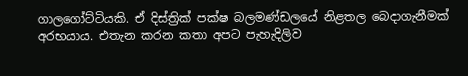ගාලගෝට්ටියකි. ඒ දිස්ත්‍රික් පක්ෂ බලමණ්ඩලයේ නිළතල බෙදාගැනීමක් අරභයාය. එතැන කරන කතා අපට පැහැදිලිව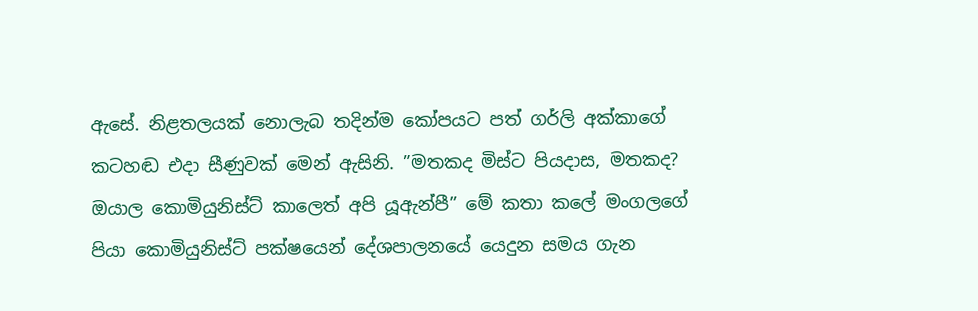ඇසේ. නිළතලයක් නොලැබ තදින්ම කෝපයට පත් ගර්ලි අක්කාගේ කටහඬ එදා සීණුවක් මෙන් ඇසිනි. ”මතකද මිස්ට පියදාස, මතකද? ඔයාල කොමියුනිස්ට් කාලෙත් අපි යූඇන්පී” මේ කතා කලේ මංගලගේ පියා කොමියුනිස්ට් පක්ෂයෙන් දේශපාලනයේ යෙදුන සමය ගැන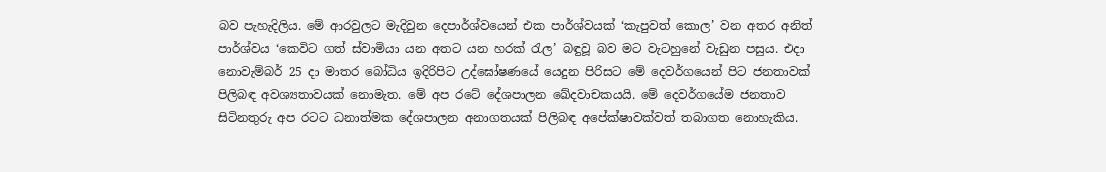බව පැහැදිලිය. මේ ආරවුලට මැදිවුන දෙපාර්ශ්වයෙන් එක පාර්ශ්වයක් ‘කැපුවත් කොල’ වන අතර අනිත් පාර්ශ්වය ‘කෙවිට ගත් ස්වාමියා යන අතට යන හරක් රැල’ බඳුවූ බව මට වැටහුනේ වැඩුන පසුය. එදා නොවැම්බර් 25 දා මාතර බෝධිය ඉදිරිපිට උද්ඝෝෂණයේ යෙදුන පිරිසට මේ දෙවර්ගයෙන් පිට ජනතාවක් පිලිබඳ අවශ්‍යතාවයක් නොමැත. මේ අප රටේ දේශපාලන ඛේදවාචකයයි. මේ දෙවර්ගයේම ජනතාව සිටිනතුරු අප රටට ධනාත්මක දේශපාලන අනාගතයක් පිලිබඳ අපේක්ෂාවක්වත් තබාගත නොහැකිය.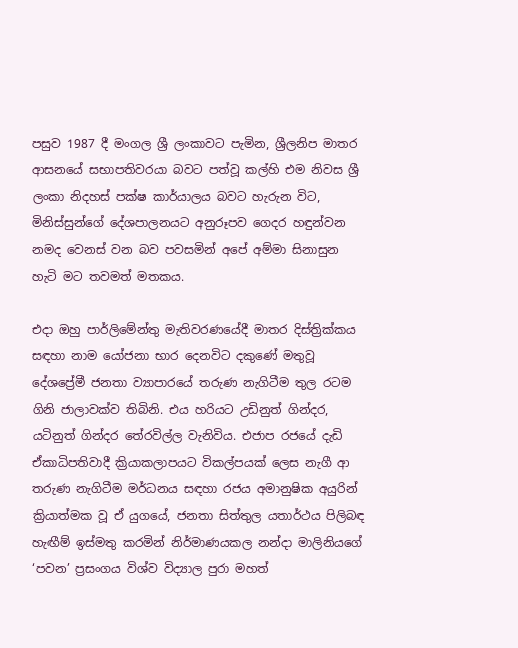පසුව 1987 දී මංගල ශ්‍රී ලංකාවට පැමින, ශ්‍රීලනිප මාතර ආසනයේ සභාපතිවරයා බවට පත්වූ කල්හි එම නිවස ශ්‍රී ලංකා නිදහස් පක්ෂ කාර්යාලය බවට හැරුන විට, මිනිස්සුන්ගේ දේශපාලනයට අනුරූපව ගෙදර හඳුන්වන නමද වෙනස් වන බව පවසමින් අපේ අම්මා සිනාසුන හැටි මට තවමත් මතකය.

එදා ඔහු පාර්ලිමේන්තු මැතිවරණයේදී මාතර දිස්ත්‍රික්කය සඳහා නාම යෝජනා භාර දෙනවිට දකුණේ මතුවූ දේශප්‍රේමී ජනතා ව්‍යාපාරයේ තරුණ නැගිටීම තුල රටම ගිනි ජාලාවක්ව තිබිනි. එය හරියට උඩිනුත් ගින්දර, යටිනුත් ගින්දර තේරවිල්ල වැනිවිය. එජාප රජයේ දැඩි ඒකාධිපතිවාදී ක්‍රියාකලාපයට විකල්පයක් ලෙස නැගී ආ තරුණ නැගිටීම මර්ධනය සඳහා රජය අමානුෂික අයුරින් ක්‍රියාත්මක වූ ඒ යුගයේ, ජනතා සිත්තුල යතාර්ථය පිලිබඳ හැඟීම් ඉස්මතු කරමින් නිර්මාණයකල නන්දා මාලිනියගේ ‘පවන’ ප්‍රසංගය විශ්ව විද්‍යාල පුරා මහත්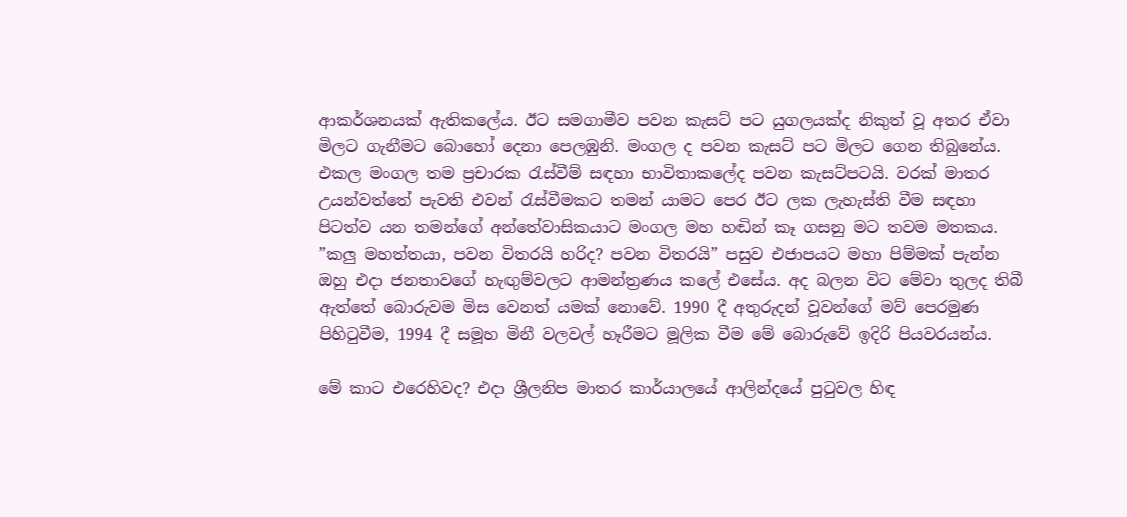ආකර්ශනයක් ඇතිකලේය. ඊට සමගාමීව පවන කැසට් පට යුගලයක්ද නිකුත් වූ අතර ඒවා මිලට ගැනීමට බොහෝ දෙනා පෙලඹුනි. මංගල ද පවන කැසට් පට මිලට ගෙන තිබුනේය. එකල මංගල තම ප්‍රචාරක රැස්වීම් සඳහා භාවිතාකලේද පවන කැසට්පටයි. වරක් මාතර උයන්වත්තේ පැවති එවන් රැස්වීමකට තමන් යාමට පෙර ඊට ලක ලැහැස්ති වීම සඳහා පිටත්ව යන තමන්ගේ අන්තේවාසිකයාට මංගල මහ හඬින් කෑ ගසනු මට තවම මතකය. ”කලු මහත්තයා, පවන විතරයි හරිද? පවන විතරයි” පසුව එජාපයට මහා පිම්මක් පැන්න ඔහු එදා ජනතාවගේ හැඟුම්වලට ආමන්ත්‍රණය කලේ එසේය. අද බලන විට මේවා තුලද තිබී ඇත්තේ බොරුවම මිස වෙනත් යමක් නොවේ. 1990 දී අතුරුදන් වූවන්ගේ මව් පෙරමුණ පිහිටුවීම, 1994 දී සමූහ මිනී වලවල් හෑරීමට මූලික වීම මේ බොරුවේ ඉදිරි පියවරයන්ය.

මේ කාට එරෙහිවද? එදා ශ්‍රීලනිප මාතර කාර්යාලයේ ආලින්දයේ පුටුවල හිඳ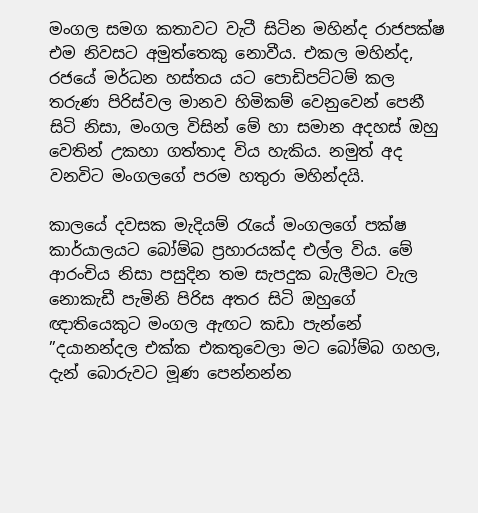මංගල සමග කතාවට වැටී සිටින මහින්ද රාජපක්ෂ එම නිවසට අමුත්තෙකු නොවීය. එකල මහින්ද, රජයේ මර්ධන හස්තය යට පොඩිපට්ටම් කල තරුණ පිරිස්වල මානව හිමිකම් වෙනුවෙන් පෙනී සිටි නිසා, මංගල විසින් මේ හා සමාන අදහස් ඔහු වෙතින් උකහා ගත්තාද විය හැකිය. නමුත් අද වනවිට මංගලගේ පරම හතුරා මහින්දයි.

කාලයේ දවසක මැදියම් රැයේ මංගලගේ පක්ෂ කාර්යාලයට බෝම්බ ප්‍රහාරයක්ද එල්ල විය. මේ ආරංචිය නිසා පසුදින තම සැපදුක බැලීමට වැල නොකැඩී පැමිනි පිරිස අතර සිටි ඔහුගේ ඥාතියෙකුට මංගල ඇඟට කඩා පැන්නේ ”දයානන්දල එක්ක එකතුවෙලා මට බෝම්බ ගහල, දැන් බොරුවට මූණ පෙන්නන්න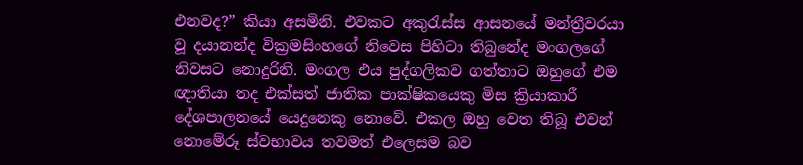එනවද?” කියා අසමිනි. එවකට අකුරැස්ස ආසනයේ මන්ත්‍රීවරයා වූ දයානන්ද වික්‍රමසිංහගේ නිවෙස පිහිටා තිබුනේද මංගලගේ නිවසට නොදුරිනි. මංගල එය පුද්ගලිකව ගත්තාට ඔහුගේ එම ඥාතියා තද එක්සත් ජාතික පාක්ෂිකයෙකු මිස ක්‍රියාකාරී දේශපාලනයේ යෙදුනෙකු නොවේ. එකල ඔහු වෙත තිබූ එවන් නොමේරූ ස්වභාවය තවමත් එලෙසම බව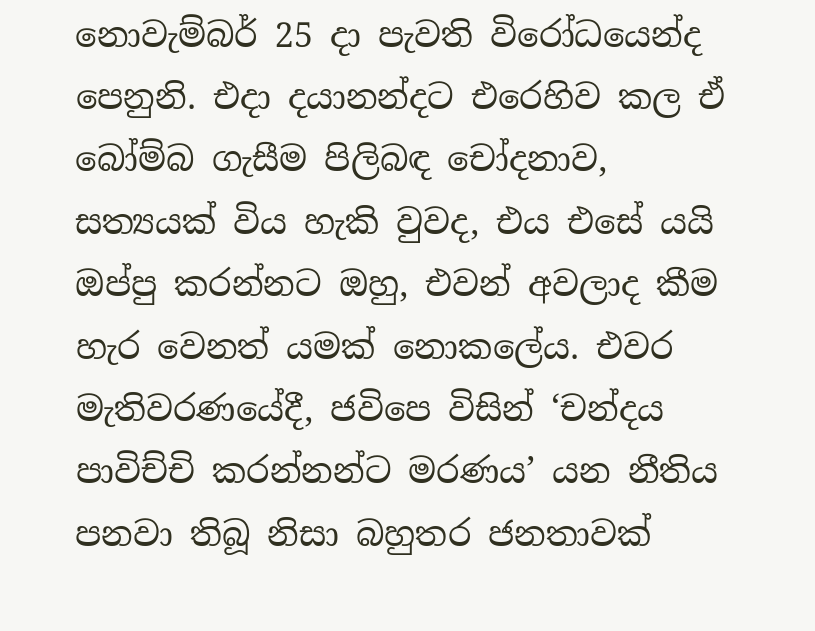නොවැම්බර් 25 දා පැවති විරෝධයෙන්ද පෙනුනි. එදා දයානන්දට එරෙහිව කල ඒ බෝම්බ ගැසීම පිලිබඳ චෝදනාව, සත්‍යයක් විය හැකි වුවද, එය එසේ යයි ඔප්පු කරන්නට ඔහු, එවන් අවලාද කීම හැර වෙනත් යමක් නොකලේය. එවර මැතිවරණයේදී, ජවිපෙ විසින් ‘චන්දය පාවිච්චි කරන්නන්ට මරණය’ යන නීතිය පනවා තිබූ නිසා බහුතර ජනතාවක්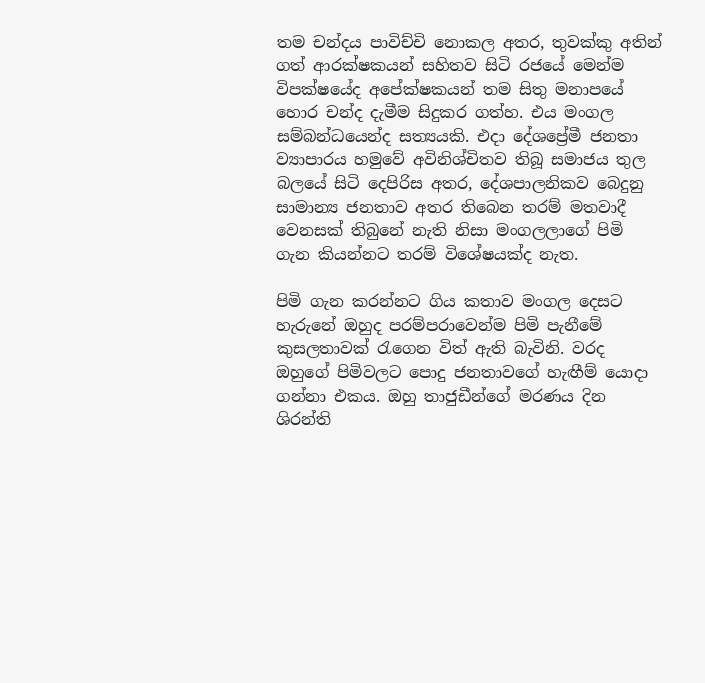තම චන්දය පාවිච්චි නොකල අතර, තුවක්කු අතින් ගත් ආරක්ෂකයන් සහිතව සිටි රජයේ මෙන්ම විපක්ෂයේද අපේක්ෂකයන් තම සිතු මනාපයේ හොර චන්ද දැමීම සිදුකර ගත්හ. එය මංගල සම්බන්ධයෙන්ද සත්‍යයකි. එදා දේශප්‍රේමී ජනතා ව්‍යාපාරය හමුවේ අවිනිශ්චිතව තිබූ සමාජය තුල බලයේ සිටි දෙපිරිස අතර, දේශපාලනිකව බෙදුනු සාමාන්‍ය ජනතාව අතර තිබෙන තරම් මතවාදී වෙනසක් තිබුනේ නැති නිසා මංගලලාගේ පිමි ගැන කියන්නට තරම් විශේෂයක්ද නැත.

පිමි ගැන කරන්නට ගිය කතාව මංගල දෙසට හැරුනේ ඔහුද පරම්පරාවෙන්ම පිමි පැනීමේ කුසලතාවක් රැගෙන විත් ඇති බැවිනි. වරද ඔහුගේ පිමිවලට පොදු ජනතාවගේ හැඟීම් යොදා ගන්නා එකය. ඔහු තාජුඩීන්ගේ මරණය දින ශිරන්ති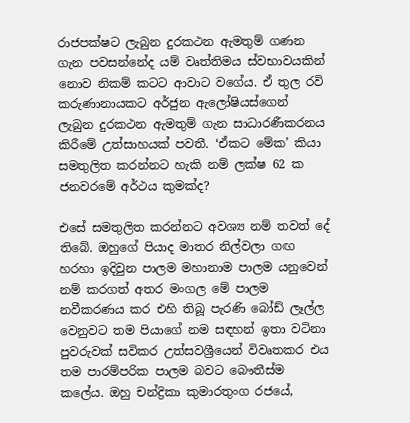රාජපක්ෂට ලැබුන දුරකථන ඇමතුම් ගණන ගැන පවසන්නේද යම් වෘත්තිමය ස්වභාවයකින් නොව නිකම් කටට ආවාට වගේය. ඒ තුල රවි කරුණානායකට අර්ජුන ඇලෝෂියස්ගෙන් ලැබුන දුරකථන ඇමතුම් ගැන සාධාරණීකරනය කිරීමේ උත්සාහයක් පවතී. ‘ඒකට මේක’ කියා සමතුලිත කරන්නට හැකි නම් ලක්ෂ 62 ක ජනවරමේ අර්ථය කුමක්ද?

එසේ සමතුලිත කරන්නට අවශ්‍ය නම් තවත් දේ තිබේ. ඔහුගේ පියාද මාතර නිල්වලා ගඟ හරහා ඉදිවුන පාලම මහානාම පාලම යනුවෙන් නම් කරගත් අතර මංගල මේ පාලම නවීකරණය කර එහි තිබූ පැරණි බෝඩ් ලෑල්ල වෙනුවට තම පියාගේ නම සඳහන් ඉතා වටිනා පුවරුවක් සවිකර උත්සවශ්‍රීයෙන් විවෘතකර එය තම පාරම්පරික පාලම බවට බෞතීස්ම කලේය. ඔහු චන්ද්‍රිකා කුමාරතුංග රජයේ,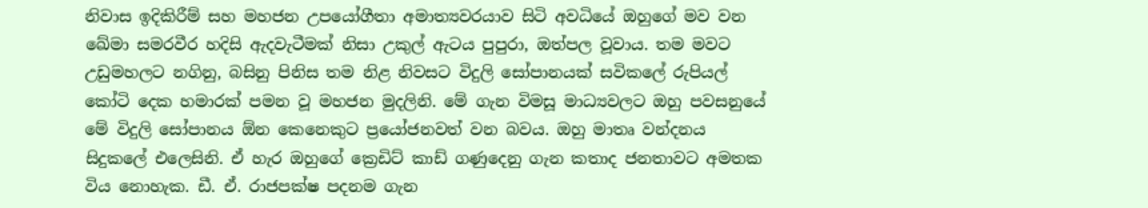නිවාස ඉදිකිරීම් සහ මහජන උපයෝගීතා අමාත්‍යවරයාව සිටි අවධියේ ඔහුගේ මව වන ඛේමා සමරවීර හදිසි ඇදවැටීමක් නිසා උකුල් ඇටය පුපුරා, ඔත්පල වූවාය. තම මවට උඩුමහලට නගිනු, බසිනු පිනිස තම නිළ නිවසට විදුලි සෝපානයක් සවිකලේ රුපියල් කෝටි දෙක හමාරක් පමන වූ මහජන මුදලිනි. මේ ගැන විමසූ මාධ්‍යවලට ඔහු පවසනුයේ මේ විදුලි සෝපානය ඕන කෙනෙකුට ප්‍රයෝජනවත් වන බවය. ඔහු මාතෘ වන්දනය සිදුකලේ එලෙසිනි. ඒ හැර ඔහුගේ ක්‍රෙඩිට් කාඩ් ගණුදෙනු ගැන කතාද ජනතාවට අමතක විය නොහැක. ඩී. ඒ. රාජපක්ෂ පදනම ගැන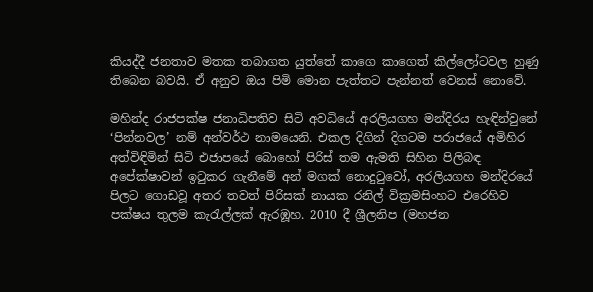කියද්දී ජනතාව මතක තබාගත යුත්තේ කාගෙ කාගෙත් කිල්ලෝටවල හුණු තිබෙන බවයි. ඒ අනුව ඔය පිමි මොන පැත්තට පැන්නත් වෙනස් නොවේ.

මහින්ද රාජපක්ෂ ජනාධිපතිව සිටි අවධියේ අරලියගහ මන්දිරය හැඳින්වුනේ ‘පින්නවල’ නම් අන්වර්ථ නාමයෙනි. එකල දිගින් දිගටම පරාජයේ අමිහිර අත්විඳිමින් සිටි එජාපයේ බොහෝ පිරිස් තම ඇමති සිහින පිලිබඳ අපේක්ෂාවන් ඉටුකර ගැනීමේ අන් මගක් නොදුටුවෝ, අරලියගහ මන්දිරයේ පිලට ගොඩවූ අතර තවත් පිරිසක් නායක රනිල් වික්‍රමසිංහට එරෙහිව පක්ෂය තුලම කැරැල්ලක් ඇරඹූහ. 2010 දී ශ්‍රීලනිප (මහජන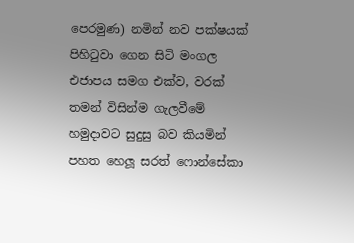පෙරමුණ) නමින් නව පක්ෂයක් පිහිටුවා ගෙන සිටි මංගල එජාපය සමග එක්ව, වරක් තමන් විසින්ම ගැලවීමේ හමුදාවට සුදුසු බව කියමින් පහත හෙලූ සරත් ෆොන්සේකා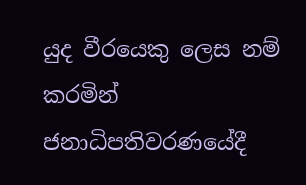යුද වීරයෙකු ලෙස නම් කරමින් ජනාධිපතිවරණයේදී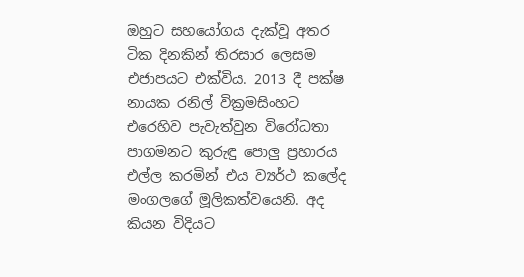ඔහුට සහයෝගය දැක්වූ අතර ටික දිනකින් තිරසාර ලෙසම එජාපයට එක්විය. 2013 දී පක්ෂ නායක රනිල් වික්‍රමසිංහට එරෙහිව පැවැත්වුන විරෝධතා පාගමනට කුරුඳු පොලු ප්‍රහාරය එල්ල කරමින් එය ව්‍යර්ථ කලේද මංගලගේ මූලිකත්වයෙනි. අද කියන විදියට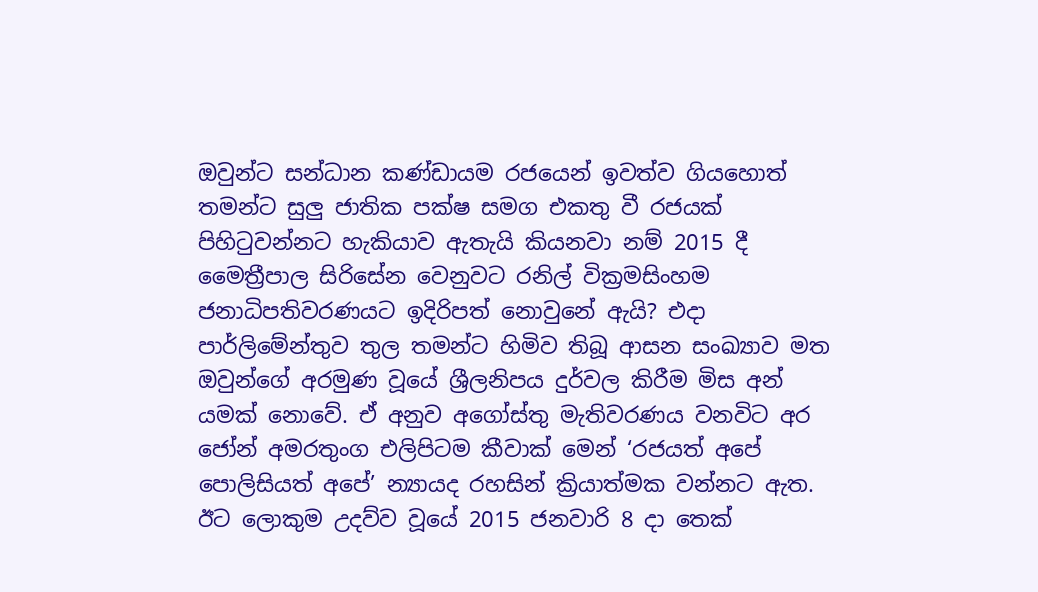ඔවුන්ට සන්ධාන කණ්ඩායම රජයෙන් ඉවත්ව ගියහොත් තමන්ට සුලු ජාතික පක්ෂ සමග එකතු වී රජයක් පිහිටුවන්නට හැකියාව ඇතැයි කියනවා නම් 2015 දී මෛත්‍රීපාල සිරිසේන වෙනුවට රනිල් වික්‍රමසිංහම ජනාධිපතිවරණයට ඉදිරිපත් නොවුනේ ඇයි? එදා පාර්ලිමේන්තුව තුල තමන්ට හිමිව තිබූ ආසන සංඛ්‍යාව මත ඔවුන්ගේ අරමුණ වූයේ ශ්‍රීලනිපය දුර්වල කිරීම මිස අන් යමක් නොවේ. ඒ අනුව අගෝස්තු මැතිවරණය වනවිට අර ජෝන් අමරතුංග එලිපිටම කීවාක් මෙන් ‘රජයත් අපේ පොලිසියත් අපේ’ න්‍යායද රහසින් ක්‍රියාත්මක වන්නට ඇත. ඊට ලොකුම උදව්ව වූයේ 2015 ජනවාරි 8 දා තෙක්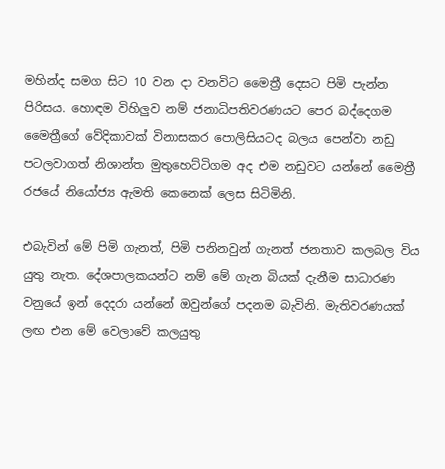මහින්ද සමග සිට 10 වන දා වනවිට මෛත්‍රී දෙසට පිමි පැන්න පිරිසය. හොඳම විහිලුව නම් ජනාධිපතිවරණයට පෙර බද්දෙගම මෛත්‍රීගේ වේදිකාවක් විනාසකර පොලිසියටද බලය පෙන්වා නඩු පටලවාගත් නිශාන්ත මුතුහෙට්ටිගම අද එම නඩුවට යන්නේ මෛත්‍රී රජයේ නියෝජ්‍ය ඇමති කෙනෙක් ලෙස සිටිමිනි.

එබැවින් මේ පිමි ගැනත්, පිමි පනිනවුන් ගැනත් ජනතාව කලබල විය යුතු නැත. දේශපාලකයන්ට නම් මේ ගැන බියක් දැනීම සාධාරණ වනුයේ ඉන් දෙදරා යන්නේ ඔවුන්ගේ පදනම බැවිනි. මැතිවරණයක් ලඟ එන මේ වෙලාවේ කලයුතු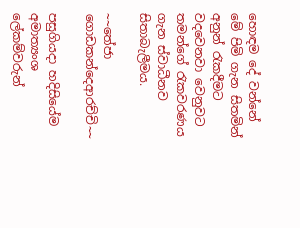හොඳම දේ වන්නේ මේ පිමි ගැන සිතමින් අනුන් රැකදීමට වදවෙනවා වෙනුවට තමන්ගේ රැකවරණය ගැන ස්වාධීනව සිතාබැලීමය.

~~තේජා ගොඩකන්දෙආරච්චි~~

පසුගියදා හදිසියේම අමාත්‍යංශ ලේකම්වරුන්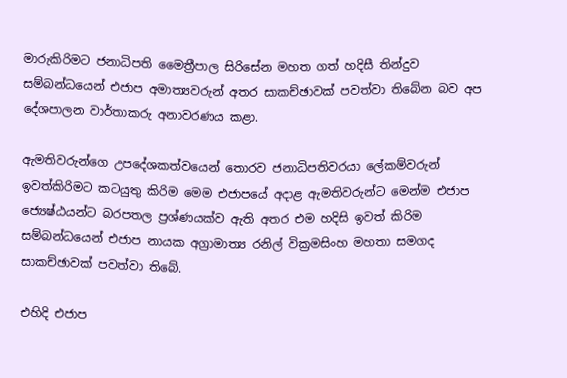මාරුකිරිමට ජනාධිපති මෛත්‍රීපාල සිරිසේන මහත ගත් හදිසී තින්දුව සම්බන්ධයෙන් එජාප අමාත්‍යවරුන් අතර සාකච්ඡාවක් පවත්වා තිබේන බව අප දේශපාලන වාර්තාකරු අනාවරණය කළා.

ඇමතිවරුන්ගෙ උපදේශකත්වයෙන් තොරව ජනාධිපතිවරයා ලේකම්වරුන් ඉවත්කිරිමට කටයුතු කිරිම මෙම එජාපයේ අදාළ ඇමතිවරුන්ට මෙන්ම එජාප ජ්‍යෙෂ්ඨයන්ට බරපතල ප්‍රශ්ණයක්ව ඇති අතර එම හදිසි ඉවත් කිරිම සම්බන්ධයෙන් එජාප නායක අග්‍රාමාත්‍ය රනිල් වික්‍රමසිංහ මහතා සමගද සාකච්ඡාවක් පවත්වා තිබේ.

එහිදි එජාප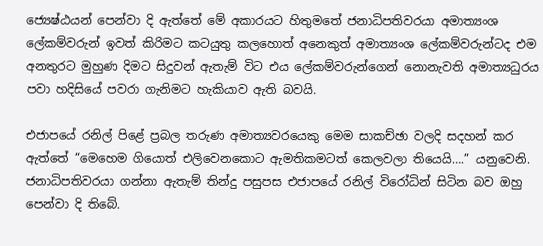ජ්‍යෙෂ්ඨයන් පෙන්වා දි ඇත්තේ මේ අකාරයට හිතුමතේ ජනාධිපතිවරයා අමාත්‍යංශ ලේකම්වරුන් ඉවත් කිරිමට කටයුතු කලහොත් අනෙකුත් අමාත්‍යංශ ලේකම්වරුන්ටද එම අනතුරට මුහුණ දිමට සිදුවන් ඇතැම් විට එය ලේකම්වරුන්ගෙන් නොනැවති අමාත්‍යධුරය පවා හදිසියේ පවරා ගැනිමට හැකියාව ඇති බවයි.

එජාපයේ රනිල් පිළේ ප්‍රබල තරුණ අමාත්‍යවරයෙකු මෙම සාකච්ඡා වලදි සදහන් කර ඇත්තේ “මෙහෙම ගියොත් එලිවෙනකොට ඇමතිකමටත් කෙලවලා තියෙයි….” යනුවෙනි. ජනාධිපතිවරයා ගන්නා ඇතැම් තින්දු පසුපස එජාපයේ රනිල් විරෝධින් සිටින බව ඔහු පෙන්වා දි තිබේ.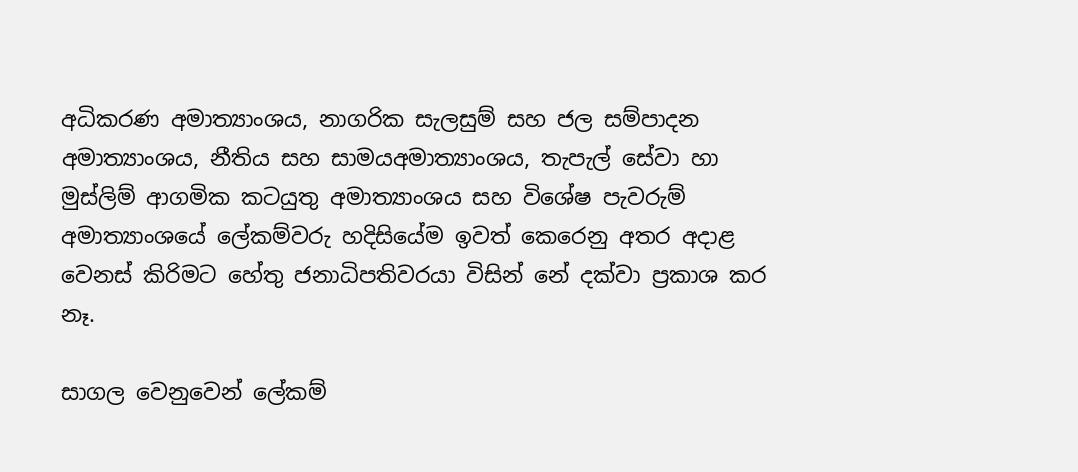අධිකරණ අමාත්‍යාංශය, නාගරික සැලසුම් සහ ජල සම්පාදන අමාත්‍යාංශය, නීතිය සහ සාමයඅමාත්‍යාංශය, තැපැල් සේවා හා මුස්ලිම් ආගමික කටයුතු අමාත්‍යාංශය සහ විශේෂ පැවරුම් අමාත්‍යාංශයේ ලේකම්වරු හදිසියේම ඉවත් කෙරෙනු අතර අදාළ වෙනස් කිරිමට හේතු ජනාධිපතිවරයා විසින් නේ දක්වා ප්‍රකාශ කර නෑ.

සාගල වෙනුවෙන් ලේකම්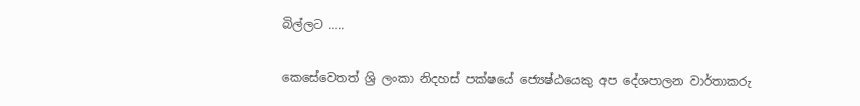බිල්ලට …..

කෙසේවෙතත් ශ්‍රි ලංකා නිදහස් පක්ෂයේ ජ්‍යෙෂ්ඨයෙකු අප දේශපාලන වාර්තාකරු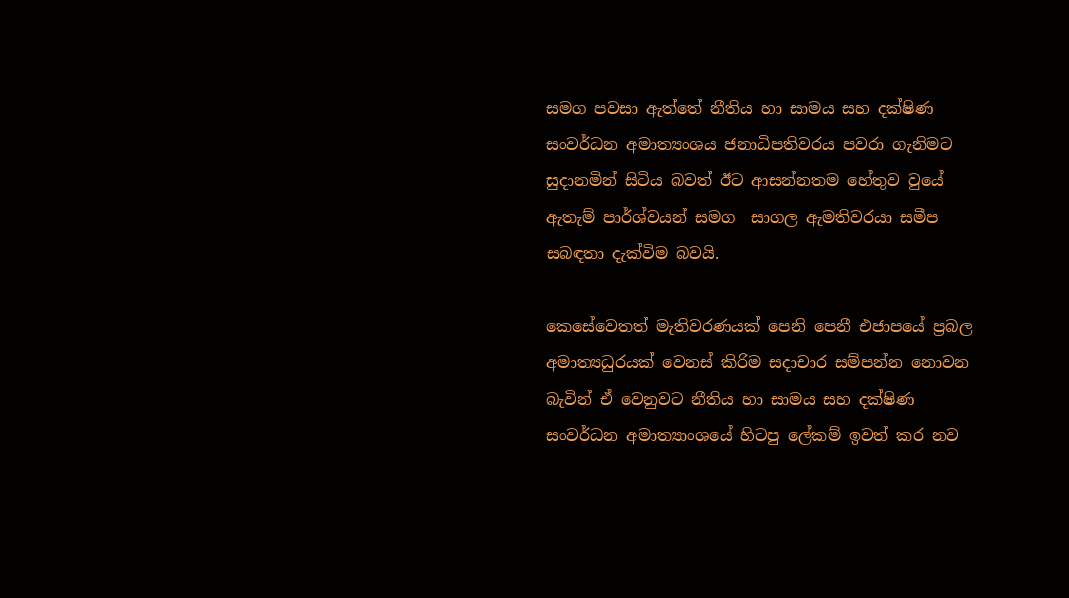සමග පවසා ඇත්තේ නීතිය හා සාමය සහ දක්ෂිණ සංවර්ධන අමාත්‍යංශය ජනාධිපතිවරය පවරා ගැනිමට සුදානමින් සිටිය බවත් ඊට ආසන්නතම හේතුව වුයේ ඇතැම් පාර්ශ්වයන් සමග  සාගල ඇමතිවරයා සමීප සබඳතා දැක්විම බවයි.

කෙසේවෙතත් මැතිවරණයක් පෙනි පෙනී එජාපයේ ප්‍රබල අමාත්‍යධුරයක් වෙනස් කිරිම සදාචාර සම්පන්න නොවන බැවින් ඒ වෙනුවට නීතිය හා සාමය සහ දක්ෂිණ සංවර්ධන අමාත්‍යාංශයේ හිටපු ලේකම් ඉවත් කර නව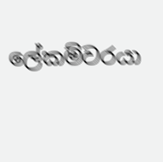ලේකම්වරයා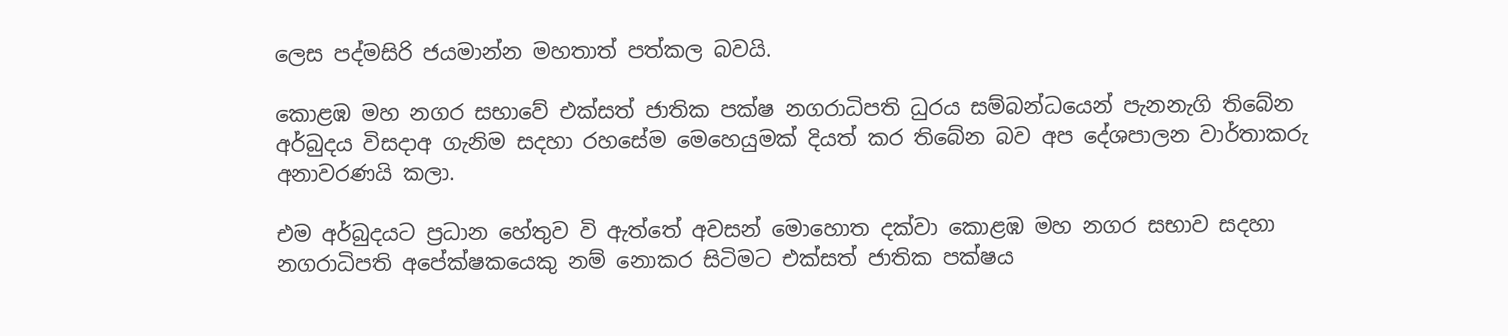ලෙස පද්මසිරි ජයමාන්න මහතාත් පත්කල බවයි.

කොළඹ මහ නගර සභාවේ එක්සත් ජාතික පක්ෂ නගරාධිපති ධුරය සම්බන්ධයෙන් පැනනැගි තිබේන අර්බුදය විසදාඅ ගැනිම සදහා රහසේම මෙහෙයුමක් දියත් කර තිබේන බව අප දේශපාලන වාර්තාකරු අනාවරණයි කලා.

එම අර්බුදයට ප්‍රධාන හේතුව වි ඇත්තේ අවසන් මොහොත දක්වා කොළඹ මහ නගර සභාව සදහා නගරාධිපති අපේක්ෂකයෙකු නම් නොකර සිටිමට එක්සත් ජාතික පක්ෂය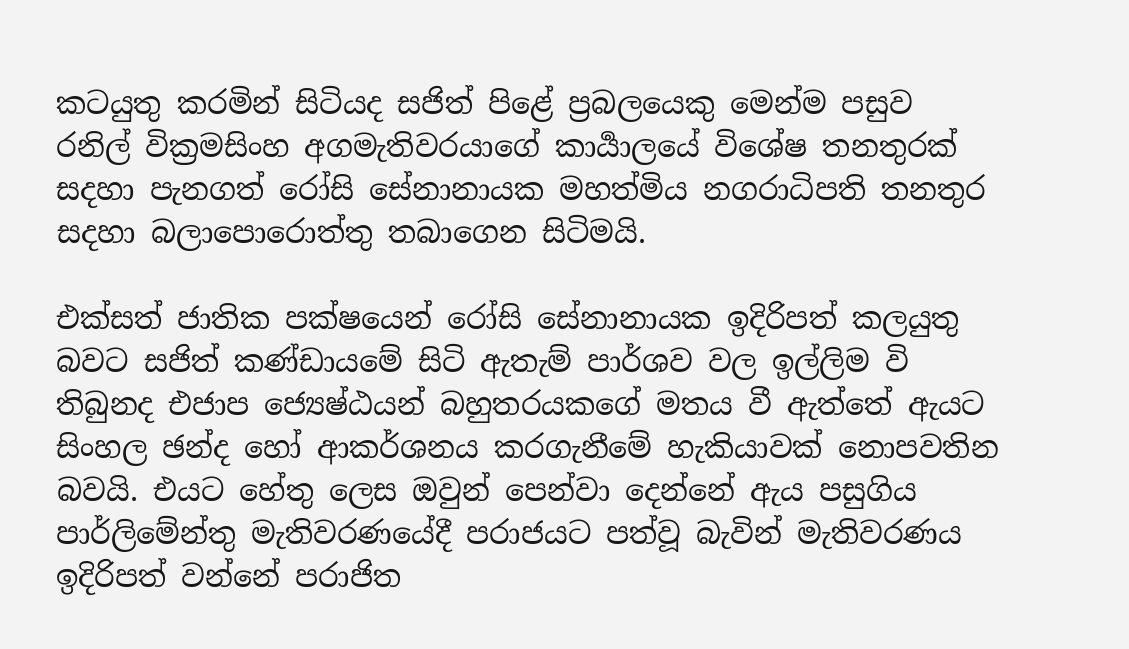කටයුතු කරමින් සිටියද සජිත් පිළේ ප්‍රබලයෙකු මෙන්ම පසුව රනිල් වික්‍රමසිංහ අගමැතිවරයාගේ කාර්‍යාලයේ විශේෂ තනතුරක් සදහා පැනගත් රෝසි සේනානායක මහත්මිය නගරාධිපති තනතුර සදහා බලාපොරොත්තු තබාගෙන සිටිමයි.

එක්සත් ජාතික පක්ෂයෙන් රෝසි සේනානායක ඉදිරිපත් කලයුතු බවට සජිත් කණ්ඩායමේ සිටි ඇතැම් පාර්ශව වල ඉල්ලිම වි තිබුනද එජාප ජ්‍යෙෂ්ඨයන් බහුතරයකගේ මතය වී ඇත්තේ ඇයට සිංහල ඡන්ද හෝ ආකර්ශනය කරගැනීමේ හැකියාවක් නොපවතින බවයි. එයට හේතු ලෙස ඔවුන් පෙන්වා දෙන්නේ ඇය පසුගිය පාර්ලිමේන්තු මැතිවරණයේදී පරාජයට පත්වූ බැවින් මැතිවරණය ඉදිරිපත් වන්නේ පරාජිත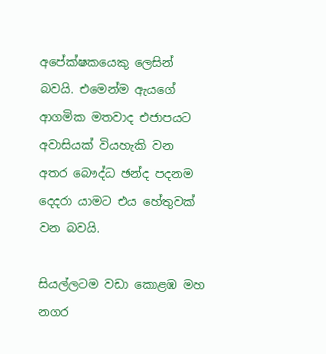අපේක්ෂකයෙකු ලෙසින් බවයි. එමෙන්ම ඇයගේ ආගමික මතවාද එජාපයට අවාසියක් වියහැකි වන අතර බෞද්ධ ඡන්ද පදනම දෙදරා යාමට එය හේතුවක් වන බවයි.

සියල්ලටම වඩා කොළඹ මහ නගර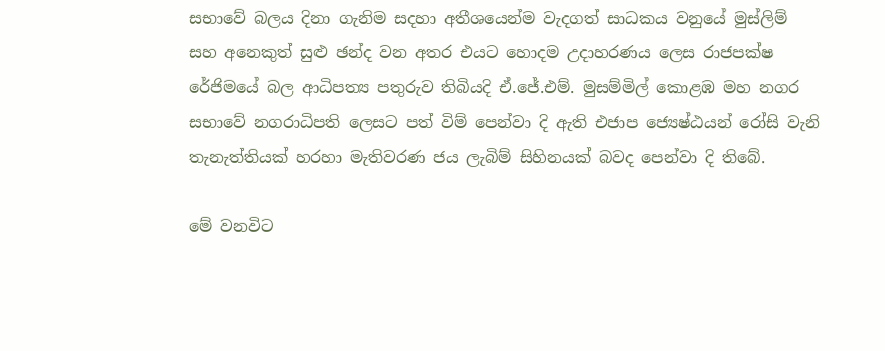සභාවේ බලය දිනා ගැනිම සදහා අතීශයෙන්ම වැදගත් සාධකය වනුයේ මුස්ලිම් සහ අනෙකුත් සුළු ඡන්ද වන අතර එයට හොදම උදාහරණය ලෙස රාජපක්ෂ රේජිමයේ බල ආධිපත්‍ය පතුරුව තිබියදි ඒ.ජේ.එම්. මුසම්මිල් කොළඹ මහ නගර සභාවේ නගරාධිපති ලෙසට පත් විම් පෙන්වා දි ඇති එජාප ජ්‍යෙෂ්ඨයන් රෝසි වැනි තැනැත්තියක් හරහා මැතිවරණ ජය ලැබිම් සිහිනයක් බවද පෙන්වා දි තිබේ.

මේ වනවිට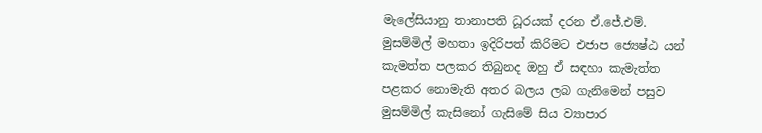මැලේසියානු තානාපති ධූරයක් දරන ඒ.ජේ.එම්. මුසම්මිල් මහතා ඉදිරිපත් කිරිමට එජාප ජ්‍යෙෂ්ඨ යන් කැමත්ත පලකර තිබුනද ඔහු ඒ සඳහා කැමැත්ත පළකර නොමැති අතර බලය ලබ ගැනිමෙන් පසුව මුසම්මිල් කැසිනෝ ගැසිමේ සිය ව්‍යාපාර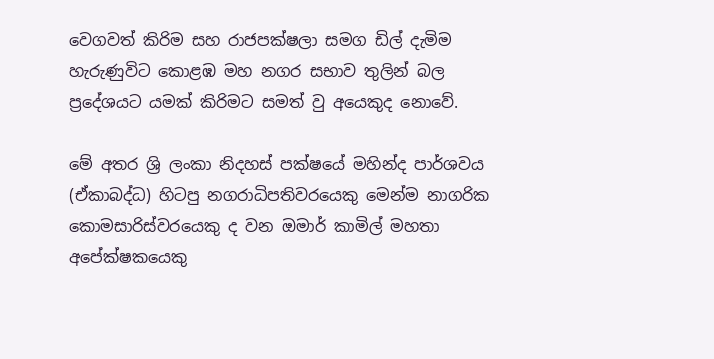වෙගවත් කිරිම සහ රාජපක්ෂලා සමග ඩිල් දැමිම හැරුණුවිට කොළඹ මහ නගර සභාව තුලින් බල ප්‍රදේශයට යමක් කිරිමට සමත් වු අයෙකුද නොවේ.

මේ අතර ශ්‍රි ලංකා නිදහස් පක්ෂයේ මහින්ද පාර්ශවය (ඒකාබද්ධ) හිටපු නගරාධිපතිවරයෙකු මෙන්ම නාගරික කොමසාරිස්වරයෙකු ද වන ඔමාර් කාමිල් මහතා අපේක්ෂකයෙකු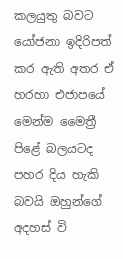කලයුතු බවට යෝජනා ඉදිරිපත් කර ඇති අතර ඒ හරහා එජාපයේ මෙන්ම මෛත්‍රී පිළේ බලයටද පහර දිය හැකි බවයි ඔහුන්ගේ අදහස් වි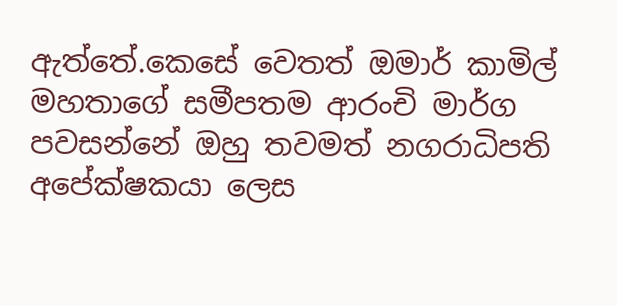ඇත්තේ.කෙසේ වෙතත් ඔමාර් කාමිල් මහතාගේ සමීපතම ආරංචි මාර්ග පවසන්නේ ඔහු තවමත් නගරාධිපති අපේක්ෂකයා ලෙස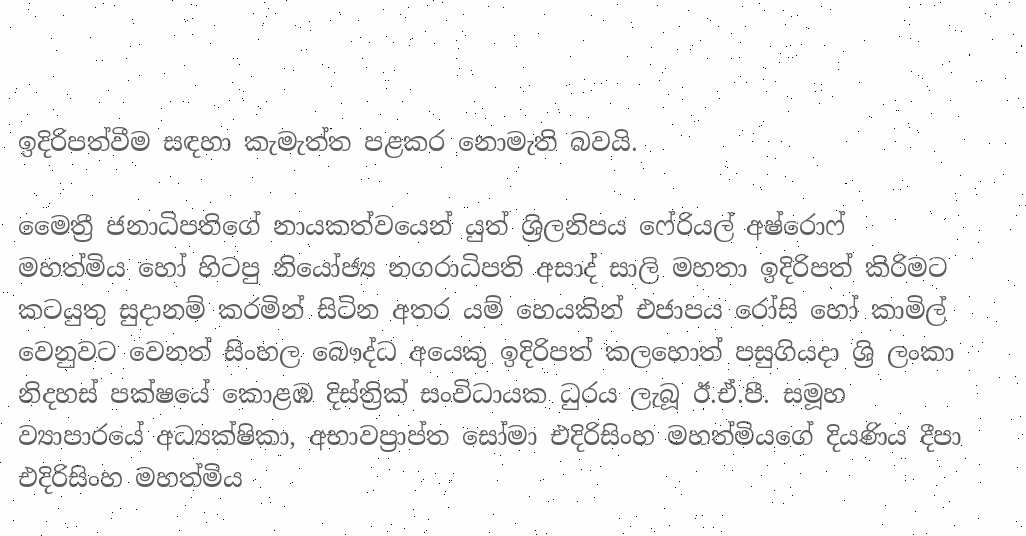ඉදිරිපත්වීම සඳහා කැමැත්ත පළකර නොමැති බවයි.

මෛත්‍රී ජනාධිපතිගේ නායකත්වයෙන් යුත් ශ්‍රිලනිපය ෆේරියල් අෂ්රොෆ් මහත්මිය හෝ හිටපු නියෝජ්‍ය නගරාධිපති අසාද් සාලි මහතා ඉදිරිපත් කිරිමට කටයුතු සුදානම් කරමින් සිටින අතර යම් හෙයකින් එජාපය රෝසි හෝ කාමිල් වෙනුවට වෙනත් සිංහල බෞද්ධ අයෙකු ඉදිරිපත් කලහොත් පසුගියදා ශ්‍රි ලංකා නිදහස් පක්ෂයේ කොළඹ දිස්ත්‍රික් සංවිධායක ධුරය ලැබූ ඊ.ඒ.පී. සමූහ ව්‍යාපාරයේ අධ්‍යක්ෂිකා, අභාවප්‍රාප්ත සෝමා එදිරිසිංහ මහත්මියගේ දියණිය දීපා එදිරිසිංහ මහත්මිය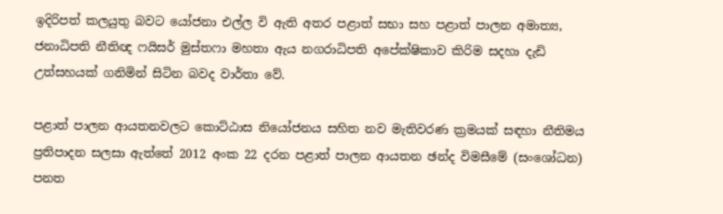ඉදිරිපත් කලයුතු බවට යෝජනා එල්ල වි ඇති අතර පළාත් සභා සහ පළාත් පාලන අමාත්‍ය, ජනාධිපති නීතිඥ ෆයිසර් මුස්තෆා මහතා ඇය නගරාධිපති අපේක්ෂිකාව කිරිම සදහා දැඩි උත්සහයක් ගනිමින් සිටින බවද වාර්තා වේ.

පළාත් පාලන ආයතනවලට කොට්‌ඨාස නියෝජනය සහිත නව මැතිවරණ ක්‍රමයක්‌ සඳහා නීතිමය ප්‍රතිපාදන සලසා ඇත්තේ 2012 අංක 22 දරන පළාත් පාලන ආයතන ඡන්ද විමසීමේ (සංශෝධන) පනත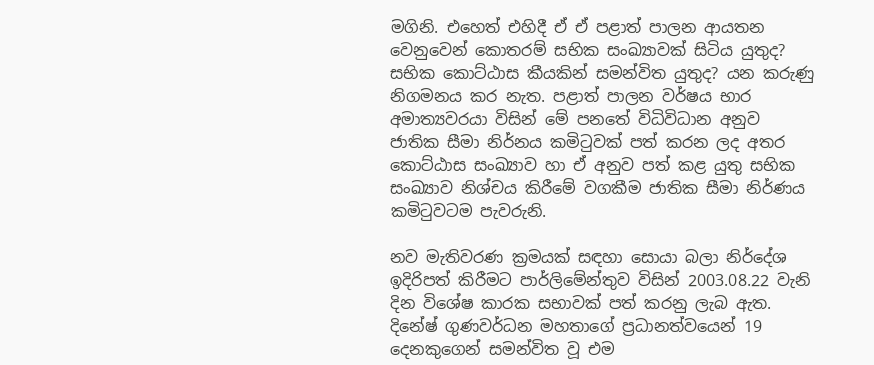මගිනි. එහෙත් එහිදී ඒ ඒ පළාත් පාලන ආයතන වෙනුවෙන් කොතරම් සභික සංඛ්‍යාවක්‌ සිටිය යුතුද? සභික කොට්‌ඨාස කීයකින් සමන්විත යුතුද? යන කරුණු නිගමනය කර නැත. පළාත් පාලන වර්ෂය භාර අමාත්‍යවරයා විසින් මේ පනතේ විධිවිධාන අනුව ජාතික සීමා නිර්නය කමිටුවක්‌ පත් කරන ලද අතර කොට්‌ඨාස සංඛ්‍යාව හා ඒ අනුව පත් කළ යුතු සභික සංඛ්‍යාව නිශ්චය කිරීමේ වගකීම ජාතික සීමා නිර්ණය කමිටුවටම පැවරුනි.

නව මැතිවරණ ක්‍රමයක්‌ සඳහා සොයා බලා නිර්දේශ ඉදිරිපත් කිරීමට පාර්ලිමේන්තුව විසින් 2003.08.22 වැනි දින විශේෂ කාරක සභාවක්‌ පත් කරනු ලැබ ඇත. දිනේෂ් ගුණවර්ධන මහතාගේ ප්‍රධානත්වයෙන් 19 දෙනකුගෙන් සමන්විත වූ එම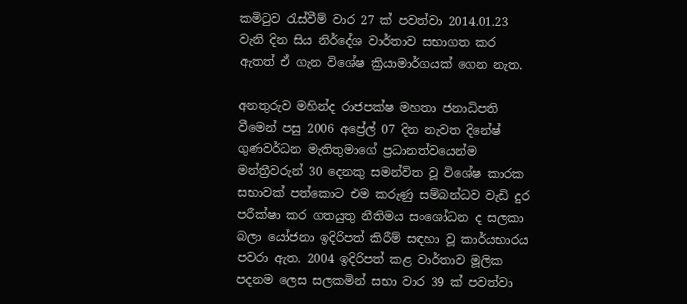කමිටුව රැස්‌වීම් වාර 27 ක්‌ පවත්වා 2014.01.23 වැනි දින සිය නිර්දේශ වාර්තාව සභාගත කර ඇතත් ඒ ගැන විශේෂ ක්‍රියාමාර්ගයක්‌ ගෙන නැත.

අනතුරුව මහින්ද රාජපක්‌ෂ මහතා ජනාධිපති වීමෙන් පසු 2006 අප්‍රේල් 07 දින නැවත දිනේෂ් ගුණවර්ධන මැතිතුමාගේ ප්‍රධානත්වයෙන්ම මන්ත්‍රීවරුන් 30 දෙනකු සමන්විත වූ විශේෂ කාරක සභාවක්‌ පත්කොට එම කරුණු සම්බන්ධව වැඩි දුර පරීක්‌ෂා කර ගතයුතු නීතිමය සංශෝධන ද සලකා බලා යෝජනා ඉදිරිපත් කිරීම් සඳහා වූ කාර්යභාරය පවරා ඇත. 2004 ඉදිරිපත් කළ වාර්තාව මූලික පදනම ලෙස සලකමින් සභා වාර 39 ක්‌ පවත්වා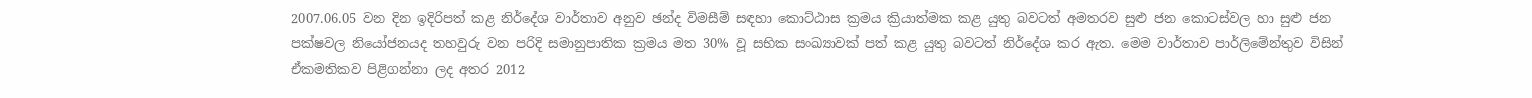2007.06.05 වන දින ඉදිරිපත් කළ නිර්දේශ වාර්තාව අනුව ඡන්ද විමසීම් සඳහා කොට්‌ඨාස ක්‍රමය ක්‍රියාත්මක කළ යුතු බවටත් අමතරව සුළු ජන කොටස්‌වල හා සුළු ජන පක්‌ෂවල නියෝජනයද තහවුරු වන පරිදි සමානුපාතික ක්‍රමය මත 30% වූ සභික සංඛ්‍යාවක්‌ පත් කළ යුතු බවටත් නිර්දේශ කර ඇත. මෙම වාර්තාව පාර්ලිමේන්තුව විසින් ඒකමතිකව පිළිගන්නා ලද අතර 2012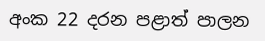අංක 22 දරන පළාත් පාලන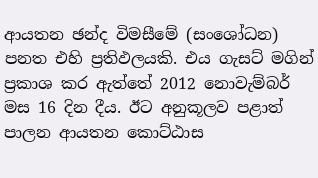ආයතන ඡන්ද විමසීමේ (සංශෝධන) පනත එහි ප්‍රතිඵලයකි. එය ගැසට්‌ මගින් ප්‍රකාශ කර ඇත්තේ 2012 නොවැම්බර් මස 16 දින දීය. ඊට අනුකූලව පළාත් පාලන ආයතන කොට්‌ඨාස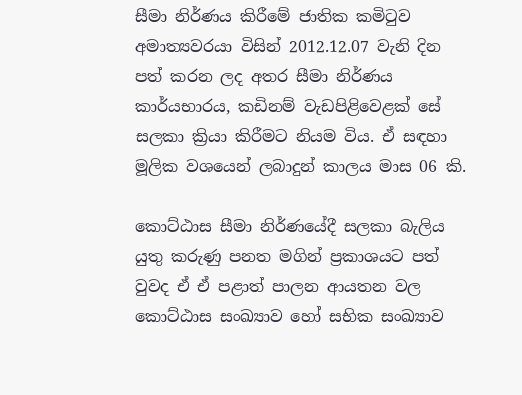සීමා නිර්ණය කිරීමේ ජාතික කමිටුව අමාත්‍යවරයා විසින් 2012.12.07 වැනි දින පත් කරන ලද අතර සීමා නිර්ණය කාර්යභාරය, කඩිනම් වැඩපිළිවෙළක්‌ සේ සලකා ක්‍රියා කිරීමට නියම විය. ඒ සඳහා මූලික වශයෙන් ලබාදුන් කාලය මාස 06 කි.

කොට්‌ඨාස සීමා නිර්ණයේදී සලකා බැලිය යුතු කරුණු පනත මගින් ප්‍රකාශයට පත් වුවද ඒ ඒ පළාත් පාලන ආයතන වල කොට්‌ඨාස සංඛ්‍යාව හෝ සභික සංඛ්‍යාව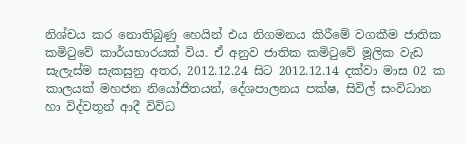නිශ්චය කර නොතිබුණු හෙයින් එය නිගමනය කිරීමේ වගකීම ජාතික කමිටුවේ කාර්යභාරයක්‌ විය. ඒ අනුව ජාතික කමිටුවේ මූලික වැඩ සැලැස්‌ම සැකසුනු අතර, 2012.12.24 සිට 2012.12.14 දක්‌වා මාස 02 ක කාලයක්‌ මහජන නියෝජිතයන්, දේශපාලනය පක්‌ෂ, සිවිල් සංවිධාන හා විද්වතුන් ආදී විවිධ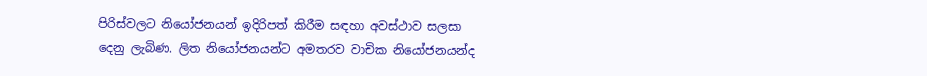පිරිස්‌වලට නියෝජනයන් ඉදිරිපත් කිරීම සඳහා අවස්‌ථාව සලසා දෙනු ලැබිණ. ලිත නියෝජනයන්ට අමතරව වාචික නියෝජනයන්ද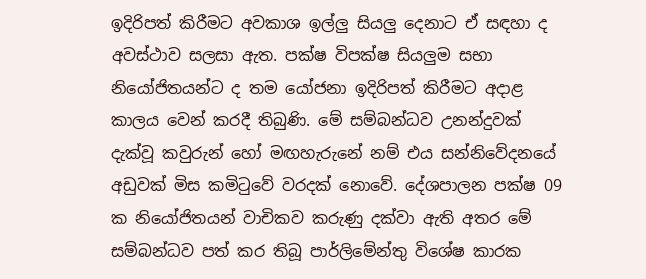ඉදිරිපත් කිරීමට අවකාශ ඉල්ලු සියලු දෙනාට ඒ සඳහා ද අවස්‌ථාව සලසා ඇත. පක්‌ෂ විපක්‌ෂ සියලුම සභා නියෝජිතයන්ට ද තම යෝජනා ඉදිරිපත් කිරීමට අදාළ කාලය වෙන් කරදී තිබුණි. මේ සම්බන්ධව උනන්දුවක්‌ දැක්‌වූ කවුරුන් හෝ මඟහැරුනේ නම් එය සන්නිවේදනයේ අඩුවක්‌ මිස කමිටුවේ වරදක්‌ නොවේ. දේශපාලන පක්‌ෂ 09 ක නියෝජිතයන් වාචිකව කරුණු දක්‌වා ඇති අතර මේ සම්බන්ධව පත් කර තිබූ පාර්ලිමේන්තු විශේෂ කාරක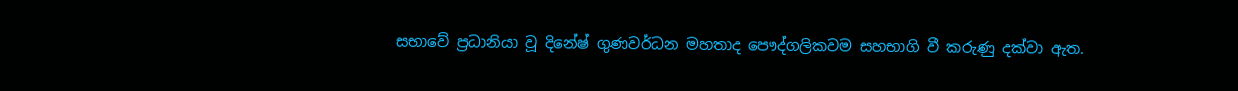සභාවේ ප්‍රධානියා වූ දිනේෂ් ගුණවර්ධන මහතාද පෞද්ගලිකවම සහභාගි වී කරුණු දක්‌වා ඇත.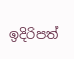ඉදිරිපත්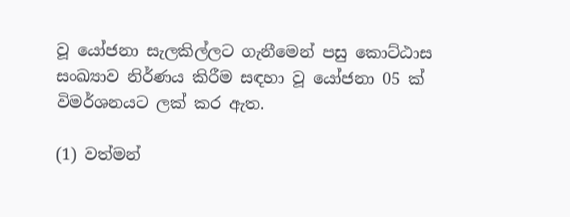වූ යෝජනා සැලකිල්ලට ගැනීමෙන් පසු කොට්‌ඨාස සංඛ්‍යාව නිර්ණය කිරීම සඳහා වූ යෝජනා 05 ක්‌ විමර්ශනයට ලක්‌ කර ඇත.

(1) වත්මන්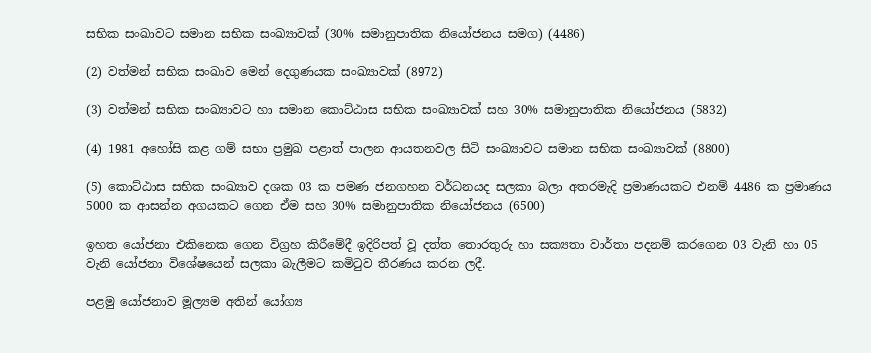සභික සංඛාවට සමාන සභික සංඛ්‍යාවක්‌ (30% සමානුපාතික නියෝජනය සමග) (4486)

(2) වත්මන් සභික සංඛාව මෙන් දෙගුණයක සංඛ්‍යාවක්‌ (8972)

(3) වත්මන් සභික සංඛ්‍යාවට හා සමාන කොට්‌ඨාස සභික සංඛ්‍යාවක්‌ සහ 30% සමානුපාතික නියෝජනය (5832)

(4) 1981 අහෝසි කළ ගම් සභා ප්‍රමුඛ පළාත් පාලන ආයතනවල සිටි සංඛ්‍යාවට සමාන සභික සංඛ්‍යාවක්‌ (8800)

(5) කොට්‌ඨාස සභික සංඛ්‍යාව දශක 03 ක පමණ ජනගහන වර්ධනයද සලකා බලා අතරමැදි ප්‍රමාණයකට එනම් 4486 ක ප්‍රමාණය 5000 ක ආසන්න අගයකට ගෙන ඒම සහ 30% සමානුපාතික නියෝජනය (6500)

ඉහත යෝජනා එකිනෙක ගෙන විග්‍රහ කිරීමේදී ඉදිරිපත් වූ දත්ත තොරතුරු හා සක්‍යතා වාර්තා පදනම් කරගෙන 03 වැනි හා 05 වැනි යෝජනා විශේෂයෙන් සලකා බැලීමට කමිටුව තීරණය කරන ලදී.

පළමු යෝජනාව මූල්‍යම අතින් යෝග්‍ය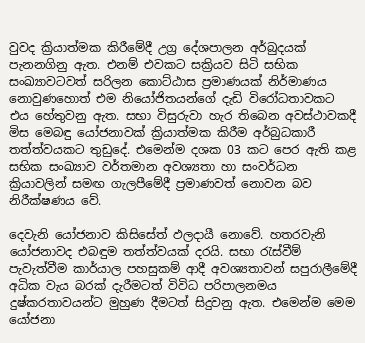වුවද ක්‍රියාත්මක කිරීමේදී උග්‍ර දේශපාලන අර්බුදයක්‌ පැනනගිනු ඇත. එනම් එවකට සක්‍රියව සිටි සභික සංඛ්‍යාවටවත් සරිලන කොට්‌ඨාස ප්‍රමාණයක්‌ නිර්මාණය නොවුණහොත් එම නියෝජිතයන්ගේ දැඩි විරෝධතාවකට එය හේතුවනු ඇත. සභා විසුරුවා හැර තිබෙන අවස්‌ථාවකදී මිස මෙබඳු යෝජනාවක්‌ ක්‍රියාත්මක කිරීම අර්බුධකාරී තත්ත්වයකට තුඩුදේ. එමෙන්ම දශක 03 කට පෙර ඇති කළ සභික සංඛ්‍යාව වර්තමාන අවශ්‍යතා හා සංවර්ධන ක්‍රියාවලින් සමඟ ගැලපීමේදී ප්‍රමාණවත් නොවන බව නිරීක්‌ෂණය වේ.

දෙවැනි යෝජනාව කිසිසේත් ඵලදායී නොවේ. හතරවැනි යෝජනාවද එබඳුම තත්ත්වයක්‌ දරයි. සභා රැස්‌වීම් පැවැත්වීම කාර්යාල පහසුකම් ආදී අවශ්‍යතාවන් සපුරාලීමේදී අධික වැය බරක්‌ දැරීමටත් විවිධ පරිපාලනමය දුෂ්කරතාවයන්ට මුහුණ දීමටත් සිදුවනු ඇත. එමෙන්ම මෙම යෝජනා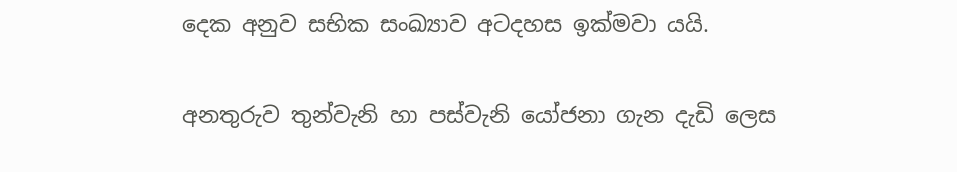දෙක අනුව සභික සංඛ්‍යාව අටදහස ඉක්‌මවා යයි.

අනතුරුව තුන්වැනි හා පස්‌වැනි යෝජනා ගැන දැඩි ලෙස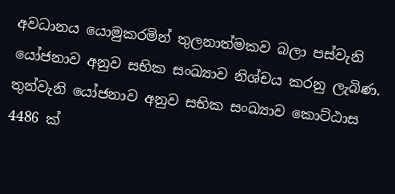අවධානය යොමුකරමින් තුලනාත්මකව බලා පස්‌වැනි යෝජනාව අනුව සභික සංඛ්‍යාව නිශ්චය කරනු ලැබිණ. තුන්වැනි යෝජනාව අනුව සභික සංඛ්‍යාව කොට්‌ඨාස 4486 ක්‌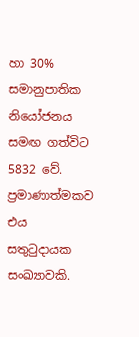හා 30% සමානුපාතික නියෝජනය සමඟ ගත්විට 5832 වේ. ප්‍රමාණාත්මකව එය සතුටුදායක සංඛ්‍යාවකි.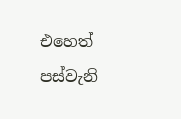එහෙත් පස්‌වැනි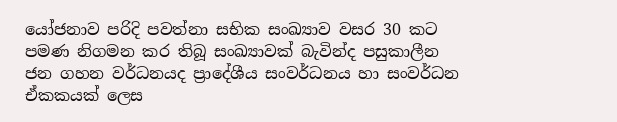යෝජනාව පරිදි පවත්නා සභික සංඛ්‍යාව වසර 30 කට පමණ නිගමන කර තිබූ සංඛ්‍යාවක්‌ බැවින්ද පසුකාලීන ජන ගහන වර්ධනයද ප්‍රාදේශීය සංවර්ධනය හා සංවර්ධන ඒකකයක්‌ ලෙස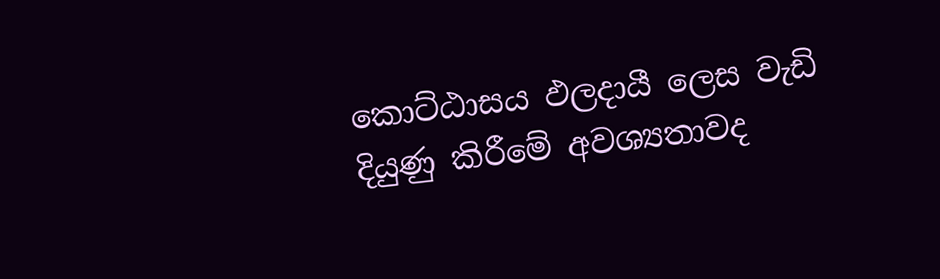කොට්‌ඨාසය ඵලදායී ලෙස වැඩි දියුණු කිරීමේ අවශ්‍යතාවද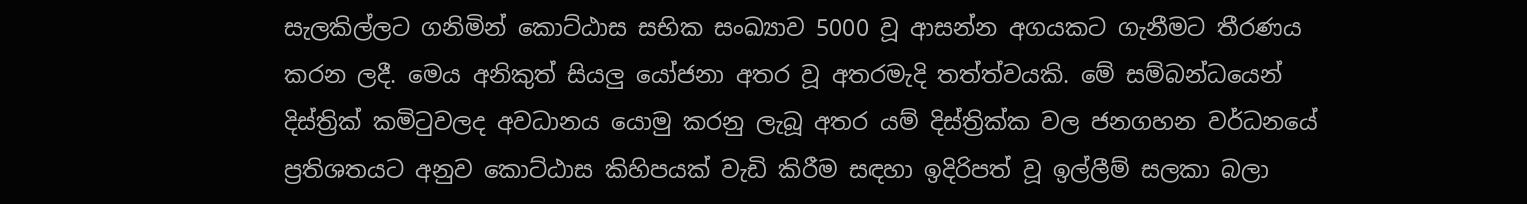සැලකිල්ලට ගනිමින් කොට්‌ඨාස සභික සංඛ්‍යාව 5000 වූ ආසන්න අගයකට ගැනීමට තීරණය කරන ලදී. මෙය අනිකුත් සියලු යෝජනා අතර වූ අතරමැදි තත්ත්වයකි. මේ සම්බන්ධයෙන් දිස්‌ත්‍රික්‌ කමිටුවලද අවධානය යොමු කරනු ලැබූ අතර යම් දිස්‌ත්‍රික්‌ක වල ජනගහන වර්ධනයේ ප්‍රතිශතයට අනුව කොට්‌ඨාස කිහිපයක්‌ වැඩි කිරීම සඳහා ඉදිරිපත් වූ ඉල්ලීම් සලකා බලා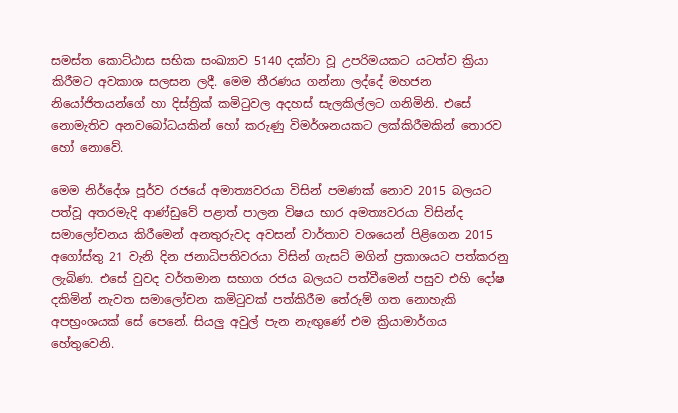සමස්‌ත කොට්‌ඨාස සභික සංඛ්‍යාව 5140 දක්‌වා වූ උපරිමයකට යටත්ව ක්‍රියා කිරීමට අවකාශ සලසන ලදී. මෙම තීරණය ගන්නා ලද්දේ මහජන නියෝජිතයන්ගේ හා දිස්‌ත්‍රික්‌ කමිටුවල අදහස්‌ සැලකිල්ලට ගනිමිනි. එසේ නොමැතිව අනවබෝධයකින් හෝ කරුණු විමර්ශනයකට ලක්‌කිරීමකින් තොරව හෝ නොවේ.

මෙම නිර්දේශ පූර්ව රජයේ අමාත්‍යවරයා විසින් පමණක්‌ නොව 2015 බලයට පත්වූ අතරමැදි ආණ්‌ඩුවේ පළාත් පාලන විෂය භාර අමත්‍යවරයා විසින්ද සමාලෝචනය කිරීමෙන් අනතුරුවද අවසන් වාර්තාව වශයෙන් පිළිගෙන 2015 අගෝස්‌තු 21 වැනි දින ජනාධිපතිවරයා විසින් ගැසට්‌ මගින් ප්‍රකාශයට පත්කරනු ලැබිණ. එසේ වුවද වර්තමාන සභාග රජය බලයට පත්වීමෙන් පසුව එහි දෝෂ දකිමින් නැවත සමාලෝචන කමිටුවක්‌ පත්කිරීම තේරුම් ගත නොහැකි අපභ්‍රංශයක්‌ සේ පෙනේ. සියලු අවුල් පැන නැඟුණේ එම ක්‍රියාමාර්ගය හේතුවෙනි.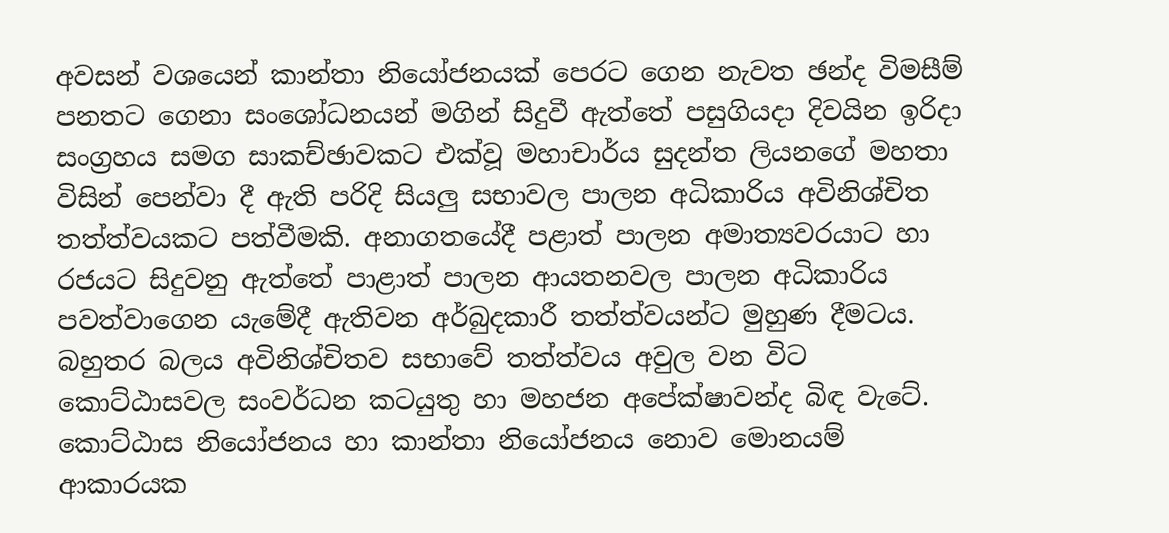අවසන් වශයෙන් කාන්තා නියෝජනයක්‌ පෙරට ගෙන නැවත ඡන්ද විමසීම් පනතට ගෙනා සංශෝධනයන් මගින් සිදුවී ඇත්තේ පසුගියදා දිවයින ඉරිදා සංග්‍රහය සමග සාකච්ඡාවකට එක්‌වූ මහාචාර්ය සුදන්ත ලියනගේ මහතා විසින් පෙන්වා දී ඇති පරිදි සියලු සභාවල පාලන අධිකාරිය අවිනිශ්චිත තත්ත්වයකට පත්වීමකි. අනාගතයේදී පළාත් පාලන අමාත්‍යවරයාට හා රජයට සිදුවනු ඇත්තේ පාළාත් පාලන ආයතනවල පාලන අධිකාරිය පවත්වාගෙන යැමේදී ඇතිවන අර්බුදකාරී තත්ත්වයන්ට මුහුණ දීමටය. බහුතර බලය අවිනිශ්චිතව සභාවේ තත්ත්වය අවුල වන විට කොට්‌ඨාසවල සංවර්ධන කටයුතු හා මහජන අපේක්‌ෂාවන්ද බිඳ වැටේ. කොට්‌ඨාස නියෝජනය හා කාන්තා නියෝජනය නොව මොනයම් ආකාරයක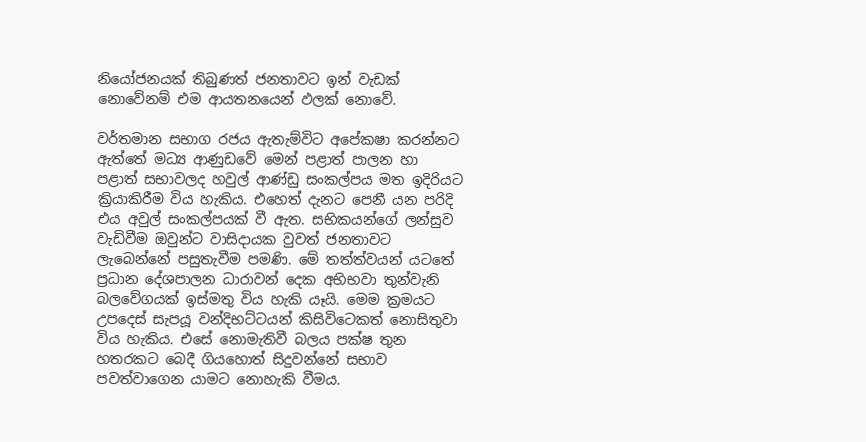නියෝජනයක්‌ තිබුණත් ජනතාවට ඉන් වැඩක්‌ නොවේනම් එම ආයතනයෙන් ඵලක්‌ නොවේ.

වර්තමාන සභාග රජය ඇතැම්විට අපේකෂා කරන්නට ඇත්තේ මධ්‍ය ආණුඩවේ මෙන් පළාත් පාලන හා පළාත් සභාවලද හවුල් ආණ්‌ඩු සංකල්පය මත ඉදිරියට ක්‍රියාකිරීම විය හැකිය. එහෙත් දැනට පෙනී යන පරිදි එය අවුල් සංකල්පයක්‌ වී ඇත. සභිකයන්ගේ ලන්සුව වැඩිවීම ඔවුන්ට වාසිදායක වුවත් ජනතාවට ලැබෙන්නේ පසුතැවීම පමණි. මේ තත්ත්වයන් යටතේ ප්‍රධාන දේශපාලන ධාරාවන් දෙක අභිභවා තුන්වැනි බලවේගයක්‌ ඉස්‌මතු විය හැකි යෑයි. මෙම ක්‍රමයට උපදෙස්‌ සැපයූ වන්දිභට්‌ටයන් කිසිවිටෙකත් නොසිතුවා විය හැකිය. එසේ නොමැතිවී බලය පක්‌ෂ තුන හතරකට බෙදී ගියහොත් සිදුවන්නේ සභාව පවත්වාගෙන යාමට නොහැකි වීමය.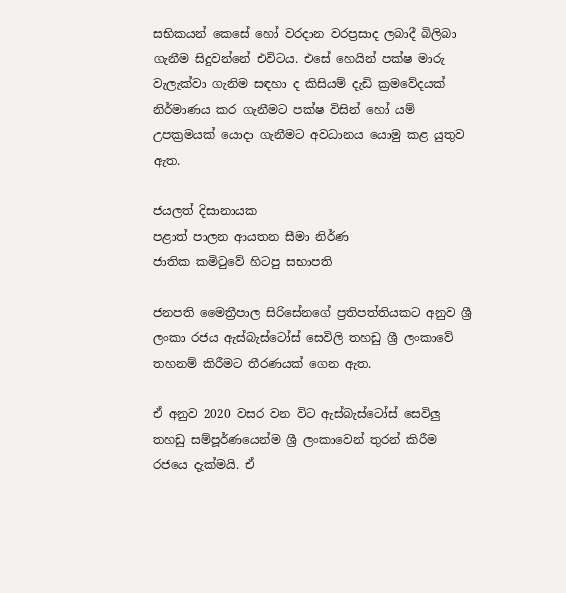සභිකයන් කෙසේ හෝ වරදාන වරප්‍රසාද ලබාදී බිලිබා ගැනීම සිදුවන්නේ එවිටය. එසේ හෙයින් පක්‌ෂ මාරු වැලැක්‌වා ගැනිම සඳහා ද කිසියම් දැඩි ක්‍රමවේදයක්‌ නිර්මාණය කර ගැනීමට පක්‌ෂ විසින් හෝ යම් උපක්‍රමයක්‌ යොදා ගැනීමට අවධානය යොමු කළ යුතුව ඇත.

ජයලත් දිසානායක
පළාත් පාලන ආයතන සීමා නිර්ණ
ජාතික කමිටුවේ හිටපු සභාපති

ජනපති මෛත්‍රීපාල සිරිසේනගේ ප්‍රතිපත්තියකට අනුව ශ්‍රී ලංකා රජය ඇස්බැස්ටෝස් සෙවිලි තහඩු ශ්‍රී ලංකාවේ තහනම් කිරීමට තීරණයක් ගෙන ඇත.

ඒ අනුව 2020 වසර වන විට ඇස්බැස්ටෝස් සෙවිලු තහඩු සම්පූර්ණයෙන්ම ශ්‍රී ලංකාවෙන් තුරන් කිරීම රජයෙ දැක්මයි. ඒ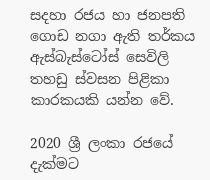සදහා රජය හා ජනපති ගොඩ නගා ඇති තර්කය ඇස්බැස්ටෝස් සෙවිලි තහඩු ස්වසන පිළිකා කාරකයකි යන්න වේ.

2020 ශ්‍රී ලංකා රජයේ දැක්මට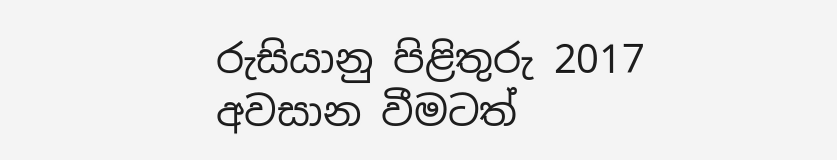රුසියානු පිළිතුරු 2017 අවසාන වීමටත්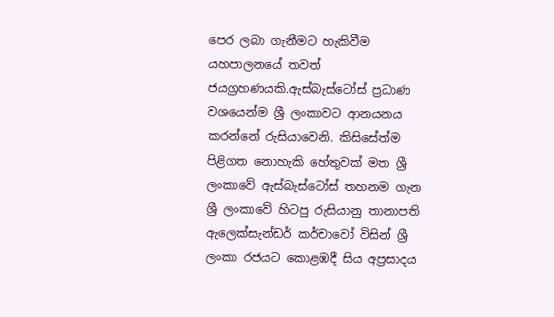පෙර ලබා ගැනීමට හැකිවීම යහපාලනයේ තවත් ජයග්‍රහණයකි.ඇස්බැස්ටෝස් ප්‍රධාණ වශයෙන්ම ශ්‍රී ලංකාවට ආනයනය කරන්නේ රුසියාවෙනි. කිසිසේත්ම පිළිගත නොහැකි හේතුවක් මත ශ්‍රී ලංකාවේ ඇස්බැස්ටෝස් තහනම ගැන ශ්‍රී ලංකාවේ හිටපු රුසියානු තානාපති ඇලෙක්සැන්ඩර් කර්චාවෝ විසින් ශ්‍රී ලංකා රජයට කොළඹදී සිය අප්‍රසාදය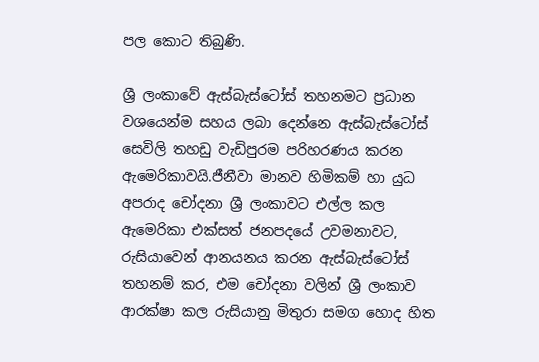පල කොට තිබුණි.

ශ්‍රී ලංකාවේ ඇස්බැස්ටෝස් තහනමට ප්‍රධාන වශයෙන්ම සහය ලබා දෙන්නෙ ඇස්බැස්ටෝස් සෙවිලි තහඩු වැඩිපුරම පරිහරණය කරන ඇමෙරිකාවයි.ජීනීවා මානව හිමිකම් හා යුධ අපරාද චෝදනා ශ්‍රී ලංකාවට එල්ල කල ඇමෙරිකා එක්සත් ජනපදයේ උවමනාවට, රුසියාවෙන් ආනයනය කරන ඇස්බැස්ටෝස් තහනම් කර, එම චෝදනා වලින් ශ්‍රී ලංකාව ආරක්ෂා කල රුසියානු මිතුරා සමග හොද හිත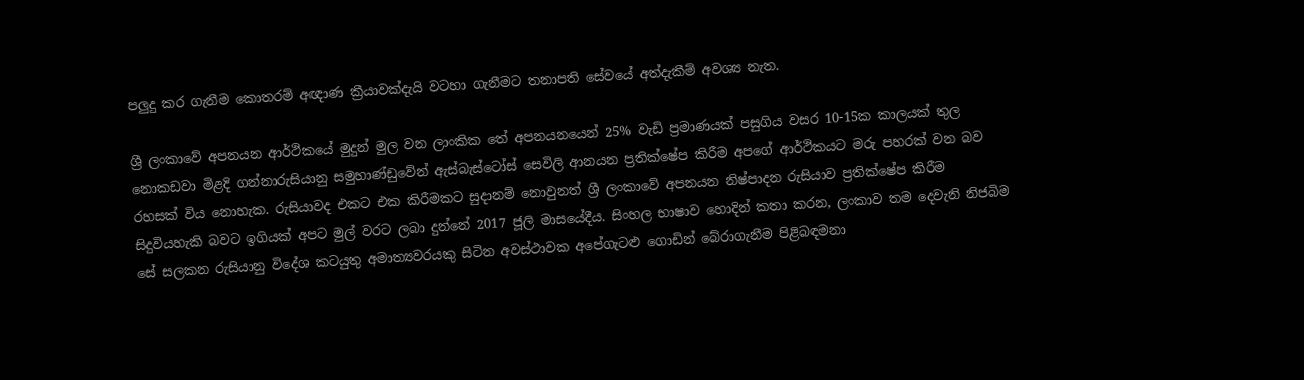පලුදු කර ගැනීම කොතරම් අඥාණ ක්‍රීයාවක්දැයි වටහා ගැනීමට තනාපති සේවයේ අත්දැකීම් අවශ්‍ය නැත.

ශ්‍රී ලංකාවේ අපනයන ආර්ථිකයේ මුදුන් මුල වන ලාංකික තේ අපනයනයෙන් 25% වැඩි ප්‍රමාණයක් පසුගිය වසර 10-15ක කාලයක් තුල නොකඩවා මිළදි ගන්නාරුසියානු සමුහාණ්ඩුවේන් ඇස්බැස්ටෝස් සෙවිලි ආනයන ප්‍රතික්ෂේප කිරීම අපගේ ආර්ථිකයට මරු පහරක් වන බව රහසක් විය නොහැක. රුසියාවද එකට එක කිරීමකට සුදානම් නොවුනත් ශ්‍රී ලංකාවේ අපනයන නිෂ්පාදන රුසියාව ප්‍රතික්ෂේප කිරීම සිදුවියහැකි බවට ඉගියක් අපට මුල් වරට ලබා දුන්නේ 2017 ජූලි මාසයේදීය. සිංහල භාෂාව හොදින් කතා කරන, ලංකාව තම දෙවැනි නිජබිම සේ සලකන රුසියානු විදේශ කටයුතු අමාත්‍යවරයකු සිටින අවස්ථාවක අපේගැටළු ගොඩින් බේරාගැනීම පිළිබඳමනා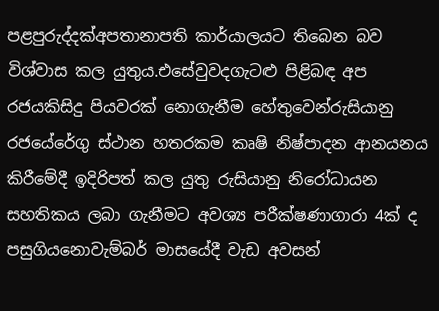පළපුරුද්දක්අපතානාපති කාර්යාලයට තිබෙන බව විශ්වාස කල යුතුය.එසේවුවදගැටළු පිළිබඳ අප රජයකිසිදු පියවරක් නොගැනීම හේතුවෙන්රුසියානු රජයේරේගු ස්ථාන හතරකම කෘෂි නිෂ්පාදන ආනයනය කිරීමේදී ඉදිරිපත් කල යුතු රුසියානු නිරෝධායන සහතිකය ලබා ගැනීමට අවශ්‍ය පරීක්ෂණාගාරා 4ක් ද පසුගියනොවැම්බර් මාසයේදී වැඩ අවසන්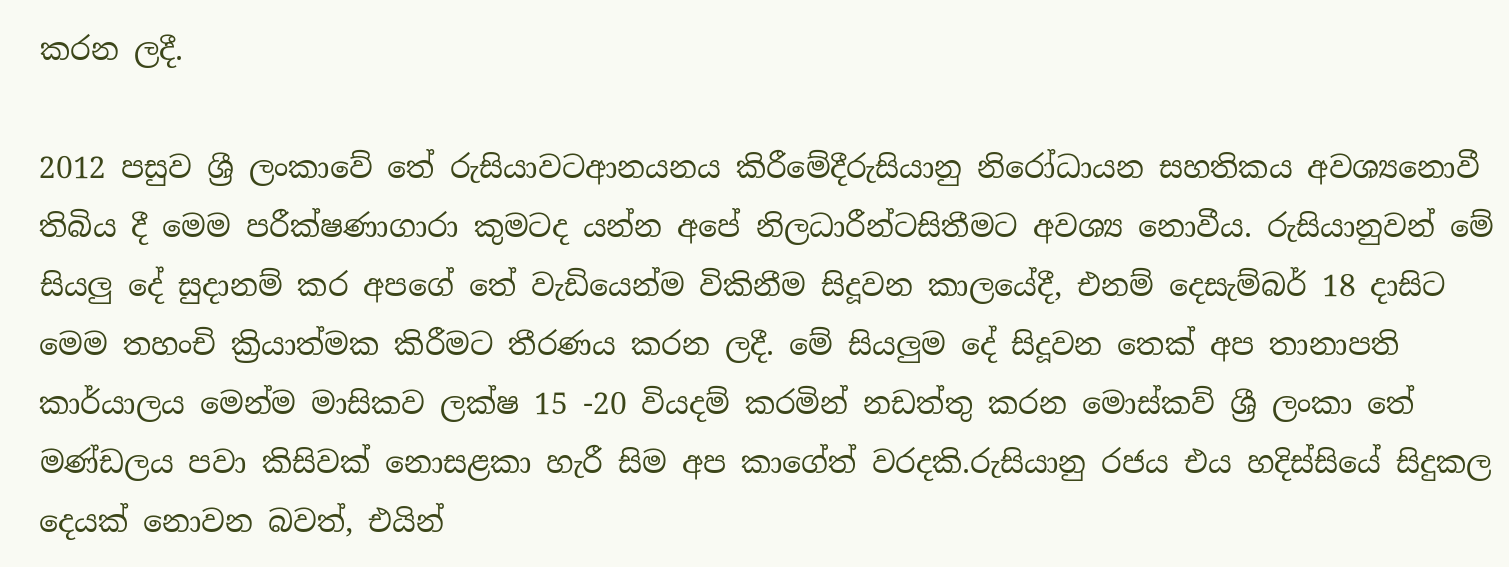කරන ලදී.

2012 පසුව ශ්‍රී ලංකාවේ තේ රුසියාවටආනයනය කිරීමේදීරුසියානු නිරෝධායන සහතිකය අවශ්‍යනොවී තිබිය දී මෙම පරීක්ෂණාගාරා කුමටද යන්න අපේ නිලධාරීන්ටසිතීමට අවශ්‍ය නොවීය. රුසියානුවන් මේ සියලු දේ සුදානම් කර අපගේ තේ වැඩියෙන්ම විකිනීම සිදූවන කාලයේදී, එනම් දෙසැම්බර් 18 දාසිට මෙම තහංචි ක්‍රියාත්මක කිරීමට තීරණය කරන ලදී. මේ සියලුම දේ සිදූවන තෙක් අප තානාපති කාර්යාලය මෙන්ම මාසිකව ලක්ෂ 15 -20 වියදම් කරමින් නඩත්තු කරන මොස්කව් ශ්‍රී ලංකා තේ මණ්ඩලය පවා කිසිවක් නොසළකා හැරී සිම අප කාගේත් වරදකි.රුසියානු රජය එය හදිස්සියේ සිදුකල දෙයක් නොවන බවත්, එයින්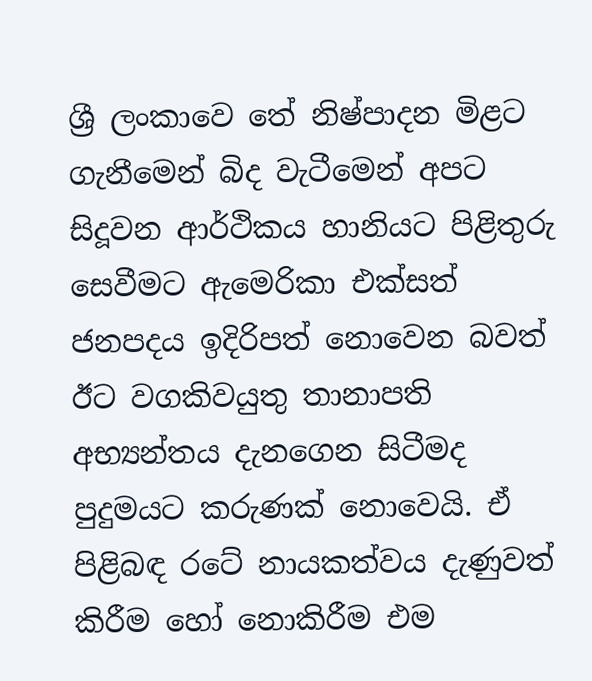ශ්‍රී ලංකාවෙ තේ නිෂ්පාදන මිළට ගැනීමෙන් බිද වැටීමෙන් අපට සිදූවන ආර්ථිකය හානියට පිළිතුරු සෙවීමට ඇමෙරිකා එක්සත් ජනපදය ඉදිරිපත් නොවෙන බවත් ඊට වගකිවයුතු තානාපති අභ්‍යන්තය දැනගෙන සිටීමද පුදුමයට කරුණක් නොවෙයි. ඒ පිළිබඳ රටේ නායකත්වය දැණුවත් කිරීම හෝ නොකිරීම එම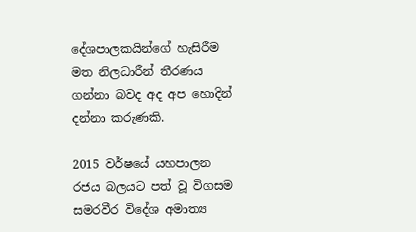දේශපාලකයින්ගේ හැසිරීම මත නිලධාරීන් තීරණය ගන්නා බවද අද අප හොදින් දන්නා කරුණකි.

2015 වර්ෂයේ යහපාලන රජය බලයට පත් වූ විගසම සමරවීර විදේශ අමාත්‍ය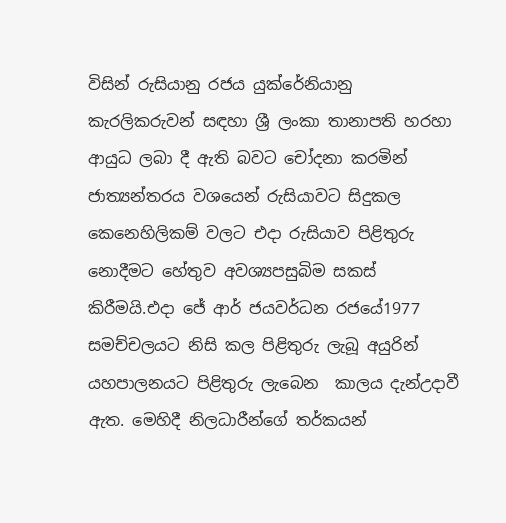විසින් රුසියානු රජය යුක්රේනියානු කැරලිකරුවන් සඳහා ශ්‍රී ලංකා තානාපති හරහා ආයුධ ලබා දී ඇති බවට චෝදනා කරමින් ජාත්‍යන්තරය වශයෙන් රුසියාවට සිදුකල කෙනෙහිලිකම් වලට එදා රුසියාව පිළිතුරු නොදීමට හේතුව අවශ්‍යපසුබිම සකස් කිරීමයි.එදා ජේ ආර් ජයවර්ධන රජයේ1977 සමච්චලයට නිසි කල පිළිතුරු ලැබූ අයුරින් යහපාලනයට පිළිතුරු ලැබෙන  කාලය දැන්උදාවී ඇත. මෙහිදී නිලධාරීන්ගේ තර්කයන්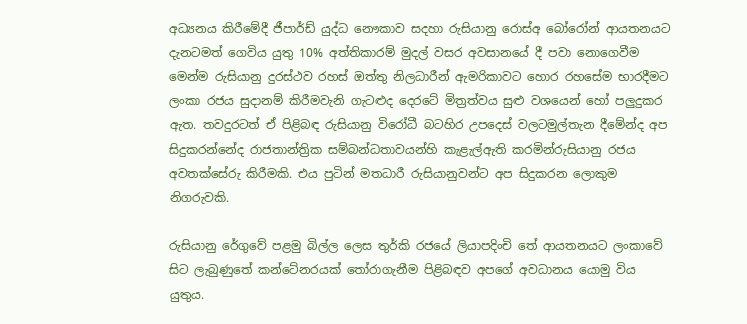අධ්‍යනය කිරීමේදී ජීපාර්ඩ් යුද්ධ නෞකාව සදහා රුසියානු රොස්අ බෝරෝන් ආයතනයට දැනටමත් ගෙවිය යුතු 10% අත්තිකාරම් මුදල් වසර අවසානයේ දී පවා නොගෙවීම මෙන්ම රුසියානු දුරස්ථව රහස් ඔත්තු නිලධාරීන් ඇමරිකාවට හොර රහසේම භාරදීමට ලංකා රජය සුදානම් කිරීමවැනි ගැටළුද දෙරටේ මිත්‍රත්වය සුළු වශයෙන් හෝ පලුදුකර ඇත. තවදුරටත් ඒ පිළිබඳ රුසියානු විරෝධී බටහිර උපදෙස් වලටමුල්තැන දීමේන්ද අප සිදුකරන්නේද රාජතාන්ත්‍රික සම්බන්ධතාවයන්හි කැළැල්ඇති කරමින්රුසියානු රජය අවතක්සේරු කිරීමකි. එය පුටින් මතධාරී රුසියානුවන්ට අප සිදුකරන ලොකුම නිගරුවකි.

රුසියානු රේගුවේ පළමු බිල්ල ලෙස තුර්කි රජයේ ලියාපදිංචි තේ ආයතනයට ලංකාවේ සිට ලැබුණුතේ කන්ටේනරයක් තෝරාගැනීම පිළිබඳව අපගේ අවධානය යොමු විය යුතුය.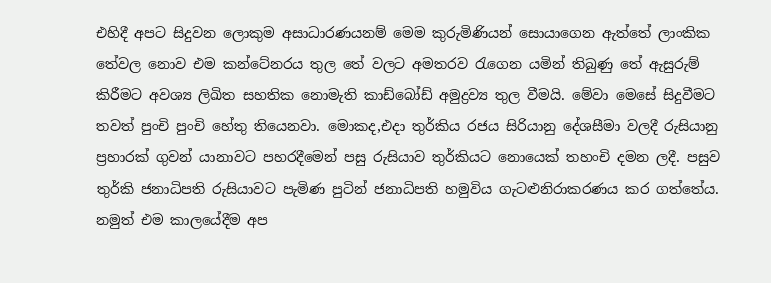එහිදී අපට සිදුවන ලොකුම අසාධාරණයනම් මෙම කුරුමිණියන් සොයාගෙන ඇත්තේ ලාංකික තේවල නොව එම කන්ටේනරය තුල තේ වලට අමතරව රැගෙන යමින් තිබුණු තේ ඇසුරුම් කිරීමට අවශ්‍ය ලිඛිත සහතික නොමැති කාඩ්බෝඩ් අමුද්‍රව්‍ය තුල වීමයි. මේවා මෙසේ සිදුවීමට තවත්‍ පුංචි පුංචි හේතු තියෙනවා. මොකද,එදා තුර්කිය රජය සිරියානු දේශසීමා වලදී රුසියානු ප්‍රහාරක් ගුවන් යානාවට පහරදීමෙන් පසු රුසියාව තුර්කියට නොයෙක් තහංචි දමන ලදී. පසුව තුර්කි ජනාධිපති රුසියාවට පැමිණ පුටින් ජනාධිපති හමුවිය ගැටළුනිරාකරණය කර ගත්තේය. නමුත්‍ එම කාලයේදීම අප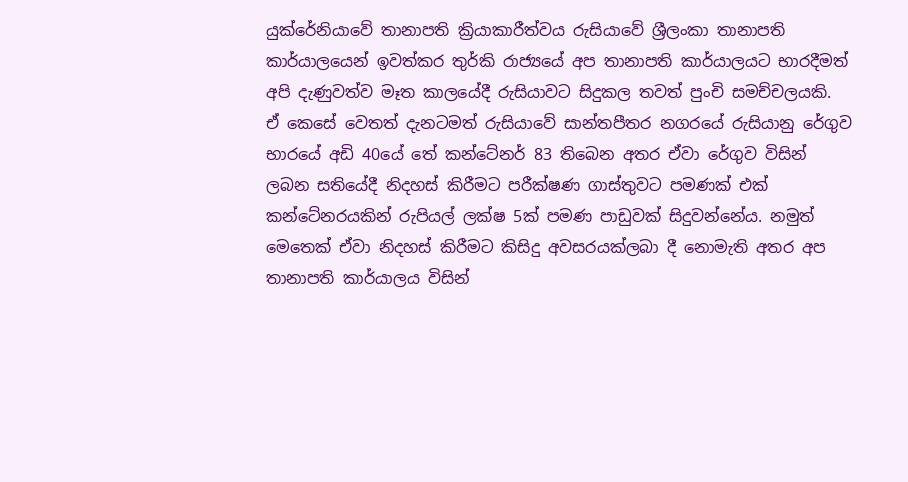යුක්රේනියාවේ තානාපති ක්‍රියාකාරීත්වය රුසියාවේ ශ්‍රීලංකා තානාපති කාර්යාලයෙන් ඉවත්කර තුර්කි රාජ්‍යයේ අප තානාපති කාර්යාලයට භාරදීමත් අපි දැණුවත්ව මෑත කාලයේදී රුසියාවට සිදුකල තවත් පුංචි සමච්චලයකි. ඒ කෙසේ වෙතත් දැනටමත් රුසියාවේ සාන්තපීතර නගරයේ රුසියානු රේගුව භාරයේ අඩි 40යේ තේ කන්ටේනර් 83 තිබෙන අතර ඒවා රේගුව විසින් ලබන සතියේදී නිදහස් කිරීමට පරීක්ෂණ ගාස්තුවට පමණක් එක් කන්ටේනරයකින් රුපියල් ලක්ෂ 5ක් පමණ පාඩුවක් සිදුවන්නේය. නමුත් මෙතෙක් ඒවා නිදහස් කිරීමට කිසිදු අවසරයක්ලබා දී නොමැති අතර අප තානාපති කාර්යාලය විසින්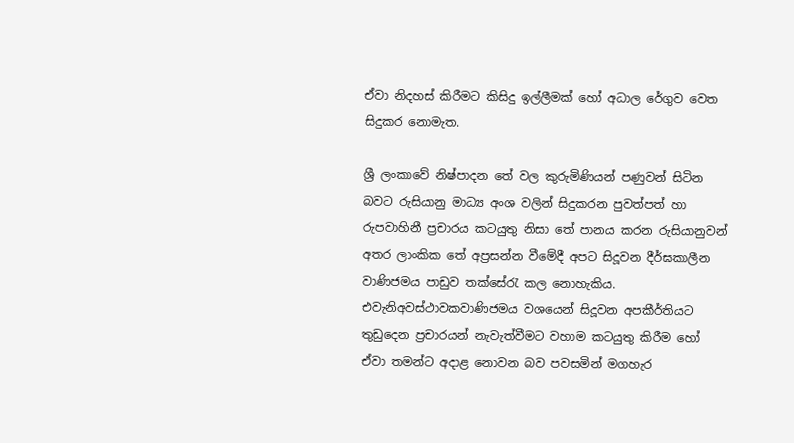ඒවා නිදහස් කිරීමට කිසිදු ඉල්ලීමක් හෝ අධාල රේගුව වෙත සිදුකර නොමැත.

ශ්‍රී ලංකාවේ නිෂ්පාදන තේ වල කුරුමිණියන් පණුවන් සිටින බවට රුසියානු මාධ්‍ය අංශ වලින් සිදුකරන පුවත්පත් හා රුපවාහිනී ප්‍රචාරය කටයුතු නිසා තේ පානය කරන රුසියානුවන් අතර ලාංකික තේ අප්‍රසන්න වීමේදී අපට සිදූවන දීර්ඝකාලීන වාණිජමය පාඩුව තක්සේරැ කල නොහැකිය. එවැනිඅවස්ථාවකවාණිජමය වශයෙන් සිදූවන අපකීර්තියට තුඩුදෙන ප්‍රචාරයන් නැවැත්වීමට වහාම කටයුතු කිරීම හෝ ඒවා තමන්ට අදාළ නොවන බව පවසමින් මගහැර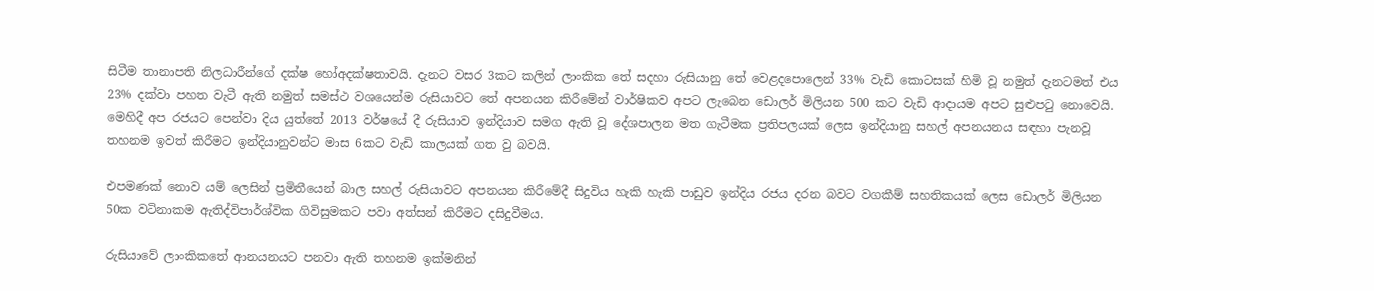සිටීම තානාපති නිලධාරීන්ගේ දක්ෂ හෝඅදක්ෂතාවයි. දැනට වසර 3කට කලින් ලාංකික තේ සදහා රුසියානු තේ වෙළදපොලෙන් 33% වැඩි කොටසක් හිමි වූ නමුත් දැනටමත් එය  23% දක්වා පහත වැටී ඇති නමුත් සමස්ථ වශයෙන්ම රුසියාවට තේ අපනයන කිරීමේන් වාර්ෂිකව අපට ලැබෙන ඩොලර් මිලියන 500 කට වැඩි ආදායම අපට සුළුපටු නොවෙයි. මෙහිදී අප රජයට පෙන්වා දිය යුත්තේ 2013 වර්ෂයේ දී රුසියාව ඉන්දියාව සමග ඇති වූ දේශපාලන මත ගැටීමක ප්‍රතිපලයක් ලෙස ඉන්දියානු සහල් අපනයනය සඳහා පැනවූ තහනම ඉවත් කිරීමට ඉන්දියානුවන්ට මාස 6කට වැඩි කාලයක් ගත වු බවයි.

එපමණක් නොව යම් ලෙසින් ප්‍රමිතීයෙන් බාල සහල් රුසියාවට අපනයන කිරීමේදී සිදුවිය හැකි හැකි පාඩුව ඉන්දිය රජය දරන බවට වගකීම් සහතිකයක් ලෙස ඩොලර් මිලියන 50ක වටිනාකම ඇතිද්විපාර්ශ්වික ගිවිසුමකට පවා අත්සන් කිරීමට දසිදුවීමය.

රුසියාවේ ලාංකිකතේ ආනයනයට පනවා ඇති තහනම ඉක්මනින්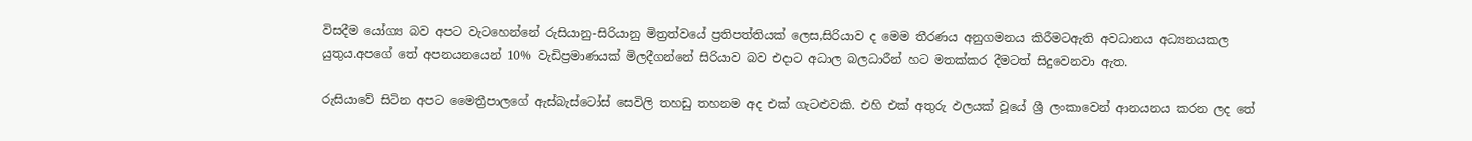විසදීම යෝග්‍ය බව අපට වැටහෙන්නේ රුසියානු-සිරියානු මිත්‍රත්වයේ ප්‍රතිපත්තියක් ලෙස,සිරියාව ද මෙම තීරණය අනුගමනය කිරීමටඇති අවධානය අධ්‍යනයකල යුතුය.අපගේ තේ අපනයනයෙන් 10% වැඩිප්‍රමාණයක් මිලදීගන්නේ සිරියාව බව එදාට අධාල බලධාරීන් හට මතක්කර දීමටත් සිදුවෙනවා ඇත.

රුසියාවේ සිටින අපට මෛත්‍රීපාලගේ ඇස්බැස්ටෝස් සෙවිලි තහඩු තහනම අද එක් ගැටළුවකි. එහි එක් අතුරු ඵලයක් වූයේ ශ්‍රී ලංකාවෙන් ආනයනය කරන ලද තේ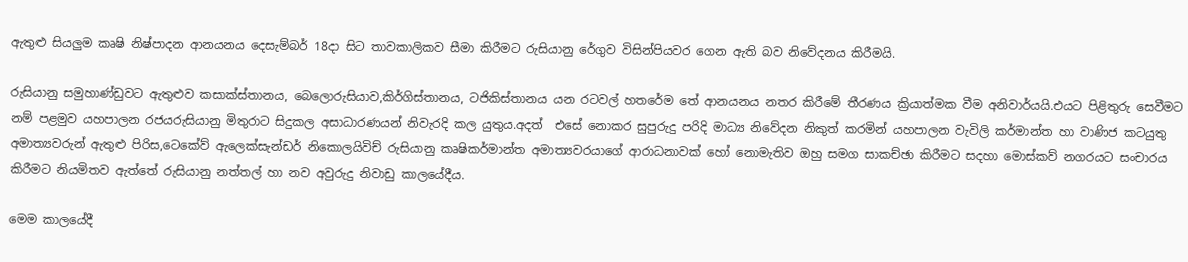ඇතුළු සියලුම කෘෂි නිෂ්පාදන ආනයනය දෙසැම්බර් 18දා සිට තාවකාලිකව සීමා කිරීමට රුසියානු රේගුව විසින්පියවර ගෙන ඇති බව නිවේදනය කිරීමයි.

රුසියානු සමුහාණ්ඩුවට ඇතුළුව කසාක්ස්තානය, බෙලොරුසියාව,කිර්ගිස්තානය, ටජිකිස්තානය යන රටවල් හතරේම තේ ආනයනය නතර කිරීමේ තීරණය ක්‍රියාත්මක වීම අනිවාර්යයි.එයට පිළිතුරු සෙවීමට නම් පළමුව යහපාලන රජයරුසියානු මිතුරාට සිදුකල අසාධාරණයන් නිවැරදි කල යුතුය.අදත්  එසේ නොකර සුපුරුදු පරිදි මාධ්‍ය නිවේදන නිකුත් කරමින් යහපාලන වැවිලි කර්මාන්ත හා වාණිජ කටයුතු අමාත්‍යවරුන් ඇතුළු පිරිස,ටෙකේව් ඇලෙක්සැන්ඩර් නිකොලයිවිච් රුසියානු කෘෂිකර්මාන්ත අමාත්‍යවරයාගේ ආරාධනාවක් හෝ නොමැතිව ඔහු සමග සාකච්ඡා කිරීමට සදහා මොස්කව් නගරයට සංචාරය කිරීමට නියමිතව ඇත්තේ රුසියානු නත්තල් හා නව අවුරුදු නිවාඩු කාලයේදීය.

මෙම කාලයේදී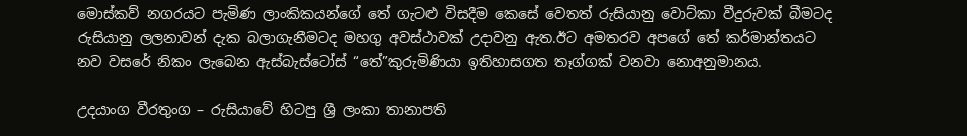මොස්කව් නගරයට පැමිණ ලාංකිකයන්ගේ තේ ගැටළු විසදීම කෙසේ වෙතත් රුසියානු වොට්කා වීදුරුවක් බීමටද රුසියානු ලලනාවන් දැක බලාගැනීමටද මහගු අවස්ථාවක් උදාවනු ඇත.ඊට අමතරව අපගේ තේ කර්මාන්තයට නව වසරේ නිකං ලැබෙන ඇස්බැස්ටෝස් “තේ”කුරුමිණියා ඉතිහාසගත තෑග්ගක් වනවා නොඅනුමානය.

උදයාංග වීරතුංග – රුසියාවේ හිටපු ශ්‍රී ලංකා තානාපති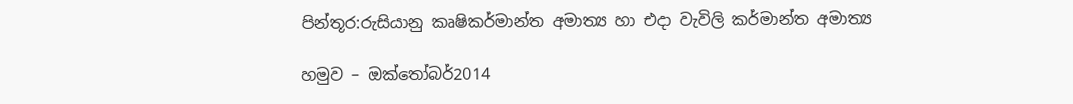පින්තූර:රුසියානු කෘෂිකර්මාන්ත අමාත්‍ය හා එදා වැවිලි කර්මාන්ත අමාත්‍ය

හමුව – ඔක්තෝබර්2014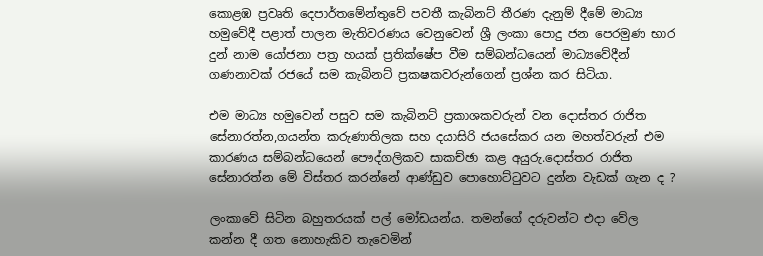කොළඹ ප්‍රවෘති දෙපාර්තමේන්තුවේ පවතී කැබිනට් තීරණ දැනුම් දීමේ මාධ්‍ය හමුවේදී පළාත් පාලන මැතිවරණය වෙනුවෙන් ශ්‍රී ලංකා පොදු ජන පෙරමුණ භාර දුන් නාම යෝජනා පත්‍ර හයක් ප්‍රතික්ෂේප වීම සම්බන්ධයෙන් මාධ්‍යවේදීන් ගණනාවක් රජයේ සම කැබිනට් ප්‍රකෂකවරුන්ගෙන් ප්‍රශ්න කර සිටියා.

එම මාධ්‍ය හමුවෙන් පසුව සම කැබිනට් ප්‍රකාශකවරුන් වන දොස්තර රාජිත සේනාරත්න,ගයන්ත කරුණාතිලක සහ දයාසිරි ජයසේකර යන මහත්වරුන් එම කාරණය සම්බන්ධයෙන් පෞද්ගලිකව සාකච්ඡා කළ අයුරු.දොස්තර රාජිත සේනාරත්න මේ විස්තර කරන්නේ ආණ්ඩුව පොහොට්ටුවට දුන්න වැඩක් ගැන ද ?

ලංකාවේ සිටින බහුතරයක් පල් මෝඩයන්ය. තමන්ගේ දරුවන්ට එදා වේල කන්න දී ගත නොහැකිව තැවෙමින්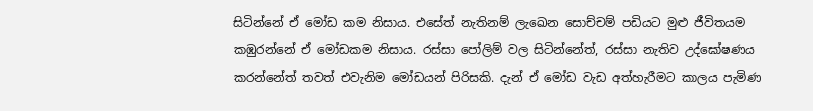සිටින්නේ ඒ මෝඩ කම නිසාය. එසේත් නැතිනම් ලැඛෙන සොච්චම් පඩියට මුළු ජීවිතයම කඹුරන්නේ ඒ මෝඩකම නිසාය. රස්සා පෝලිම් වල සිටින්නේත්, රස්සා නැතිව උද්ඝෝෂණය කරන්නේත් තවත් එවැනිම මෝඩයන් පිරිසකි. දැන් ඒ මෝඩ වැඩ අත්හැරීමට කාලය පැමිණ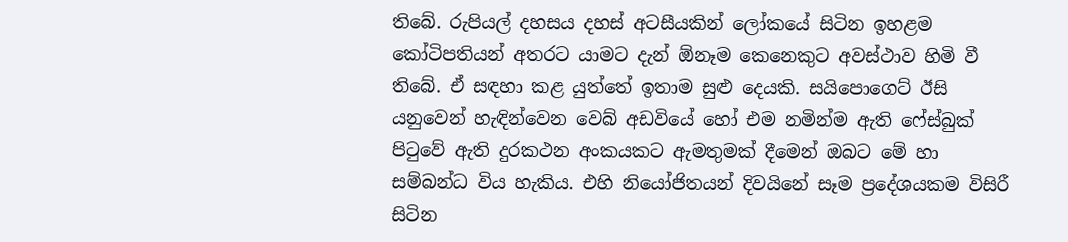තිබේ. රුපියල් දහසය දහස් අටසීයකින් ලෝකයේ සිටින ඉහළම කෝටිපතියන් අතරට යාමට දැන් ඕනෑම කෙනෙකුට අවස්ථාව හිමි වී තිබේ. ඒ සඳහා කළ යුත්තේ ඉතාම සුළු දෙයකි. සයිපොගෙට් ඊසි යනුවෙන් හැඳින්වෙන වෙබ් අඩවියේ හෝ එම නමින්ම ඇති ෆේස්බුක් පිටුවේ ඇති දුරකථන අංකයකට ඇමතුමක් දීමෙන් ඔබට මේ හා සම්බන්ධ විය හැකිය. එහි නියෝජිතයන් දිවයිනේ සෑම ප්‍රදේශයකම විසිරී සිටින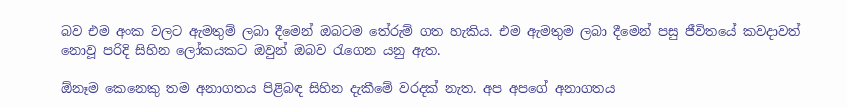බව එම අංක වලට ඇමතුම් ලබා දීමෙන් ඔබටම තේරුම් ගත හැකිය. එම ඇමතුම ලබා දීමෙන් පසු ජීවිතයේ කවදාවත් නොවූ පරිදි සිහින ලෝකයකට ඔවුන් ඔබව රැගෙන යනු ඇත.

ඕනෑම කෙනෙකු තම අනාගතය පිළිබඳ සිහින දැකීමේ වරදක් නැත. අප අපගේ අනාගතය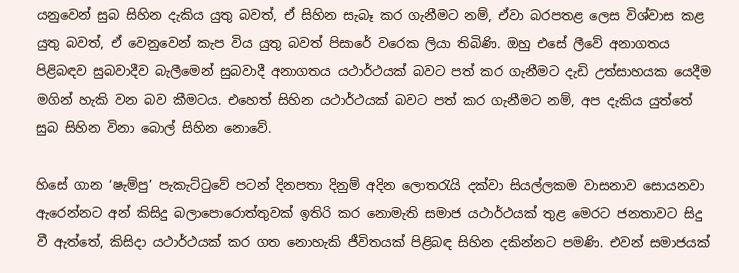යනුවෙන් සුබ සිහින දැකිය යුතු බවත්, ඒ සිහින සැබෑ කර ගැනීමට නම්, ඒවා බරපතළ ලෙස විශ්වාස කළ යුතු බවත්, ඒ වෙනුවෙන් කැප විය යුතු බවත් පිසාරේ වරෙක ලියා තිබිණි. ඔහු එසේ ලීවේ අනාගතය පිළිබඳව සුබවාදීව බැලීමෙන් සුබවාදී අනාගතය යථාර්ථයක් බවට පත් කර ගැනීමට දැඩි උත්සාහයක යෙදීම මගින් හැකි වන බව කීමටය. එහෙත් සිහින යථාර්ථයක් බවට පත් කර ගැනීමට නම්, අප දැකිය යුත්තේ සුබ සිහින විනා බොල් සිහින නොවේ.

හිසේ ගාන ‘ෂැම්පු’ පැකැට්ටුවේ පටන් දිනපතා දිනුම් අදින ලොතරැයි දක්වා සියල්ලකම වාසනාව සොයනවා ඇරෙන්නට අන් කිසිදු බලාපොරොත්තුවක් ඉතිරි කර නොමැති සමාජ යථාර්ථයක් තුළ මෙරට ජනතාවට සිදු වී ඇත්තේ, කිසිදා යථාර්ථයක් කර ගත නොහැකි ජීවිතයක් පිළිබඳ සිහින දකින්නට පමණි. එවන් සමාජයක්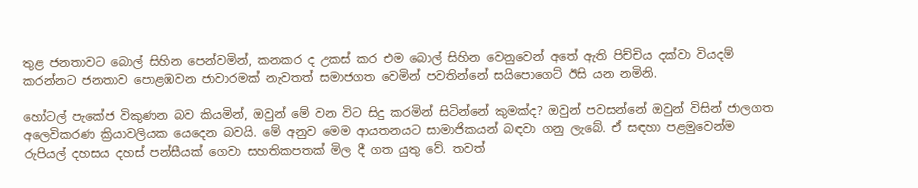තුළ ජනතාවට බොල් සිහින පෙන්වමින්, කනකර ද උකස් කර එම බොල් සිහින වෙනුවෙන් අතේ ඇති පිච්චිය දක්වා වියදම් කරන්නට ජනතාව පොළඹවන ජාවාරමක් නැවතත් සමාජගත වෙමින් පවතින්නේ සයිපොගෙට් ඊසි යන නමිනි.

හෝටල් පැකේජ විකුණන බව කියමින්, ඔවුන් මේ වන විට සිදු කරමින් සිටින්නේ කුමක්ද? ඔවුන් පවසන්නේ ඔවුන් විසින් ජාලගත අලෙවිකරණ ක්‍රියාවලියක යෙදෙන බවයි. මේ අනුව මෙම ආයතනයට සාමාජිකයන් බඳවා ගනු ලැබේ. ඒ සඳහා පළමුවෙන්ම රුපියල් දහසය දහස් පන්සීයක් ගෙවා සහතිකපතක් මිල දී ගත යුතු වේ. තවත්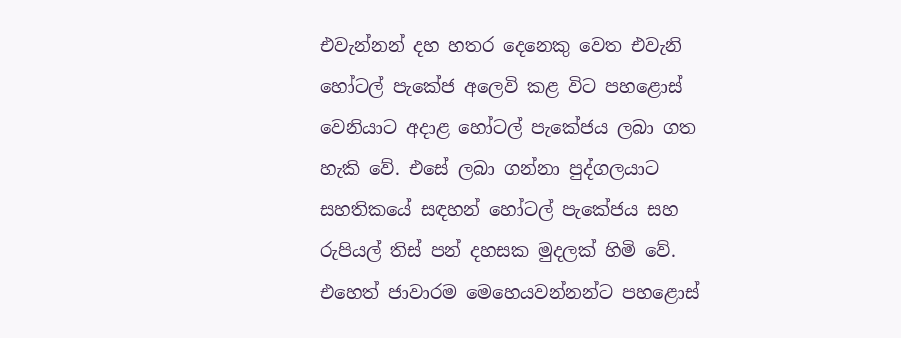එවැන්නන් දහ හතර දෙනෙකු වෙත එවැනි හෝටල් පැකේජ අලෙවි කළ විට පහළොස් වෙනියාට අදාළ හෝටල් පැකේජය ලබා ගත හැකි වේ. එසේ ලබා ගන්නා පුද්ගලයාට සහතිකයේ සඳහන් හෝටල් පැකේජය සහ රුපියල් තිස් පන් දහසක මුදලක් හිමි වේ. එහෙත් ජාවාරම මෙහෙයවන්නන්ට පහළොස්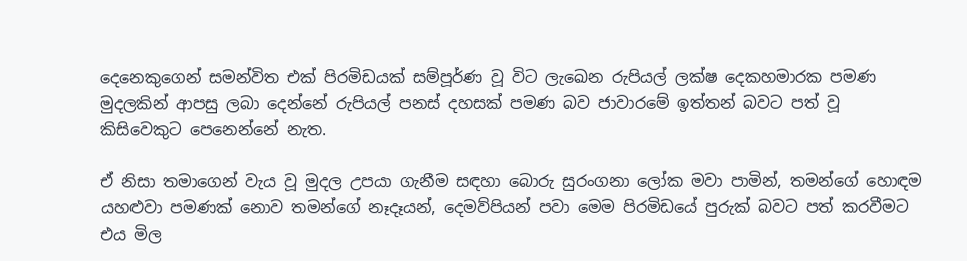දෙනෙකුගෙන් සමන්විත එක් පිරමිඩයක් සම්පූර්ණ වූ විට ලැඛෙන රුපියල් ලක්ෂ දෙකහමාරක පමණ මුදලකින් ආපසු ලබා දෙන්නේ රුපියල් පනස් දහසක් පමණ බව ජාවාරමේ ඉත්තන් බවට පත් වූ කිසිවෙකුට පෙනෙන්නේ නැත.

ඒ නිසා තමාගෙන් වැය වූ මුදල උපයා ගැනීම සඳහා බොරු සුරංගනා ලෝක මවා පාමින්, තමන්ගේ හොඳම යහළුවා පමණක් නොව තමන්ගේ නෑදෑයන්, දෙමව්පියන් පවා මෙම පිරමිඩයේ පුරුක් බවට පත් කරවීමට එය මිල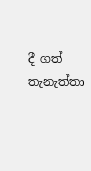දී ගත් තැනැත්තා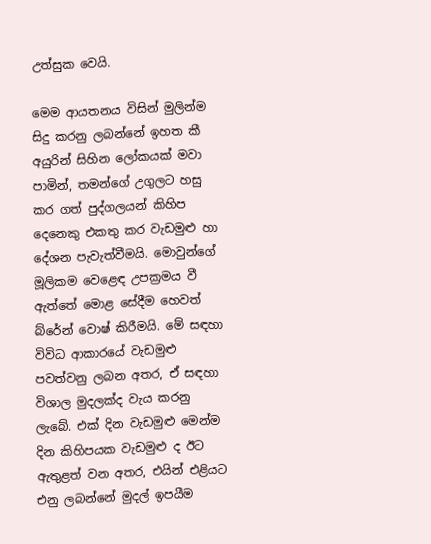උත්සුක වෙයි.

මෙම ආයතනය විසින් මුලින්ම සිදු කරනු ලබන්නේ ඉහත කී අයුරින් සිහින ලෝකයක් මවා පාමින්, තමන්ගේ උගුලට හසු කර ගත් පුද්ගලයන් කිහිප දෙනෙකු එකතු කර වැඩමුළු හා දේශන පැවැත්වීමයි. මොවුන්ගේ මූලිකම වෙළෙඳ උපක්‍රමය වී ඇත්තේ මොළ සේදීම හෙවත් බ්රේන් වොෂ් කිරීමයි. මේ සඳහා විවිධ ආකාරයේ වැඩමුළු පවත්වනු ලබන අතර, ඒ සඳහා විශාල මුදලක්ද වැය කරනු ලැබේ. එක් දින වැඩමුළු මෙන්ම දින කිහිපයක වැඩමුළු ද ඊට ඇතුළත් වන අතර, එයින් එළියට එනු ලබන්නේ මුදල් ඉපයීම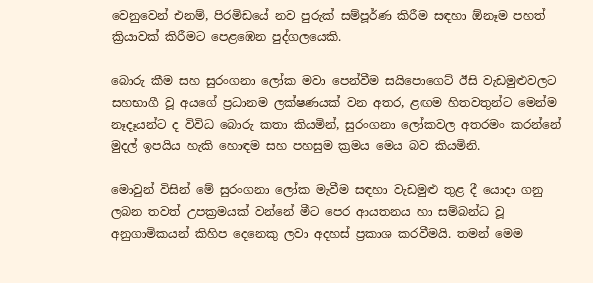වෙනුවෙන් එනම්, පිරමිඩයේ නව පුරුක් සම්පූර්ණ කිරීම සඳහා ඕනෑම පහත් ක්‍රියාවක් කිරීමට පෙළඹෙන පුද්ගලයෙකි.

බොරු කීම සහ සුරංගනා ලෝක මවා පෙන්වීම සයිපොගෙට් ඊසි වැඩමුළුවලට සහභාගී වූ අයගේ ප්‍රධානම ලක්ෂණයක් වන අතර, ළඟම හිතවතුන්ට මෙන්ම නෑදෑයන්ට ද විවිධ බොරු කතා කියමින්, සුරංගනා ලෝකවල අතරමං කරන්නේ මුදල් ඉපයිය හැකි හොඳම සහ පහසුම ක්‍රමය මෙය බව කියමිනි.

මොවුන් විසින් මේ සුරංගනා ලෝක මැවීම සඳහා වැඩමුළු තුළ දී යොදා ගනු ලබන තවත් උපක්‍රමයක් වන්නේ මීට පෙර ආයතනය හා සම්බන්ධ වූ අනුගාමිකයන් කිහිප දෙනෙකු ලවා අදහස් ප්‍රකාශ කරවීමයි. තමන් මෙම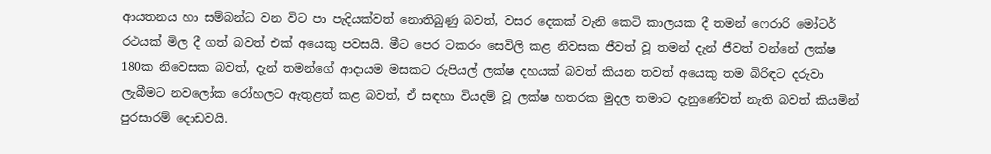ආයතනය හා සම්බන්ධ වන විට පා පැදියක්වත් නොතිබුණු බවත්, වසර දෙකක් වැනි කෙටි කාලයක දී තමන් ෆෙරාරි මෝටර් රථයක් මිල දී ගත් බවත් එක් අයෙකු පවසයි. මීට පෙර ටකරං සෙවිලි කළ නිවසක ජීවත් වූ තමන් දැන් ජීවත් වන්නේ ලක්ෂ 180ක නිවෙසක බවත්, දැන් තමන්ගේ ආදායම මසකට රුපියල් ලක්ෂ දහයක් බවත් කියන තවත් අයෙකු තම බිරිඳට දරුවා ලැබීමට නවලෝක රෝහලට ඇතුළත් කළ බවත්, ඒ සඳහා වියදම් වූ ලක්ෂ හතරක මුදල තමාට දැනුණේවත් නැති බවත් කියමින් පුරසාරම් දොඩවයි.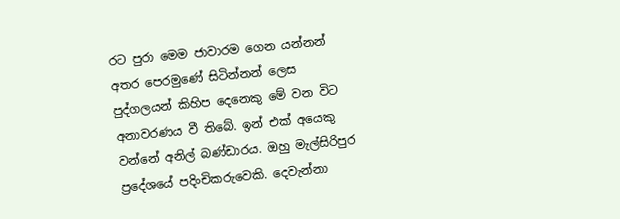රට පුරා මෙම ජාවාරම ගෙන යන්නන් අතර පෙරමුණේ සිටින්නන් ලෙස පුද්ගලයන් කිහිප දෙනෙකු මේ වන විට අනාවරණය වී තිබේ. ඉන් එක් අයෙකු වන්නේ අනිල් බණ්ඩාරය. ඔහු මැල්සිරිපුර ප්‍රදේශයේ පදිංචිකරුවෙකි. දෙවැන්නා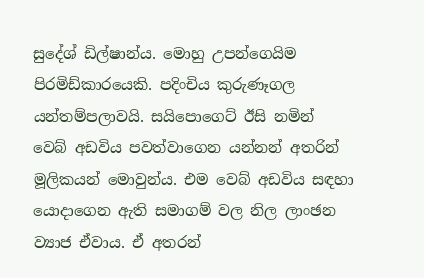සුදේශ් ඩිල්ෂාන්ය. මොහු උපන්ගෙයිම පිරමිඩ්කාරයෙකි. පදිංචිය කුරුණෑගල යන්තම්පලාවයි. සයිපොගෙට් ඊසි නමින් වෙබ් අඩවිය පවත්වාගෙන යන්නන් අතරින් මූලිකයන් මොවුන්ය. එම වෙබ් අඩවිය සඳහා යොදාගෙන ඇති සමාගම් වල නිල ලාංඡන ව්‍යාජ ඒවාය. ඒ අතරන්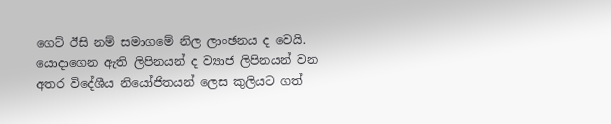ගෙට් ඊසි නම් සමාගමේ නිල ලාංඡනය ද වෙයි. යොදාගෙන ඇති ලිපිනයන් ද ව්‍යාජ ලිපිනයන් වන අතර විදේශීය නියෝජිතයන් ලෙස කුලියට ගත්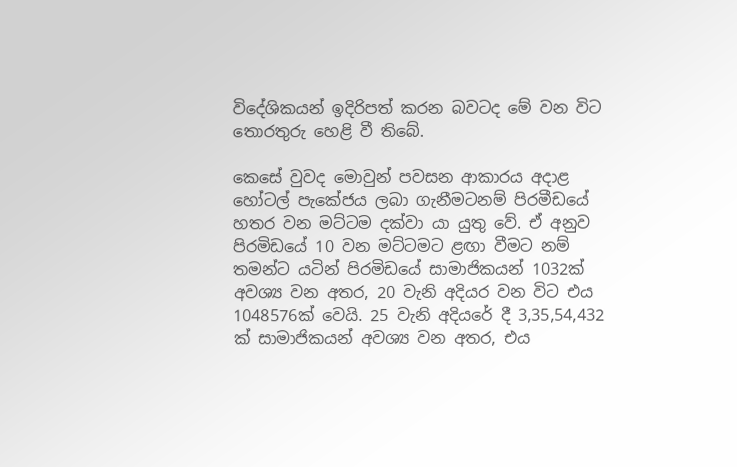විදේශිකයන් ඉදිරිපත් කරන බවටද මේ වන විට තොරතුරු හෙළි වී තිබේ.

කෙසේ වුවද මොවුන් පවසන ආකාරය අදාළ හෝටල් පැකේජය ලබා ගැනීමටනම් පිරමීඩයේ හතර වන මට්ටම දක්වා යා යුතු වේ. ඒ අනුව පිරමිඩයේ 10 වන මට්ටමට ළඟා වීමට නම් තමන්ට යටින් පිරමිඩයේ සාමාජිකයන් 1032ක් අවශ්‍ය වන අතර, 20 වැනි අදියර වන විට එය 1048576ක් වෙයි. 25 වැනි අදියරේ දී 3,35,54,432 ක් සාමාජිකයන් අවශ්‍ය වන අතර, එය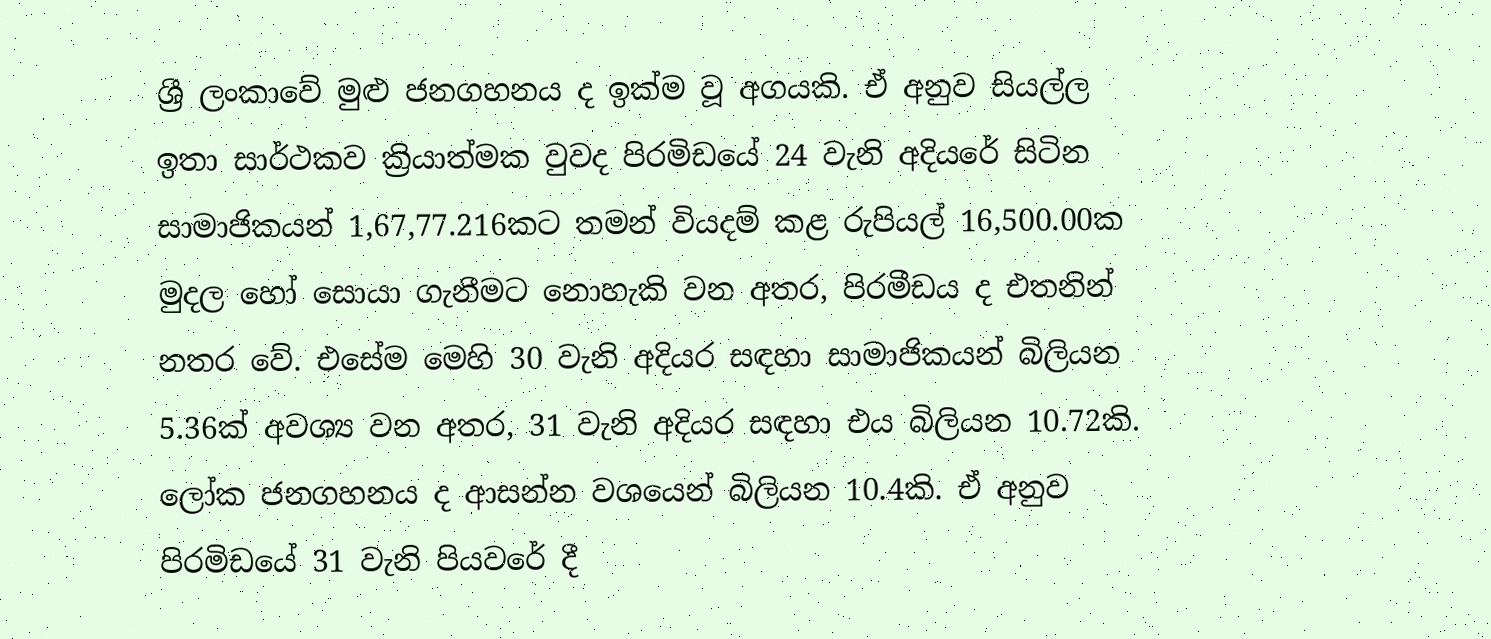ශ්‍රී ලංකාවේ මුළු ජනගහනය ද ඉක්ම වූ අගයකි. ඒ අනුව සියල්ල ඉතා සාර්ථකව ක්‍රියාත්මක වුවද පිරමිඩයේ 24 වැනි අදියරේ සිටින සාමාජිකයන් 1,67,77.216කට තමන් වියදම් කළ රුපියල් 16,500.00ක මුදල හෝ සොයා ගැනීමට නොහැකි වන අතර, පිරමීඩය ද එතනින් නතර වේ. එසේම මෙහි 30 වැනි අදියර සඳහා සාමාජිකයන් බිලියන 5.36ක් අවශ්‍ය වන අතර, 31 වැනි අදියර සඳහා එය බිලියන 10.72කි. ලෝක ජනගහනය ද ආසන්න වශයෙන් බිලියන 10.4කි. ඒ අනුව පිරමිඩයේ 31 වැනි පියවරේ දී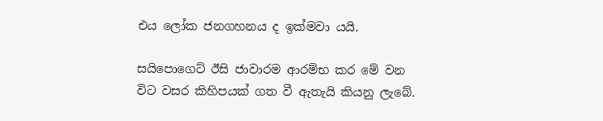එය ලෝක ජනගහනය ද ඉක්මවා යයි.

සයිපොගෙට් ඊසි ජාවාරම ආරම්භ කර මේ වන විට වසර කිහිපයක් ගත වී ඇතැයි කියනු ලැබේ.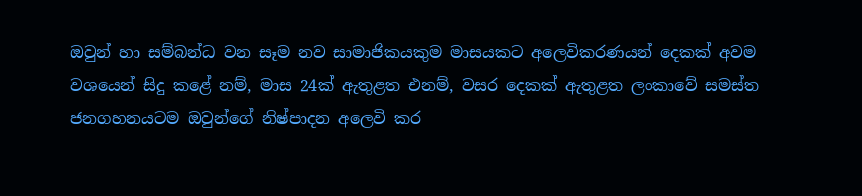ඔවුන් හා සම්බන්ධ වන සෑම නව සාමාජිකයකුම මාසයකට අලෙවිකරණයන් දෙකක් අවම වශයෙන් සිදු කළේ නම්, මාස 24ක් ඇතුළත එනම්, වසර දෙකක් ඇතුළත ලංකාවේ සමස්ත ජනගහනයටම ඔවුන්ගේ නිෂ්පාදන අලෙවි කර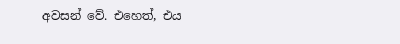අවසන් වේ. එහෙත්, එය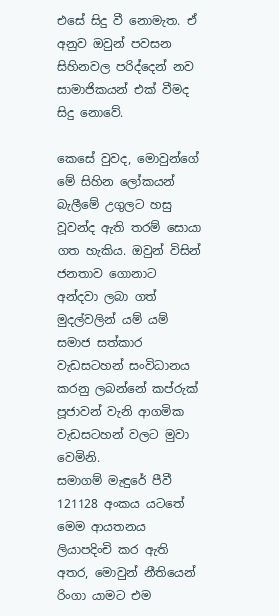එසේ සිදු වී නොමැත. ඒ අනුව ඔවුන් පවසන සිහිනවල පරිද්දෙන් නව සාමාජිකයන් එක් වීමද සිදු නොවේ.

කෙසේ වුවද, මොවුන්ගේ මේ සිහින ලෝකයන් බැලීමේ උගුලට හසු වූවන්ද ඇති තරම් සොයා ගත හැකිය. ඔවුන් විසින් ජනතාව ගොනාට අන්දවා ලබා ගත් මුදල්වලින් යම් යම් සමාජ සත්කාර වැඩසටහන් සංවිධානය කරනු ලබන්නේ කප්රුක් පූජාවන් වැනි ආගමික වැඩසටහන් වලට මුවා වෙමිනි.
සමාගම් මැඳුරේ පීවී 121128 අංකය යටතේ මෙම ආයතනය ලියාපදිංචි කර ඇති අතර, මොවුන් නීතියෙන් රිංගා යාමට එම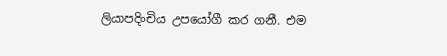ලියාපදිංචිය උපයෝගී කර ගනී. එම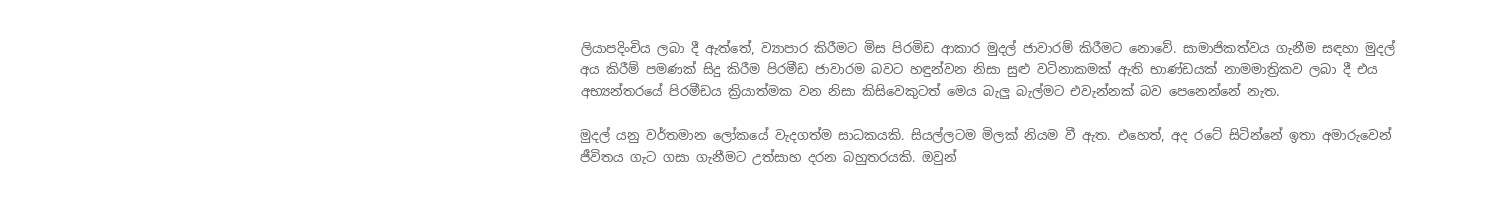ලියාපදිංචිය ලබා දී ඇත්තේ, ව්‍යාපාර කිරීමට මිස පිරමිඩ ආකාර මුදල් ජාවාරම් කිරීමට නොවේ. සාමාජිකත්වය ගැනීම සඳහා මුදල් අය කිරීම් පමණක් සිදු කිරීම පිරමීඩ ජාවාරම බවට හඳුන්වන නිසා සුළු වටිනාකමක් ඇති භාණ්ඩයක් නාමමාත්‍රිකව ලබා දී එය අභ්‍යන්තරයේ පිරමීඩය ක්‍රියාත්මක වන නිසා කිසිවෙකුටත් මෙය බැලු බැල්මට එවැන්නක් බව පෙනෙන්නේ නැත.

මුදල් යනු වර්තමාන ලෝකයේ වැදගත්ම සාධකයකි. සියල්ලටම මිලක් නියම වී ඇත. එහෙත්, අද රටේ සිටින්නේ ඉතා අමාරුවෙන් ජීවිතය ගැට ගසා ගැනීමට උත්සාහ දරන බහුතරයකි. ඔවුන්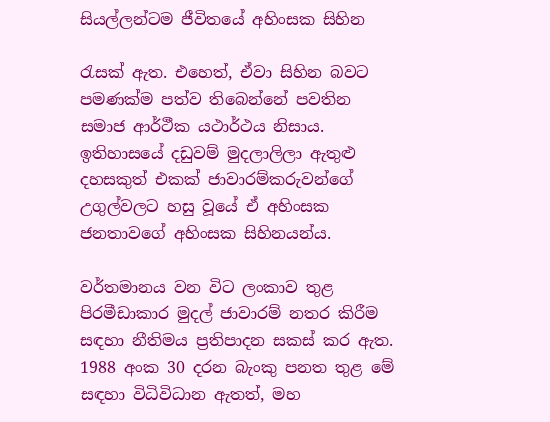සියල්ලන්ටම ජීවිතයේ අහිංසක සිහින

රැසක් ඇත. එහෙත්, ඒවා සිහින බවට පමණක්ම පත්ව තිබෙන්නේ පවතින සමාජ ආර්ථීක යථාර්ථය නිසාය. ඉතිහාසයේ දඩුවම් මුදලාලිලා ඇතුළු දහසකුත් එකක් ජාවාරම්කරුවන්ගේ උගුල්වලට හසු වූයේ ඒ අහිංසක ජනතාවගේ අහිංසක සිහිනයන්ය.

වර්තමානය වන විට ලංකාව තුළ පිරමීඩාකාර මුදල් ජාවාරම් නතර කිරීම සඳහා නීතිමය ප්‍රතිපාදන සකස් කර ඇත. 1988 අංක 30 දරන බැංකු පනත තුළ මේ සඳහා විධිවිධාන ඇතත්, මහ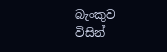බැංකුව විසින්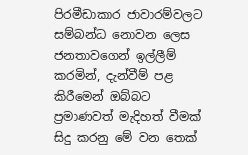පිරමීඩාකාර ජාවාරම්වලට සම්බන්ධ නොවන ලෙස ජනතාවගෙන් ඉල්ලීම් කරමින්, දැන්වීම් පළ කිරීමෙන් ඔබ්බට ප්‍රමාණවත් මැදිහත් වීමක් සිදු කරනු මේ වන තෙක්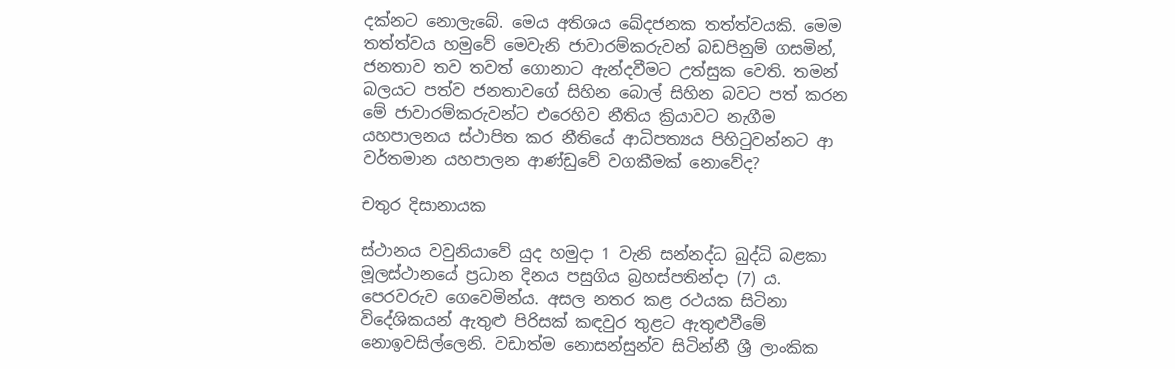දක්නට නොලැබේ. මෙය අතිශය ඛේදජනක තත්ත්වයකි. මෙම තත්ත්වය හමුවේ මෙවැනි ජාවාරම්කරුවන් බඩපිනුම් ගසමින්, ජනතාව තව තවත් ගොනාට ඇන්දවීමට උත්සුක වෙති. තමන් බලයට පත්ව ජනතාවගේ සිහින බොල් සිහින බවට පත් කරන මේ ජාවාරම්කරුවන්ට එරෙහිව නීතිය ක්‍රියාවට නැගීම යහපාලනය ස්ථාපිත කර නීතියේ ආධිපත්‍යය පිහිටුවන්නට ආ වර්තමාන යහපාලන ආණ්ඩුවේ වගකීමක් නොවේද?

චතුර දිසානායක

ස්ථානය වවුනියාවේ යුද හමුදා 1 වැනි සන්නද්ධ බුද්ධි බළකා මූලස්ථානයේ ප්‍රධාන දිනය පසුගිය බ්‍රහස්පතින්දා (7) ය. පෙරවරුව ගෙවෙමින්ය. අසල නතර කළ රථයක සිටිනා විදේශිකයන් ඇතුළු පිරිසක් කඳවුර තුළට ඇතුළුවීමේ නොඉවසිල්ලෙනි. වඩාත්ම නොසන්සුන්ව සිටින්නී ශ්‍රී ලාංකික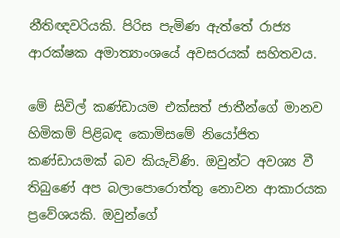නීතිඥවරියකි. පිරිස පැමිණ ඇත්තේ රාජ්‍ය ආරක්ෂක අමාත්‍යාංශයේ අවසරයක් සහිතවය.

මේ සිවිල් කණ්ඩායම එක්සත් ජාතීන්ගේ මානව හිමිකම් පිළිබඳ කොමිසමේ නියෝජිත කණ්ඩායමක් බව කියැවිණි. ඔවුන්ට අවශ්‍ය වී තිබුණේ අප බලාපොරොත්තු නොවන ආකාරයක ප්‍රවේශයකි. ඔවුන්ගේ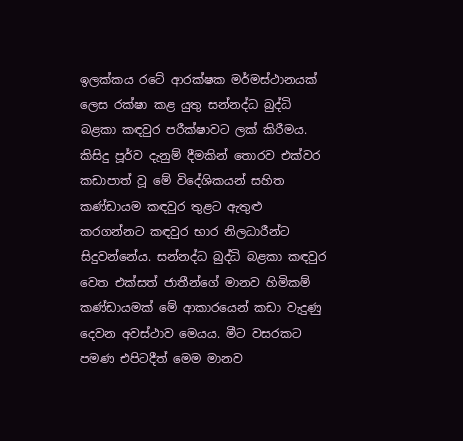ඉලක්කය රටේ ආරක්ෂක මර්මස්ථානයක් ලෙස රක්ෂා කළ යුතු සන්නද්ධ බුද්ධි බළකා කඳවුර පරීක්ෂාවට ලක් කිරීමය. කිසිදු පූර්ව දැනුම් දීමකින් තොරව එක්වර කඩාපාත් වූ මේ විදේශිකයන් සහිත කණ්ඩායම කඳවුර තුළට ඇතුළු කරගන්නට කඳවුර භාර නිලධාරීන්ට සිදුවන්නේය. සන්නද්ධ බුද්ධි බළකා කඳවුර වෙත එක්සත් ජාතීන්ගේ මානව හිමිකම් කණ්ඩායමක් මේ ආකාරයෙන් කඩා වැදුණු දෙවන අවස්ථාව මෙයය. මීට වසරකට පමණ එපිටදීත් මෙම මානව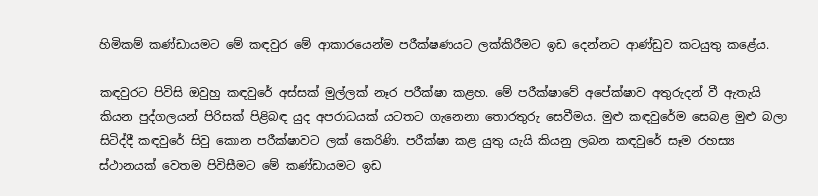හිමිකම් කණ්ඩායමට මේ කඳවුර මේ ආකාරයෙන්ම පරීක්ෂණයට ලක්කිරීමට ඉඩ දෙන්නට ආණ්ඩුව කටයුතු කළේය.

කඳවුරට පිවිසි ඔවුහු කඳවුරේ අස්සක් මුල්ලක් නෑර පරීක්ෂා කළහ. මේ පරීක්ෂාවේ අපේක්ෂාව අතුරුදන් වී ඇතැයි කියන පුද්ගලයන් පිරිසක් පිළිබඳ යුද අපරාධයක් යටතට ගැනෙනා තොරතුරු සෙවීමය. මුළු කඳවුරේම සෙබළ මුළු බලා සිටිද්දී කඳවුරේ සිවු කොන පරීක්ෂාවට ලක් කෙරිණි. පරීක්ෂා කළ යුතු යැයි කියනු ලබන කඳවුරේ සෑම රහස්‍ය ස්ථානයක් වෙතම පිවිසීමට මේ කණ්ඩායමට ඉඩ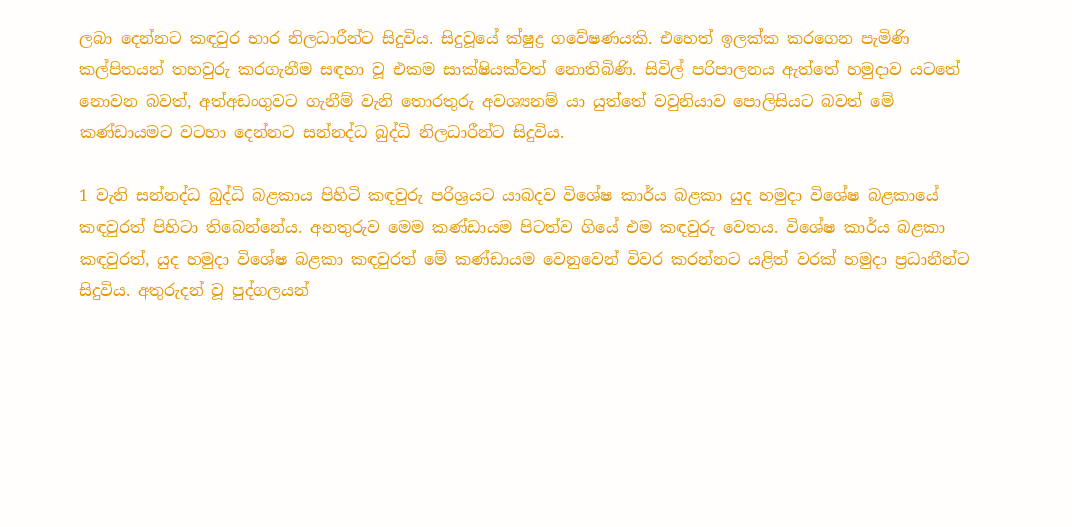ලබා දෙන්නට කඳවුර භාර නිලධාරීන්ට සිදුවිය. සිදුවූයේ ක්ෂුද්‍ර ගවේෂණයකි. එහෙත් ඉලක්ක කරගෙන පැමිණි කල්පිතයන් තහවුරු කරගැනීම සඳහා වූ එකම සාක්ෂියක්වත් නොතිබිණි. සිවිල් පරිපාලනය ඇත්තේ හමුදාව යටතේ නොවන බවත්, අත්අඩංගුවට ගැනීම් වැනි තොරතුරු අවශ්‍යනම් යා යුත්තේ වවුනියාව පොලිසියට බවත් මේ කණ්ඩායමට වටහා දෙන්නට සන්නද්ධ බුද්ධි නිලධාරීන්ට සිදුවිය.

1 වැනි සන්නද්ධ බුද්ධි බළකාය පිහිටි කඳවුරු පරිශ්‍රයට යාබදව විශේෂ කාර්ය බළකා යුද හමුදා විශේෂ බළකායේ කඳවුරත් පිහිටා තිබෙන්නේය. අනතුරුව මෙම කණ්ඩායම පිටත්ව ගියේ එම කඳවුරු වෙතය. විශේෂ කාර්ය බළකා කඳවුරත්, යුද හමුදා විශේෂ බළකා කඳවුරත් මේ කණ්ඩායම වෙනුවෙන් විවර කරන්නට යළිත් වරක් හමුදා ප්‍රධානීන්ට සිදුවිය. අතුරුදන් වූ පුද්ගලයන්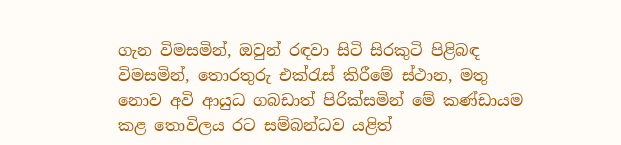ගැන විමසමින්, ඔවුන් රඳවා සිටි සිරකුටි පිළිබඳ විමසමින්, තොරතුරු එක්රැස් කිරීමේ ස්ථාන, මතු නොව අවි ආයුධ ගබඩාත් පිරික්සමින් මේ කණ්ඩායම කළ තොවිලය රට සම්බන්ධව යළිත්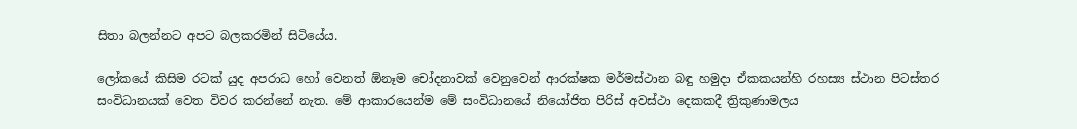සිතා බලන්නට අපට බලකරමින් සිටියේය.

ලෝකයේ කිසිම රටක් යුද අපරාධ හෝ වෙනත් ඕනෑම චෝදනාවක් වෙනුවෙන් ආරක්ෂක මර්මස්ථාන බඳු හමුදා ඒකකයන්හි රහස්‍ය ස්ථාන පිටස්තර සංවිධානයක් වෙත විවර කරන්නේ නැත. මේ ආකාරයෙන්ම මේ සංවිධානයේ නියෝජිත පිරිස් අවස්ථා දෙකකදී ත්‍රිකුණාමලය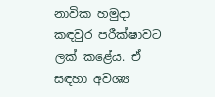නාවික හමුදා කඳවුර පරීක්ෂාවට ලක් කළේය. ඒ සඳහා අවශ්‍ය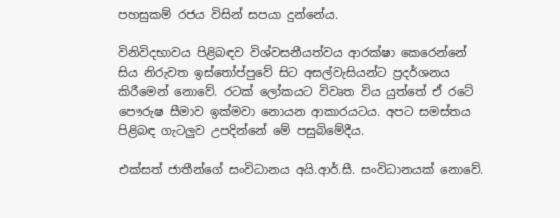පහසුකම් රජය විසින් සපයා දුන්නේය.

විනිවිදභාවය පිළිබඳව විශ්වසනීයත්වය ආරක්ෂා කෙරෙන්නේ සිය නිරුවත ඉස්තෝප්පුවේ සිට අසල්වැසියන්ට ප්‍රදර්ශනය කිරීමෙන් නොවේ. රටක් ලෝකයට විවෘත විය යුත්තේ ඒ රටේ පෞරුෂ සීමාව ඉක්මවා නොයන ආකාරයටය. අපට සමස්තය පිළිබඳ ගැටලුව උපදින්නේ මේ පසුබිමේදීය.

එක්සත් ජාතීන්ගේ සංවිධානය අයි.ආර්.සී. සංවිධානයක් නොවේ.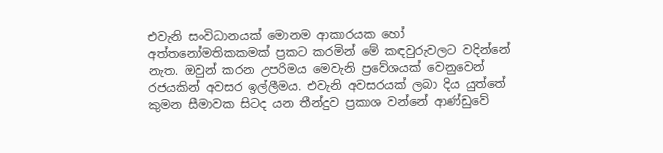එවැනි සංවිධානයක් මොනම ආකාරයක හෝ අත්තනෝමතිකකමක් ප්‍රකට කරමින් මේ කඳවුරුවලට වදින්නේ නැත. ඔවුන් කරන උපරිමය මෙවැනි ප්‍රවේශයක් වෙනුවෙන් රජයකින් අවසර ඉල්ලීමය. එවැනි අවසරයක් ලබා දිය යුත්තේ කුමන සීමාවක සිටද යන තීන්දුව ප්‍රකාශ වන්නේ ආණ්ඩුවේ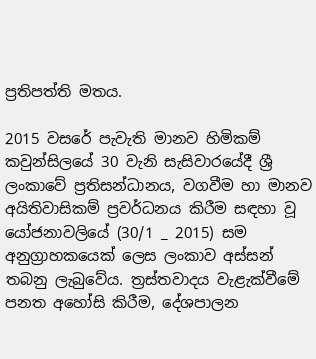ප්‍රතිපත්ති මතය.

2015 වසරේ පැවැති මානව හිමිකම් කවුන්සිලයේ 30 වැනි සැසිවාරයේදී ශ්‍රී ලංකාවේ ප්‍රතිසන්ධානය, වගවීම හා මානව අයිතිවාසිකම් ප්‍රවර්ධනය කිරීම සඳහා වූ යෝජනාවලියේ (30/1 _ 2015) සම අනුග්‍රාහකයෙක් ලෙස ලංකාව අස්සන් තබනු ලැබුවේය. ත්‍රස්තවාදය වැළැක්වීමේ පනත අහෝසි කිරීම, දේශපාලන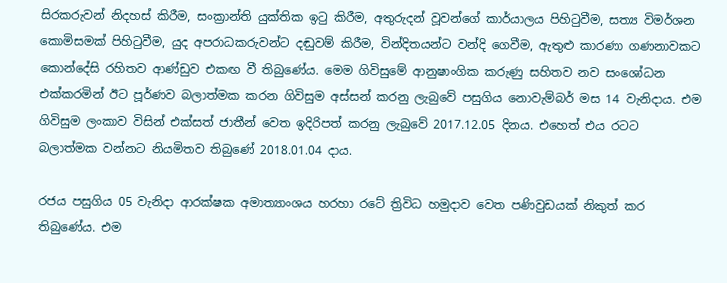සිරකරුවන් නිදහස් කිරීම, සංක්‍රාන්ති යුක්තික ඉටු කිරීම, අතුරුදන් වූවන්ගේ කාර්යාලය පිහිටුවීම, සත්‍ය විමර්ශන කොමිසමක් පිහිටුවීම, යුද අපරාධකරුවන්ට දඬුවම් කිරීම, වින්දිතයන්ට වන්දි ගෙවීම, ඇතුළු කාරණා ගණනාවකට කොන්දේසි රහිතව ආණ්ඩුව එකඟ වී තිබුණේය. මෙම ගිවිසුමේ ආනුෂාංගික කරුණු සහිතව නව සංශෝධන එක්කරමින් ඊට පූර්ණව බලාත්මක කරන ගිවිසුම අස්සන් කරනු ලැබුවේ පසුගිය නොවැම්බර් මස 14 වැනිදාය. එම ගිවිසුම ලංකාව විසින් එක්සත් ජාතීන් වෙත ඉදිරිපත් කරනු ලැබුවේ 2017.12.05 දිනය. එහෙත් එය රටට බලාත්මක වන්නට නියමිතව තිබුණේ 2018.01.04 දාය.

රජය පසුගිය 05 වැනිදා ආරක්ෂක අමාත්‍යාංශය හරහා රටේ ත්‍රිවිධ හමුදාව වෙත පණිවුඩයක් නිකුත් කර තිබුණේය. එම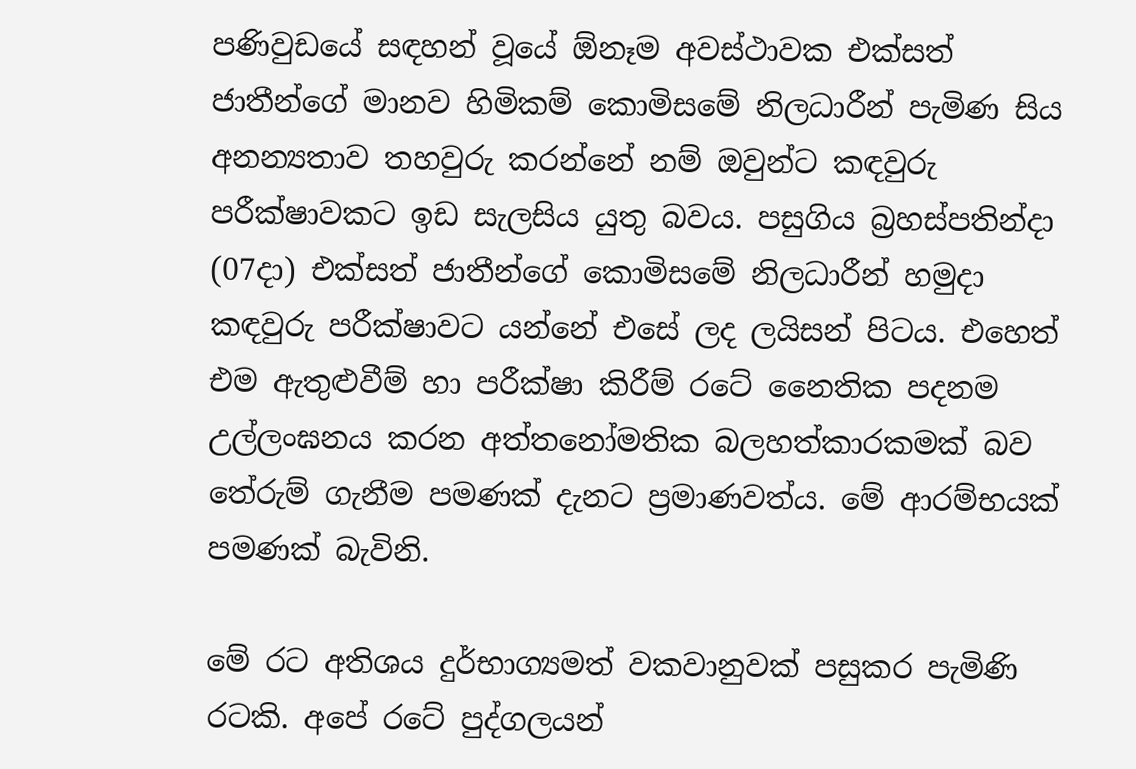පණිවුඩයේ සඳහන් වූයේ ඕනෑම අවස්ථාවක එක්සත් ජාතීන්ගේ මානව හිමිකම් කොමිසමේ නිලධාරීන් පැමිණ සිය අනන්‍යතාව තහවුරු කරන්නේ නම් ඔවුන්ට කඳවුරු පරීක්ෂාවකට ඉඩ සැලසිය යුතු බවය. පසුගිය බ්‍රහස්පතින්දා (07දා) එක්සත් ජාතීන්ගේ කොමිසමේ නිලධාරීන් හමුදා කඳවුරු පරීක්ෂාවට යන්නේ එසේ ලද ලයිසන් පිටය. එහෙත් එම ඇතුළුවීම් හා පරීක්ෂා කිරීම් රටේ නෛතික පදනම උල්ලංඝනය කරන අත්තනෝමතික බලහත්කාරකමක් බව තේරුම් ගැනීම පමණක් දැනට ප්‍රමාණවත්ය. මේ ආරම්භයක් පමණක් බැවිනි.

මේ රට අතිශය දුර්භාග්‍යමත් වකවානුවක් පසුකර පැමිණි රටකි. අපේ රටේ පුද්ගලයන්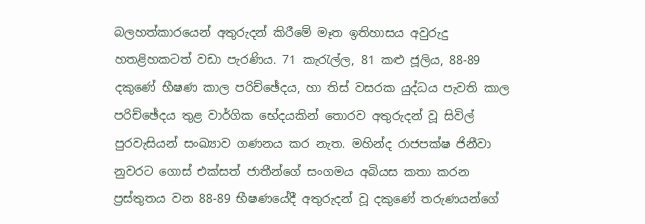බලහත්කාරයෙන් අතුරුදන් කිරීමේ මෑත ඉතිහාසය අවුරුදු හතළිහකටත් වඩා පැරණිය. 71 කැරැල්ල, 81 කළු ජූලිය, 88-89 දකුණේ භීෂණ කාල පරිච්ඡේදය, හා තිස් වසරක යුද්ධය පැවති කාල පරිච්ඡේදය තුළ වාර්ගික භේදයකින් තොරව අතුරුදන් වූ සිවිල් පුරවැසියන් සංඛ්‍යාව ගණනය කර නැත. මහින්ද රාජපක්ෂ ජිනීවා නුවරට ගොස් එක්සත් ජාතීන්ගේ සංගමය අබියස කතා කරන ප්‍රස්තුතය වන 88-89 භීෂණයේදී අතුරුදන් වූ දකුණේ තරුණයන්ගේ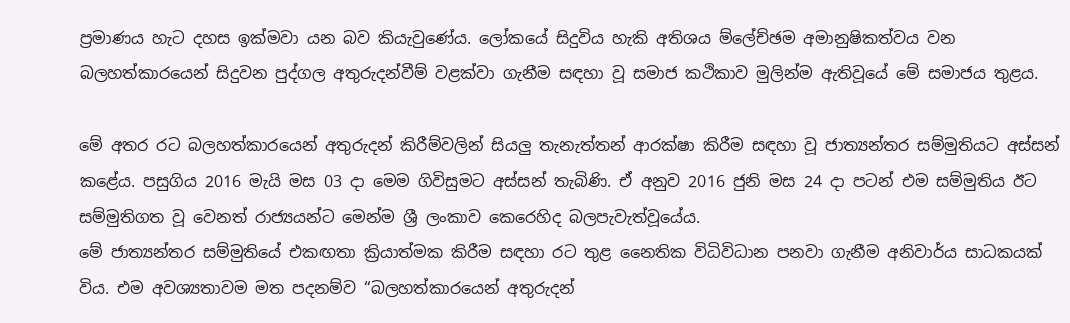ප්‍රමාණය හැට දහස ඉක්මවා යන බව කියැවුණේය. ලෝකයේ සිදුවිය හැකි අතිශය ම්ලේච්ඡම අමානුෂිකත්වය වන බලහත්කාරයෙන් සිදුවන පුද්ගල අතුරුදන්වීම් වළක්වා ගැනීම සඳහා වූ සමාජ කථිකාව මුලින්ම ඇතිවූයේ මේ සමාජය තුළය.

මේ අතර රට බලහත්කාරයෙන් අතුරුදන් කිරීම්වලින් සියලු තැනැත්තන් ආරක්ෂා කිරීම සඳහා වූ ජාත්‍යන්තර සම්මුතියට අස්සන් කළේය. පසුගිය 2016 මැයි මස 03 දා මෙම ගිවිසුමට අස්සන් තැබිණි. ඒ අනුව 2016 ජුනි මස 24 දා පටන් එම සම්මුතිය ඊට සම්මුතිගත වූ වෙනත් රාජ්‍යයන්ට මෙන්ම ශ්‍රී ලංකාව කෙරෙහිද බලපැවැත්වූයේය.
මේ ජාත්‍යන්තර සම්මුතියේ එකඟතා ක්‍රියාත්මක කිරීම සඳහා රට තුළ නෛතික විධිවිධාන පනවා ගැනීම අනිවාර්ය සාධකයක් විය. එම අවශ්‍යතාවම මත පදනම්ව “බලහත්කාරයෙන් අතුරුදන්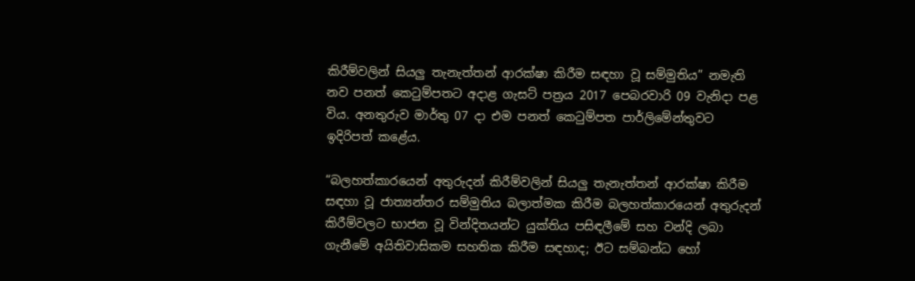කිරීම්වලින් සියලු තැනැත්තන් ආරක්ෂා කිරීම සඳහා වූ සම්මුතිය” නමැති නව පනත් කෙටුම්පතට අදාළ ගැසට් පත්‍රය 2017 පෙබරවාරි 09 වැනිදා පළ විය. අනතුරුව මාර්තු 07 දා එම පනත් කෙටුම්පත පාර්ලිමේන්තුවට ඉදිරිපත් කළේය.

“බලහත්කාරයෙන් අතුරුදන් කිරීම්වලින් සියලු තැනැත්තන් ආරක්ෂා කිරීම සඳහා වූ ජාත්‍යන්තර සම්මුතිය බලාත්මක කිරීම බලහත්කාරයෙන් අතුරුදන් කිරීම්වලට භාජන වූ වින්දිතයන්ට යුක්තිය පසිඳලීමේ සහ වන්දි ලබා ගැනීමේ අයිතිවාසිකම සහතික කිරීම සඳහාද; ඊට සම්බන්ධ හෝ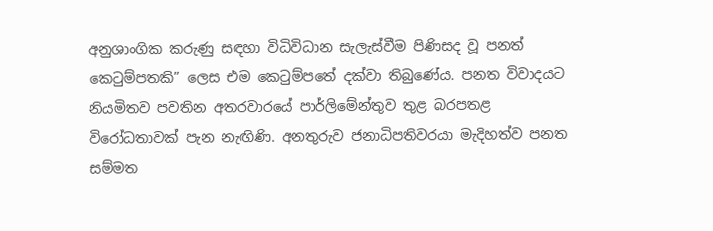අනුශාංගික කරුණු සඳහා විධිවිධාන සැලැස්වීම පිණිසද වූ පනත් කෙටුම්පතකි” ලෙස එම කෙටුම්පතේ දක්වා තිබුණේය. පනත විවාදයට නියමිතව පවතින අතරවාරයේ පාර්ලිමේන්තුව තුළ බරපතළ විරෝධතාවක් පැන නැඟිණි. අනතුරුව ජනාධිපතිවරයා මැදිහත්ව පනත සම්මත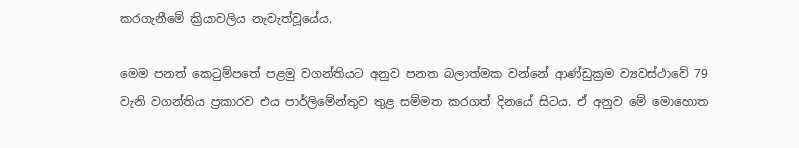කරගැනීමේ ක්‍රියාවලිය නැවැත්වූයේය.

මෙම පනත් කෙටුම්පතේ පළමු වගන්තියට අනුව පනත බලාත්මක වන්නේ ආණ්ඩුක්‍රම ව්‍යවස්ථාවේ 79 වැනි වගන්තිය ප්‍රකාරව එය පාර්ලිමේන්තුව තුළ සම්මත කරගත් දිනයේ සිටය. ඒ අනුව මේ මොහොත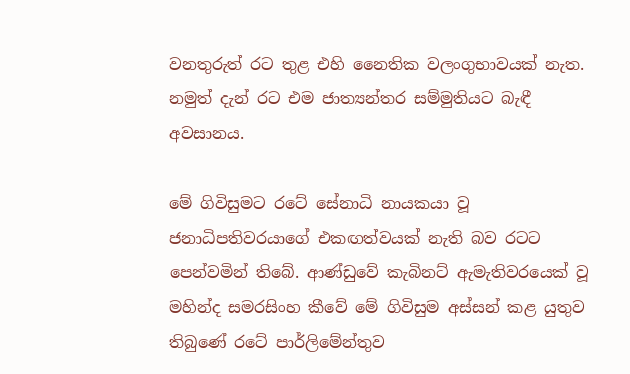වනතුරුත් රට තුළ එහි නෛතික වලංගුභාවයක් නැත. නමුත් දැන් රට එම ජාත්‍යන්තර සම්මුතියට බැඳී අවසානය.

මේ ගිවිසුමට රටේ සේනාධි නායකයා වූ ජනාධිපතිවරයාගේ එකඟත්වයක් නැති බව රටට පෙන්වමින් තිබේ. ආණ්ඩුවේ කැබිනට් ඇමැතිවරයෙක් වූ මහින්ද සමරසිංහ කීවේ මේ ගිවිසුම අස්සන් කළ යුතුව තිබුණේ රටේ පාර්ලිමේන්තුව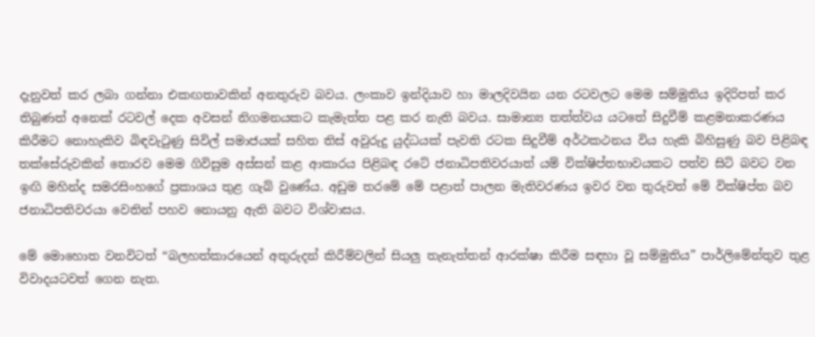දැනුවත් කර ලබා ගන්නා එකඟතාවකින් අනතුරුව බවය. ලංකාව ඉන්දියාව හා මාලදිවයින යන රටවලට මෙම සම්මුතිය ඉදිරිපත් කර තිබුණත් අනෙක් රටවල් දෙක අවසන් නිගමනයකට කැමැත්ත පළ කර නැති බවය. සාමාන්‍ය තත්ත්වය යටතේ සිදුවීම් කළමනාකරණය කිරීමට නොහැකිව බිඳවැටුණු සිවිල් සමාජයක් සහිත තිස් අවුරුදු යුද්ධයක් පැවති රටක සිදුවීම් අර්ථකථනය විය හැකි බිහිසුණු බව පිළිබඳ තක්සේරුවකින් තොරව මෙම ගිවිසුම අස්සන් කළ ආකාරය පිළිබඳ රටේ ජනාධිපතිවරයාත් යම් වික්ෂිප්තභාවයකට පත්ව සිටි බවට වන ඉඟි මහින්ද සමරසිංහගේ ප්‍රකාශය තුළ ගැබ් වුණේය. අඩුම තරමේ මේ පළාත් පාලන මැතිවරණය ඉවර වන තුරුවත් මේ වික්ෂිප්ත බව ජනාධිපතිවරයා වෙතින් පහව නොයනු ඇති බවට විශ්වාසය.

මේ මොහොත වනවිටත් “බලහත්කාරයෙන් අතුරුදන් කිරීම්වලින් සියලු තැනැත්තන් ආරක්ෂා කිරීම සඳහා වූ සම්මුතිය” පාර්ලිමේන්තුව තුළ විවාදයටවත් ගෙන නැත.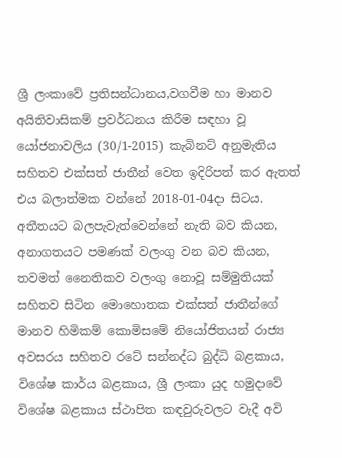ශ්‍රී ලංකාවේ ප්‍රතිසන්ධානය,වගවීම හා මානව අයිතිවාසිකම් ප්‍රවර්ධනය කිරීම සඳහා වූ යෝජනාවලිය (30/1-2015) කැබිනට් අනුමැතිය සහිතව එක්සත් ජාතීන් වෙත ඉදිරිපත් කර ඇතත් එය බලාත්මක වන්නේ 2018-01-04දා සිටය. අතීතයට බලපැවැත්වෙන්නේ නැති බව කියන, අනාගතයට පමණක් වලංගු වන බව කියන, තවමත් නෛතිකව වලංගු නොවූ සම්මුතියක් සහිතව සිටින මොහොතක එක්සත් ජාතීන්ගේ මානව හිමිකම් කොමිසමේ නියෝජිතයන් රාජ්‍ය අවසරය සහිතව රටේ සන්නද්ධ බුද්ධි බළකාය, විශේෂ කාර්ය බළකාය, ශ්‍රී ලංකා යුද හමුදාවේ විශේෂ බළකාය ස්ථාපිත කඳවුරුවලට වැදී අවි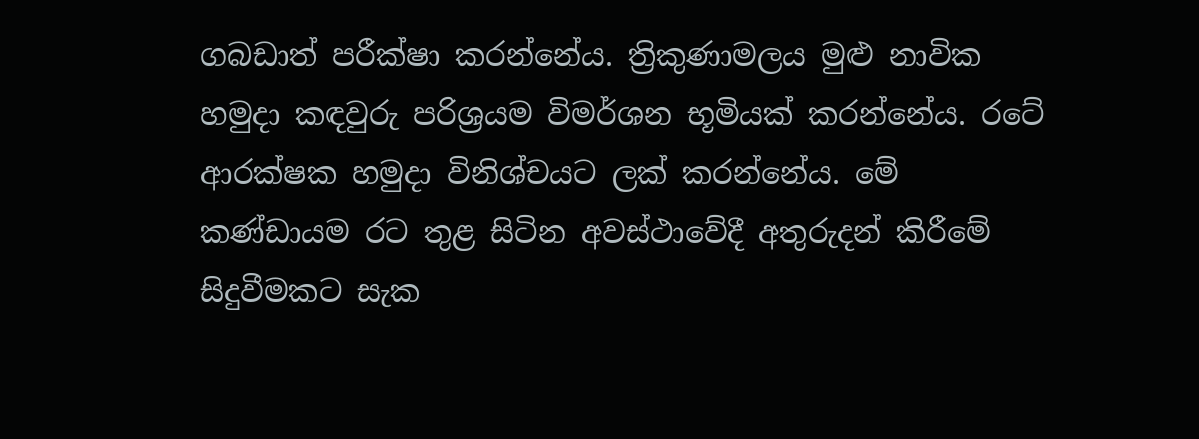ගබඩාත් පරීක්ෂා කරන්නේය. ත්‍රිකුණාමලය මුළු නාවික හමුදා කඳවුරු පරිශ්‍රයම විමර්ශන භූමියක් කරන්නේය. රටේ ආරක්ෂක හමුදා විනිශ්චයට ලක් කරන්නේය. මේ කණ්ඩායම රට තුළ සිටින අවස්ථාවේදී අතුරුදන් කිරීමේ සිදුවීමකට සැක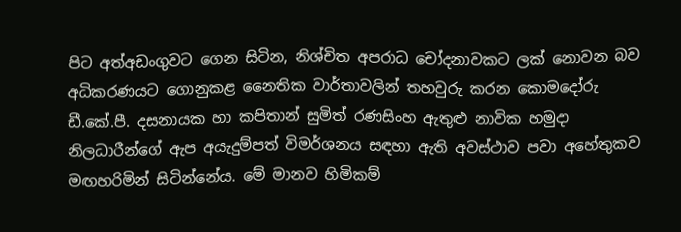පිට අත්අඩංගුවට ගෙන සිටින, නිශ්චිත අපරාධ චෝදනාවකට ලක් නොවන බව අධිකරණයට ගොනුකළ නෛතික වාර්තාවලින් තහවුරු කරන කොමදෝරු ඩී.කේ.පී. දසනායක හා කපිතාන් සුමිත් රණසිංහ ඇතුළු නාවික හමුදා නිලධාරීන්ගේ ඇප අයැදුම්පත් විමර්ශනය සඳහා ඇති අවස්ථාව පවා අහේතුකව මඟහරිමින් සිටින්නේය. මේ මානව හිමිකම්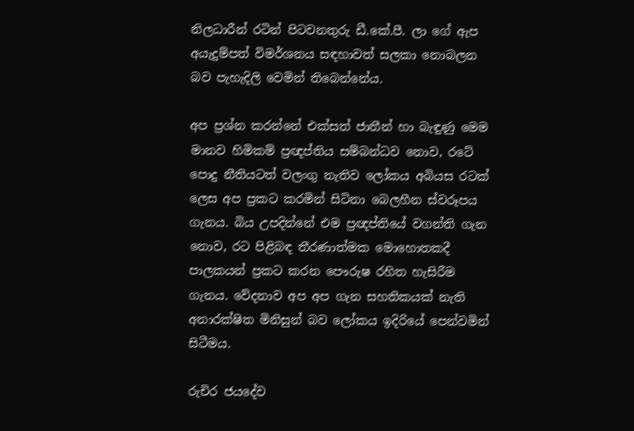නිලධාරීන් රටින් පිටවනතුරු ඩී.කේ.පී. ලා ගේ ඇප අයැදුම්පත් විමර්ශනය සඳහාවත් සලකා නොබලන බව පැහැදිලි වෙමින් තිබෙන්නේය.

අප ප්‍රශ්න කරන්නේ එක්සත් ජාතීන් හා බැඳුණු මෙම මානව හිමිකම් ප්‍රඥප්තිය සම්බන්ධව නොව, රටේ පොදු නීතියටත් වලංගු නැතිව ලෝකය අබියස රටක් ලෙස අප ප්‍රකට කරමින් සිටිනා බෙලහීන ස්වරූපය ගැනය. බිය උපදින්නේ එම ප්‍රඥප්තියේ වගන්ති ගැන නොව, රට පිළිබඳ තීරණාත්මක මොහොතකදී පාලකයන් ප්‍රකට කරන පෞරුෂ රහිත හැසිරීම ගැනය. වේදනාව අප අප ගැන සහතිකයක් නැති අනාරක්ෂිත මිනිසුන් බව ලෝකය ඉදිරියේ පෙන්වමින් සිටීමය.

රුචිර ජයදේව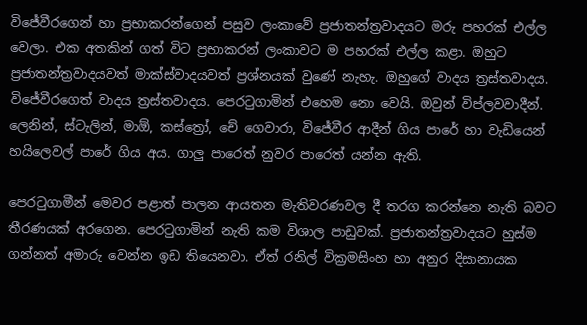විජේවීරගෙන් හා ප්‍රභාකරන්ගෙන් පසුව ලංකාවේ ප්‍රජාතන්ත්‍රවාදයට මරු පහරක් එල්ල වෙලා. එක අතකින් ගත් විට ප්‍රභාකරන් ලංකාවට ම පහරක් එල්ල කළා. ඔහුට ප්‍රජාතන්ත්‍රවාදයවත් මාක්ස්වාදයවත් ප්‍රශ්නයක් වුණේ නැහැ. ඔහුගේ වාදය ත්‍රස්තවාදය. විජේවීරගෙත් වාදය ත්‍රස්තවාදය. පෙරටුගාමින් එහෙම නො වෙයි. ඔවුන් විප්ලවවාදීන්. ලෙනින්, ස්ටැලින්, මාඕ, කස්ත්‍රෝ, චේ ගෙවාරා, විජේවීර ආදීන් ගිය පාරේ හා වැඩියෙන් හයිලෙවල් පාරේ ගිය අය. ගාලු පාරෙත් නුවර පාරෙත් යන්න ඇති.

පෙරටුගාමීන් මෙවර පළාත් පාලන ආයතන මැතිවරණවල දී තරග කරන්නෙ නැති බවට තීරණයක් අරගෙන. පෙරටුගාමින් නැති කම විශාල පාඩුවක්. ප්‍රජාතන්ත්‍රවාදයට හුස්ම ගන්නත් අමාරු වෙන්න ඉඩ තියෙනවා. ඒත් රනිල් වික්‍රමසිංහ හා අනුර දිසානායක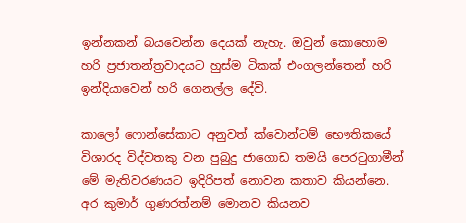ඉන්නකන් බයවෙන්න දෙයක් නැහැ. ඔවුන් කොහොම හරි ප්‍රජාතන්ත්‍රවාදයට හුස්ම ටිකක් එංගලන්තෙන් හරි ඉන්දියාවෙන් හරි ගෙනල්ල දේවි.

කාලෝ ෆොන්සේකාට අනුවත් ක්වොන්ටම් භෞතිකයේ විශාරද විද්වතකු වන පුබුදු ජාගොඩ තමයි පෙරටුගාමීන් මේ මැතිවරණයට ඉදිරිපත් නොවන කතාව කියන්නෙ. අර කුමාර් ගුණරත්නම් මොනව කියනව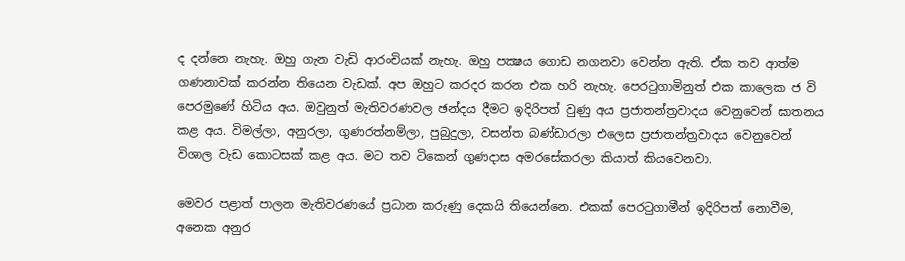ද දන්නෙ නැහැ. ඔහු ගැන වැඩි ආරංචියක් නැහැ. ඔහු පක්‍ෂය ගොඩ නගනවා වෙන්න ඇති. ඒක තව ආත්ම ගණනාවක් කරන්න තියෙන වැඩක්. අප ඔහුට කරදර කරන එක හරි නැහැ. පෙරටුගාමිනුත් එක කාලෙක ජ වි පෙරමුණේ හිටිය අය. ඔවුනුත් මැතිවරණවල ඡන්දය දීමට ඉදිරිපත් වුණු අය ප්‍රජාතන්ත්‍රවාදය වෙනුවෙන් ඝාතනය කළ අය. විමල්ලා, අනුරලා, ගුණරත්නම්ලා, පුබුදුලා, වසන්ත බණ්ඩාරලා එලෙස ප්‍රජාතන්ත්‍රවාදය වෙනුවෙන් විශාල වැඩ කොටසක් කළ අය. මට තව ටිකෙන් ගුණදාස අමරසේකරලා කියාත් කියවෙනවා.

මෙවර පළාත් පාලන මැතිවරණයේ ප්‍රධාන කරුණු දෙකයි තියෙන්නෙ. එකක් පෙරටුගාමීන් ඉදිරිපත් නොවීම, අනෙක අනුර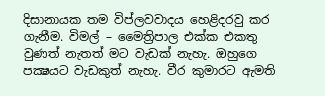දිසානායක තම විප්ලවවාදය හෙළිදරවු කර ගැනීම. විමල් – මෛත්‍රිපාල එක්ක එකතු වුණත් නැතත් මට වැඩක් නැහැ. ඔහුගෙ පක්‍ෂයට වැඩකුත් නැහැ. වීර කුමාරට ඇමති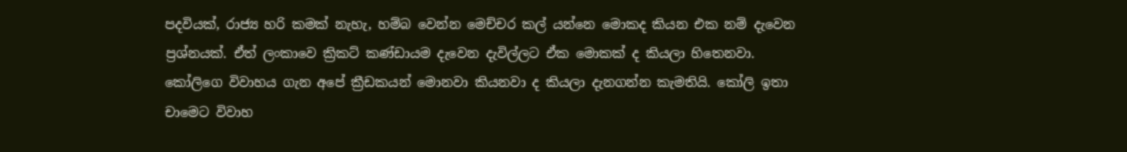පදවියක්, රාජ්‍ය හරි කමක් නැහැ, හම්බ වෙන්න මෙච්චර කල් යන්නෙ මොකද කියන එක නම් දැවෙන ප්‍රශ්නයක්. ඒත් ලංකාවෙ ක්‍රිකට් කණ්ඩායම දැවෙන දැවිල්ලට ඒක මොකක් ද කියලා හිතෙනවා. කෝලිගෙ විවාහය ගැන අපේ ක්‍රීඩකයන් මොනවා කියනවා ද කියලා දැනගන්න කැමතියි. කෝලි ඉතා චාමෙට විවාහ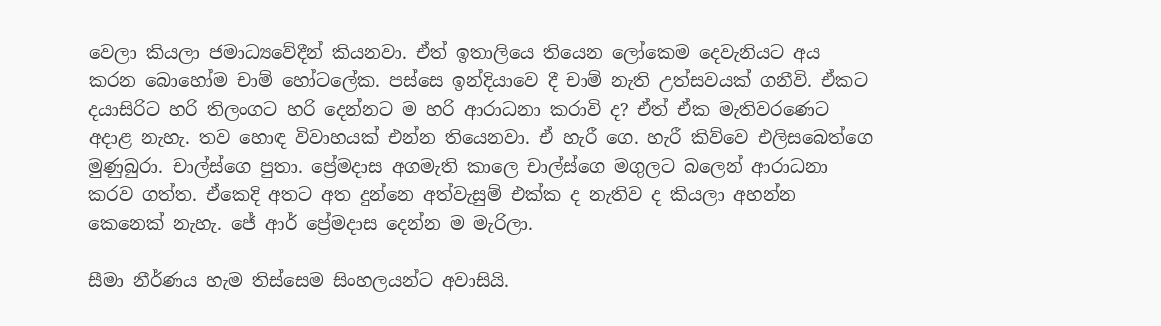වෙලා කියලා ජමාධ්‍යවේදීන් කියනවා. ඒත් ඉතාලියෙ තියෙන ලෝකෙම දෙවැනියට අය කරන බොහෝම චාම් හෝටලේක. පස්සෙ ඉන්දියාවෙ දී චාම් නැති උත්සවයක් ගනීවි. ඒකට දයාසිරිට හරි තිලංගට හරි දෙන්නට ම හරි ආරාධනා කරාවි ද? ඒත් ඒක මැතිවරණෙට අදාළ නැහැ. තව හොඳ විවාහයක් එන්න තියෙනවා. ඒ හැරී ගෙ. හැරී කිව්වෙ එලිසබෙත්ගෙ මුණුබුරා. චාල්ස්ගෙ පුතා. ප්‍රේමදාස අගමැති කාලෙ චාල්ස්ගෙ මගුලට බලෙන් ආරාධනා කරව ගත්ත. ඒකෙදි අතට අත දුන්නෙ අත්වැසුම් එක්ක ද නැතිව ද කියලා අහන්න කෙනෙක් නැහැ. ජේ ආර් ප්‍රේමදාස දෙන්න ම මැරිලා.

සීමා නීර්ණය හැම තිස්සෙම සිංහලයන්ට අවාසියි.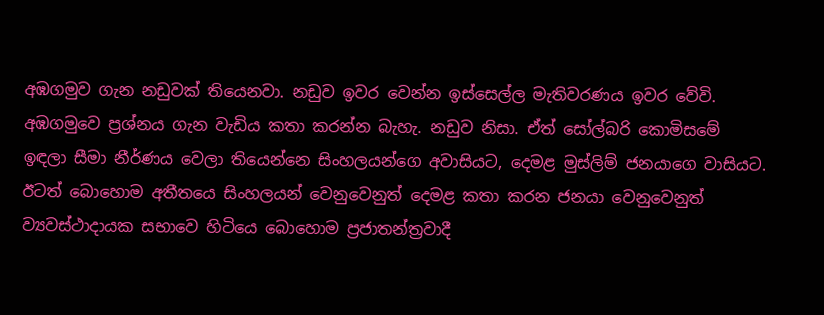අඹගමුව ගැන නඩුවක් තියෙනවා. නඩුව ඉවර වෙන්න ඉස්සෙල්ල මැතිවරණය ඉවර වේවි. අඹගමුවෙ ප්‍රශ්නය ගැන වැඩිය කතා කරන්න බැහැ. නඩුව නිසා. ඒත් සෝල්බරි කොමිසමේ ඉඳලා සීමා නීර්ණය වෙලා තියෙන්නෙ සිංහලයන්ගෙ අවාසියට, දෙමළ මුස්ලිම් ජනයාගෙ වාසියට. ඊටත් බොහොම අතීතයෙ සිංහලයන් වෙනුවෙනුත් දෙමළ කතා කරන ජනයා වෙනුවෙනුත් ව්‍යවස්ථාදායක සභාවෙ හිටියෙ බොහොම ප්‍රජාතන්ත්‍රවාදී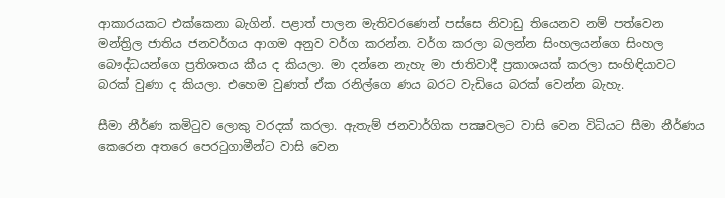ආකාරයකට එක්කෙනා බැගින්. පළාත් පාලන මැතිවරණෙන් පස්සෙ නිවාඩු තියෙනව නම් පත්වෙන මන්ත්‍රිල ජාතිය ජනවර්ගය ආගම අනුව වර්ග කරන්න. වර්ග කරලා බලන්න සිංහලයන්ගෙ සිංහල බෞද්ධයන්ගෙ ප්‍රතිශතය කීය ද කියලා. මා දන්නෙ නැහැ මා ජාතිවාදී ප්‍රකාශයක් කරලා සංහිඳියාවට බරක් වුණා ද කියලා. එහෙම වුණත් ඒක රනිල්ගෙ ණය බරට වැඩියෙ බරක් වෙන්න බැහැ.

සීමා නීර්ණ කමිටුව ලොකු වරදක් කරලා. ඇතැම් ජනවාර්ගික පක්‍ෂවලට වාසි වෙන විධියට සීමා නීර්ණය කෙරෙන අතරෙ පෙරටුගාමීන්ට වාසි වෙන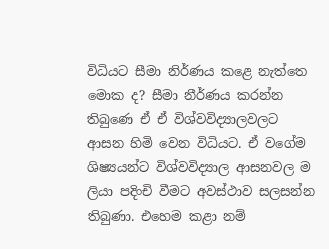විධියට සීමා නිර්ණය කළෙ නැත්තෙ මොක ද? සීමා නීර්ණය කරන්න තිබුණෙ ඒ ඒ විශ්වවිද්‍යාලවලට ආසන හිමි වෙන විධියට. ඒ වගේම ශිෂ්‍යයන්ට විශ්වවිද්‍යාල ආසනවල ම ලියා පදිංචි වීමට අවස්ථාව සලසන්න තිබුණා. එහෙම කළා නම්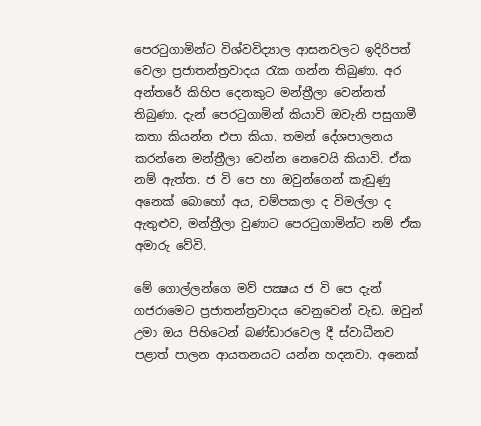පෙරටුගාමින්ට විශ්වවිද්‍යාල ආසනවලට ඉදිරිපත් වෙලා ප්‍රජාතන්ත්‍රවාදය රැක ගන්න තිබුණා. අර අන්තරේ කිහිප දෙනකුට මන්ත්‍රීලා වෙන්නත් තිබුණා. දැන් පෙරටුගාමින් කියාවි ඔවැනි පසුගාමී කතා කියන්න එපා කියා. තමන් දේශපාලනය කරන්නෙ මන්ත්‍රීලා වෙන්න නෙවෙයි කියාවි. ඒක නම් ඇත්ත. ජ වි පෙ හා ඔවුන්ගෙන් කැඩුණු අනෙක් බොහෝ අය, චම්පකලා ද විමල්ලා ද ඇතුළුව, මන්ත්‍රීලා වුණාට පෙරටුගාමින්ට නම් ඒක අමාරු වේවි.

මේ ගොල්ලන්ගෙ මව් පක්‍ෂය ජ වි පෙ දැන් ගජරාමෙට ප්‍රජාතන්ත්‍රවාදය වෙනුවෙන් වැඩ. ඔවුන් උමා ඔය පිහිටෙන් බණ්ඩාරවෙල දී ස්වාධීනව පළාත් පාලන ආයතනයට යන්න හදනවා. අනෙක්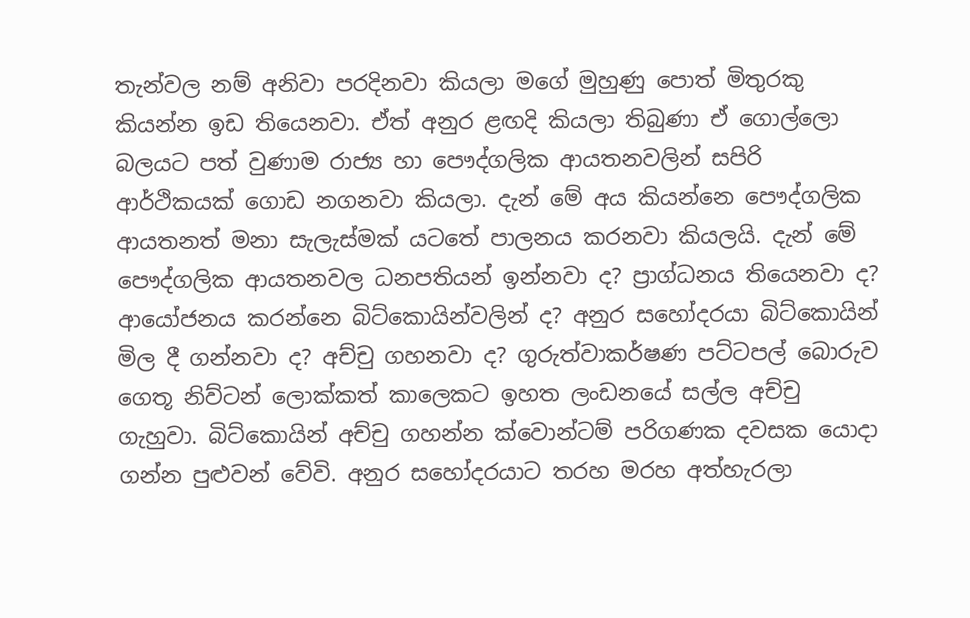තැන්වල නම් අනිවා පරදිනවා කියලා මගේ මුහුණු පොත් මිතුරකු කියන්න ඉඩ තියෙනවා. ඒත් අනුර ළඟදි කියලා තිබුණා ඒ ගොල්ලො බලයට පත් වුණාම රාජ්‍ය හා පෞද්ගලික ආයතනවලින් සපිරි ආර්ථිකයක් ගොඩ නගනවා කියලා. දැන් මේ අය කියන්නෙ පෞද්ගලික ආයතනත් මනා සැලැස්මක් යටතේ පාලනය කරනවා කියලයි. දැන් මේ පෞද්ගලික ආයතනවල ධනපතියන් ඉන්නවා ද? ප්‍රාග්ධනය තියෙනවා ද? ආයෝජනය කරන්නෙ බිට්කොයින්වලින් ද? අනුර සහෝදරයා බිට්කොයින් මිල දී ගන්නවා ද? අච්චු ගහනවා ද? ගුරුත්වාකර්ෂණ පට්ටපල් බොරුව ගෙතූ නිව්ටන් ලොක්කත් කාලෙකට ඉහත ලංඩනයේ සල්ල අච්චු ගැහුවා. බිට්කොයින් අච්චු ගහන්න ක්වොන්ටම් පරිගණක දවසක යොදා ගන්න පුළුවන් වේවි. අනුර සහෝදරයාට තරහ මරහ අත්හැරලා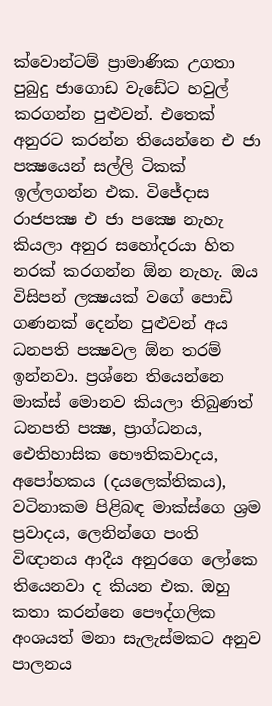ක්වොන්ටම් ප්‍රාමාණික උගතා පුබුදු ජාගොඩ වැඩේට හවුල් කරගන්න පුළුවන්. එතෙක් අනුරට කරන්න තියෙන්නෙ එ ජා පක්‍ෂයෙන් සල්ලි ටිකක් ඉල්ලගන්න එක. විජේදාස රාජපක්‍ෂ එ ජා පක්‍ෂෙ නැහැ කියලා අනුර සහෝදරයා හිත නරක් කරගන්න ඕන නැහැ. ඔය විසිපන් ලක්‍ෂයක් වගේ පොඩි ගණනක් දෙන්න පුළුවන් අය ධනපති පක්‍ෂවල ඕන තරම් ඉන්නවා. ප්‍රශ්නෙ තියෙන්නෙ මාක්ස් මොනව කියලා තිබුණත් ධනපති පක්‍ෂ, ප්‍රාග්ධනය, ඓතිහාසික භෞතිකවාදය, අපෝහකය (දයලෙක්තිකය), වටිනාකම පිළිබඳ මාක්ස්ගෙ ශ්‍රම ප්‍රවාදය, ලෙනින්ගෙ පංති විඥානය ආදීය අනුරගෙ ලෝකෙ තියෙනවා ද කියන එක. ඔහු කතා කරන්නෙ පෞද්ගලික අංශයත් මනා සැලැස්මකට අනුව පාලනය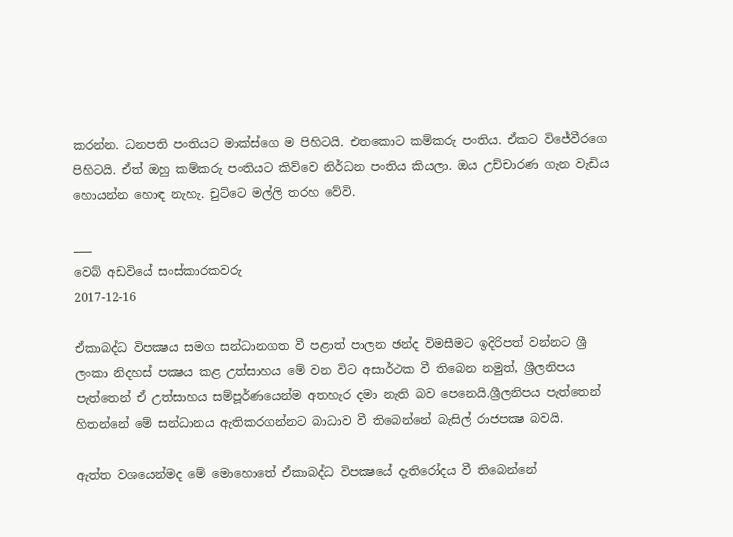කරන්න. ධනපති පංතියට මාක්ස්ගෙ ම පිහිටයි. එතකොට කම්කරු පංතිය. ඒකට විජේවීරගෙ පිහිටයි. ඒත් ඔහු කම්කරු පංතියට කිව්වෙ නිර්ධන පංතිය කියලා. ඔය උච්චාරණ ගැන වැඩිය හොයන්න හොඳ නැහැ. චුට්ටෙ මල්ලි තරහ වේවි.

___
වෙබ් අඩවියේ සංස්කාරකවරු
2017-12-16

ඒකාබද්ධ විපක්‍ෂය සමග සන්ධානගත වී පළාත් පාලන ඡන්ද විමසීමට ඉදිරිපත් වන්නට ශ්‍රී ලංකා නිදහස් පක්‍ෂය කළ උත්සාහය මේ වන විට අසාර්ථක වී තිබෙන නමුත්, ශ්‍රීලනිපය පැත්තෙන් ඒ උත්සාහය සම්පූර්ණයෙන්ම අතහැර දමා නැති බව පෙනෙයි.ශ්‍රීලනිපය පැත්තෙන් හිතන්නේ මේ සන්ධානය ඇතිකරගන්නට බාධාව වී තිබෙන්නේ බැසිල් රාජපක්‍ෂ බවයි.

ඇත්ත වශයෙන්මද මේ මොහොතේ ඒකාබද්ධ විපක්‍ෂයේ දැතිරෝදය වී තිබෙන්නේ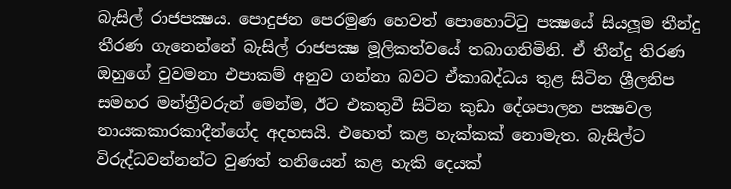බැසිල් රාජපක්‍ෂය. පොදුජන පෙරමුණ හෙවත් පොහොට්ටු පක්‍ෂයේ සියලූම තීන්දු තීරණ ගැනෙන්නේ බැසිල් රාජපක්‍ෂ මූලිකත්වයේ තබාගනිමිනි. ඒ තීන්දු තිරණ ඔහුගේ වුවමනා එපාකම් අනුව ගන්නා බවට ඒකාබද්ධය තුළ සිටින ශ්‍රීලනිප සමහර මන්ත්‍රීවරුන් මෙන්ම, ඊට එකතුවී සිටින කුඩා දේශපාලන පක්‍ෂවල නායකකාරකාදීන්ගේද අදහසයි. එහෙත් කළ හැක්කක් නොමැත. බැසිල්ට විරුද්ධවන්නන්ට වුණත් තනියෙන් කළ හැකි දෙයක්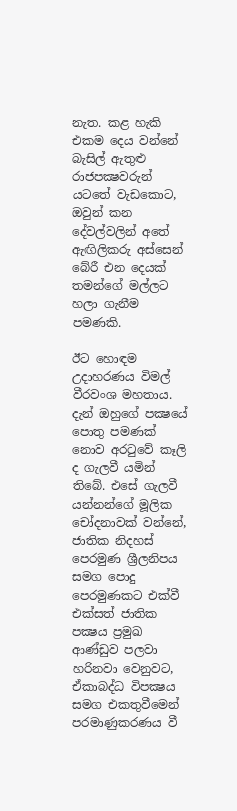නැත. කළ හැකි එකම දෙය වන්නේ බැසිල් ඇතුළු රාජපක්‍ෂවරුන් යටතේ වැඩකොට, ඔවුන් කන දේවල්වලින් අතේ ඇඟිලිකරු අස්සෙන් බේරී එන දෙයක් තමන්ගේ මල්ලට හලා ගැනීම පමණකි.

ඊට හොඳම උදාහරණය විමල් වීරවංශ මහතාය. දැන් ඔහුගේ පක්‍ෂයේ පොතු පමණක් නොව අරටුවේ කෑලි ද ගැලවී යමින් තිබේ. එසේ ගැලවී යන්නන්ගේ මූලික චෝදනාවක් වන්නේ, ජාතික නිදහස් පෙරමුණ ශ්‍රීලනිපය සමග පොදු පෙරමුණකට එක්වී එක්සත් ජාතික පක්‍ෂය ප්‍රමුඛ ආණ්ඩුව පලවා හරිනවා වෙනුවට, ඒකාබද්ධ විපක්‍ෂය සමග එකතුවීමෙන් පරමාණුකරණය වී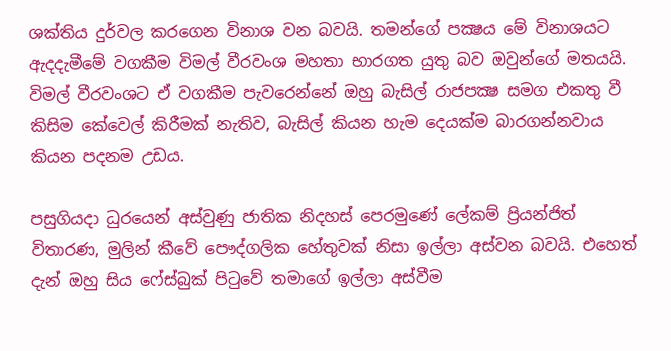ශක්තිය දුර්වල කරගෙන විනාශ වන බවයි. තමන්ගේ පක්‍ෂය මේ විනාශයට ඇදදැමීමේ වගකීම විමල් වීරවංශ මහතා භාරගත යුතු බව ඔවුන්ගේ මතයයි. විමල් වීරවංශට ඒ වගකීම පැවරෙන්නේ ඔහු බැසිල් රාජපක්‍ෂ සමග එකතු වී කිසිම කේවෙල් කිරීමක් නැතිව, බැසිල් කියන හැම දෙයක්ම බාරගන්නවාය කියන පදනම උඩය.

පසුගියදා ධුරයෙන් අස්වුණු ජාතික නිදහස් පෙරමුණේ ලේකම් ප්‍රියන්ජිත් විතාරණ, මුලින් කීවේ පෞද්ගලික හේතුවක් නිසා ඉල්ලා අස්වන බවයි. එහෙත් දැන් ඔහු සිය ෆේස්බුක් පිටුවේ තමාගේ ඉල්ලා අස්වීම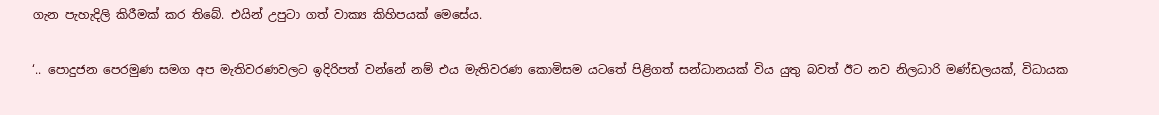ගැන පැහැදිලි කිරීමක් කර තිබේ. එයින් උපුටා ගත් වාක්‍ය කිහිපයක් මෙසේය.

‘.. පොදුජන පෙරමුණ සමග අප මැතිවරණවලට ඉදිරිපත් වන්නේ නම් එය මැතිවරණ කොමිසම යටතේ පිළිගත් සන්ධානයක් විය යුතු බවත් ඊට නව නිලධාරි මණ්ඩලයක්, විධායක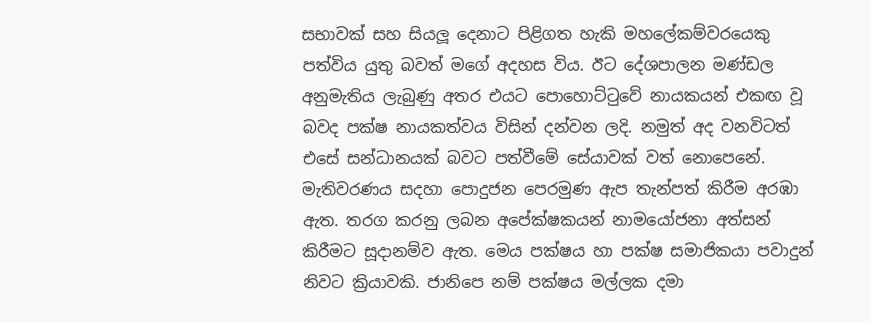සභාවක් සහ සියලූ දෙනාට පිළිගත හැකි මහලේකම්වරයෙකු පත්විය යුතු බවත් මගේ අදහස විය. ඊට දේශපාලන මණ්ඩල අනුමැතිය ලැබුණු අතර එයට පොහොට්ටුවේ නායකයන් එකඟ වූ බවද පක්ෂ නායකත්වය විසින් දන්වන ලදි. නමුත් අද වනවිටත් එසේ සන්ධානයක් බවට පත්වීමේ සේයාවක් වත් නොපෙනේ. මැතිවරණය සදහා පොදුජන පෙරමුණ ඇප තැන්පත් කිරීම අරඹා ඇත. තරග කරනු ලබන අපේක්ෂකයන් නාමයෝජනා අත්සන් කිරීමට සූදානම්ව ඇත. මෙය පක්ෂය හා පක්ෂ සමාජිකයා පවාදුන් නිවට ක්‍රියාවකි. ජානිපෙ නම් පක්ෂය මල්ලක දමා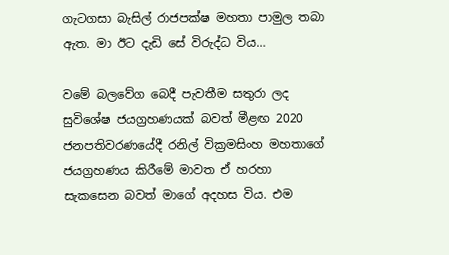ගැටගසා බැසිල් රාජපක්ෂ මහතා පාමුල තබා ඇත. මා ඊට දැඩි සේ විරුද්ධ විය…

වමේ බලවේග බෙදී පැවතීම සතුරා ලද සුවිශේෂ ජයග්‍රහණයක් බවත් මීළඟ 2020 ජනපතිවරණයේදී රනිල් වික්‍රමසිංහ මහතාගේ ජයග්‍රහණය කිරීමේ මාවත ඒ හරහා සැකසෙන බවත් මාගේ අදහස විය. එම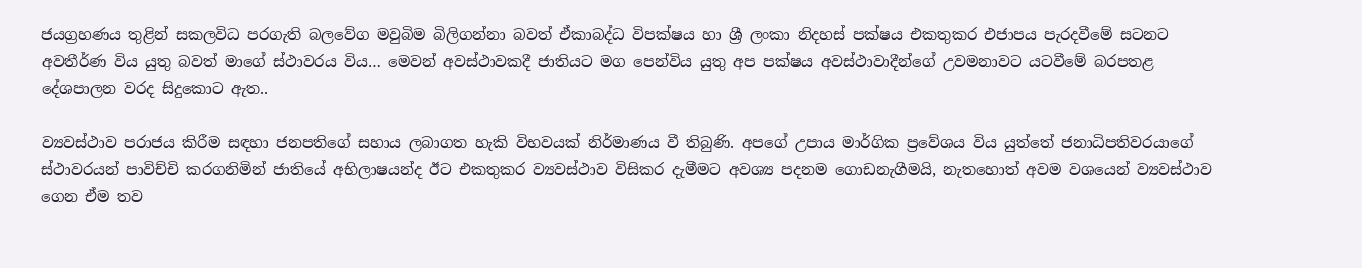ජයග්‍රහණය තුළින් සකලවිධ පරගැති බලවේග මවුබිම බිලිගන්නා බවත් ඒකාබද්ධ විපක්ෂය හා ශ්‍රී ලංකා නිදහස් පක්ෂය එකතුකර එජාපය පැරදවීමේ සටනට අවතීර්ණ විය යුතු බවත් මාගේ ස්ථාවරය විය… මෙවන් අවස්ථාවකදී ජාතියට මග පෙන්විය යුතු අප පක්ෂය අවස්ථාවාදීන්ගේ උවමනාවට යටවීමේ බරපතළ දේශපාලන වරද සිදුකොට ඇත..

ව්‍යවස්ථාව පරාජය කිරීම සඳහා ජනපතිගේ සහාය ලබාගත හැකි විභවයක් නිර්මාණය වී තිබුණි. අපගේ උපාය මාර්ගික ප්‍රවේශය විය යුත්තේ ජනාධිපතිවරයාගේ ස්ථාවරයන් පාවිච්චි කරගනිමින් ජාතියේ අභිලාෂයන්ද ඊට එකතුකර ව්‍යවස්ථාව විසිකර දැමීමට අවශ්‍ය පදනම ගොඩනැගීමයි, නැතහොත් අවම වශයෙන් ව්‍යවස්ථාව ගෙන ඒම තව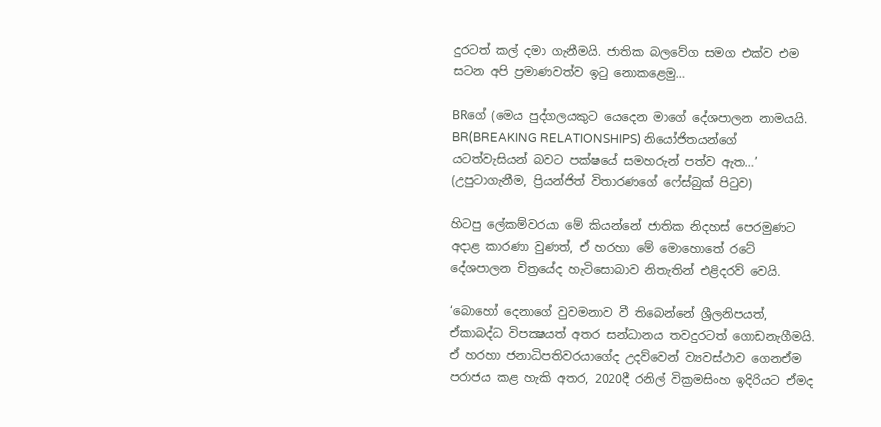දුරටත් කල් දමා ගැනීමයි. ජාතික බලවේග සමග එක්ව එම සටන අපි ප්‍රමාණවත්ව ඉටු නොකළෙමු…

BRගේ (මෙය පුද්ගලයකුට යෙදෙන මාගේ දේශපාලන නාමයයි. BR(BREAKING RELATIONSHIPS) නියෝජිතයන්ගේ යටත්වැසියන් බවට පක්ෂයේ සමහරුන් පත්ව ඇත…’ (උපුටාගැනීම, ප්‍රියන්ජිත් විතාරණගේ ෆේස්බුක් පිටුව)

හිටපු ලේකම්වරයා මේ කියන්නේ ජාතික නිදහස් පෙරමුණට අදාළ කාරණා වුණත්, ඒ හරහා මේ මොහොතේ රටේ දේශපාලන චිත්‍රයේද හැටිසොබාව නිතැතින් එළිදරව් වෙයි.

‘බොහෝ දෙනාගේ වුවමනාව වී තිබෙන්නේ ශ්‍රීලනිපයත්, ඒකාබද්ධ විපක්‍ෂයත් අතර සන්ධානය තවදුරටත් ගොඩනැගීමයි. ඒ හරහා ජනාධිපතිවරයාගේද උදව්වෙන් ව්‍යවස්ථාව ගෙනඒම පරාජය කළ හැකි අතර, 2020දී රනිල් වික්‍රමසිංහ ඉදිරියට ඒමද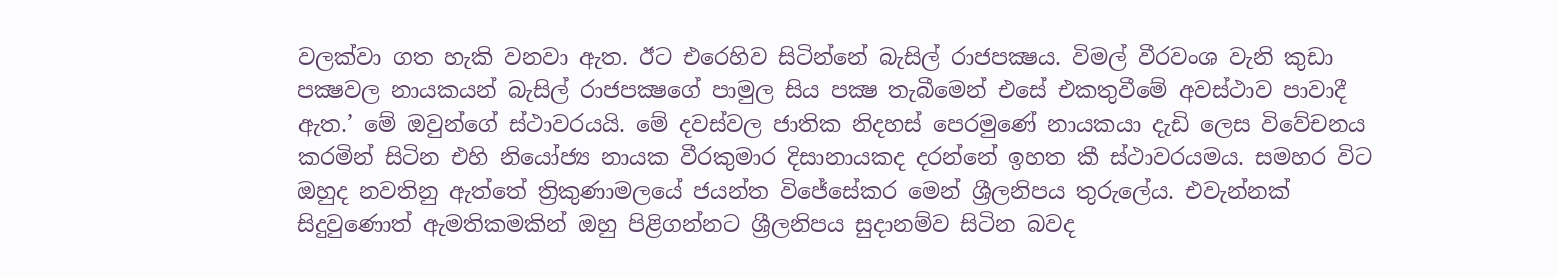වලක්වා ගත හැකි වනවා ඇත. ඊට එරෙහිව සිටින්නේ බැසිල් රාජපක්‍ෂය. විමල් වීරවංශ වැනි කුඩා පක්‍ෂවල නායකයන් බැසිල් රාජපක්‍ෂගේ පාමුල සිය පක්‍ෂ තැබීමෙන් එසේ එකතුවීමේ අවස්ථාව පාවාදී ඇත.’ මේ ඔවුන්ගේ ස්ථාවරයයි. මේ දවස්වල ජාතික නිදහස් පෙරමුණේ නායකයා දැඩි ලෙස විවේචනය කරමින් සිටින එහි නියෝජ්‍ය නායක වීරකුමාර දිසානායකද දරන්නේ ඉහත කී ස්ථාවරයමය. සමහර විට ඔහුද නවතිනු ඇත්තේ ත්‍රිකුණාමලයේ ජයන්ත විජේසේකර මෙන් ශ්‍රීලනිපය තුරුලේය. එවැන්නක් සිදුවුණොත් ඇමතිකමකින් ඔහු පිළිගන්නට ශ්‍රීලනිපය සුදානම්ව සිටින බවද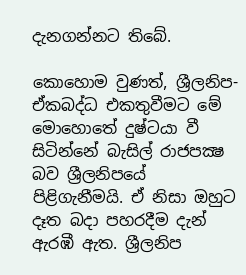දැනගන්නට තිබේ.

කොහොම වුණත්, ශ්‍රීලනිප-ඒකබද්ධ එකතුවීමට මේ මොහොතේ දුෂ්ටයා වී සිටින්නේ බැසිල් රාජපක්‍ෂ බව ශ්‍රීලනිපයේ පිළිගැනීමයි. ඒ නිසා ඔහුට දෑත බදා පහරදීම දැන් ඇරඹී ඇත. ශ්‍රීලනිප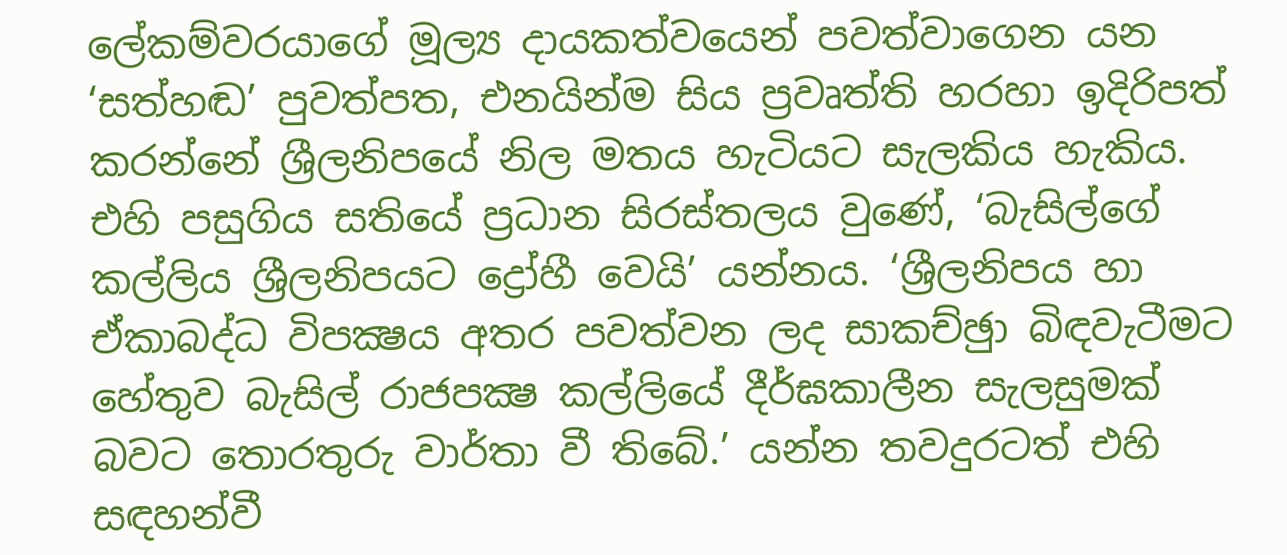ලේකම්වරයාගේ මූල්‍ය දායකත්වයෙන් පවත්වාගෙන යන ‘සත්හඬ’ පුවත්පත, එනයින්ම සිය ප්‍රවෘත්ති හරහා ඉදිරිපත් කරන්නේ ශ්‍රීලනිපයේ නිල මතය හැටියට සැලකිය හැකිය. එහි පසුගිය සතියේ ප්‍රධාන සිරස්තලය වුණේ, ‘බැසිල්ගේ කල්ලිය ශ්‍රීලනිපයට ද්‍රෝහී වෙයි’ යන්නය. ‘ශ්‍රීලනිපය හා ඒකාබද්ධ විපක්‍ෂය අතර පවත්වන ලද සාකච්ඡුා බිඳවැටීමට හේතුව බැසිල් රාජපක්‍ෂ කල්ලියේ දීර්ඝකාලීන සැලසුමක් බවට තොරතුරු වාර්තා වී තිබේ.’ යන්න තවදුරටත් එහි සඳහන්වී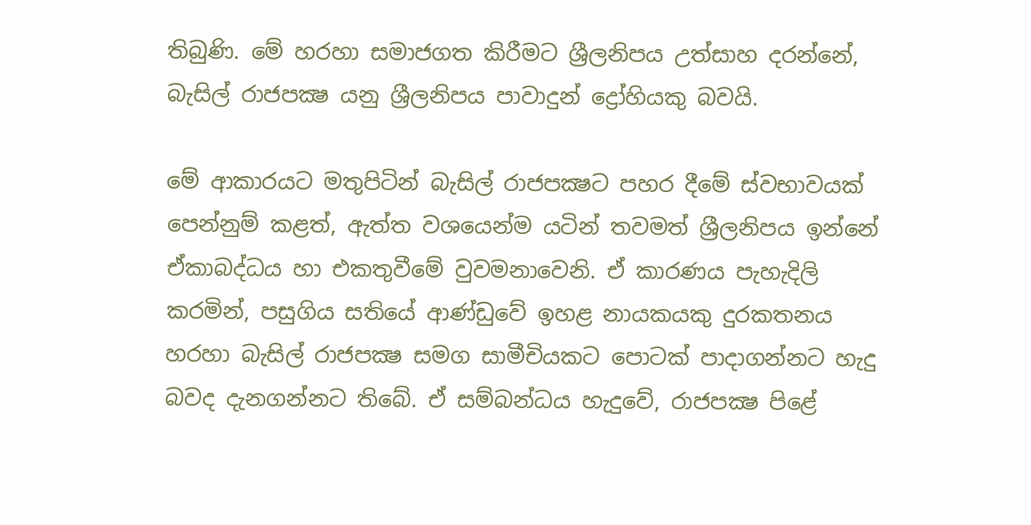තිබුණි. මේ හරහා සමාජගත කිරීමට ශ්‍රීලනිපය උත්සාහ දරන්නේ, බැසිල් රාජපක්‍ෂ යනු ශ්‍රීලනිපය පාවාදුන් ද්‍රෝහියකු බවයි.

මේ ආකාරයට මතුපිටින් බැසිල් රාජපක්‍ෂට පහර දීමේ ස්වභාවයක් පෙන්නුම් කළත්, ඇත්ත වශයෙන්ම යටින් තවමත් ශ්‍රීලනිපය ඉන්නේ ඒකාබද්ධය හා එකතුවීමේ වුවමනාවෙනි. ඒ කාරණය පැහැදිලි කරමින්, පසුගිය සතියේ ආණ්ඩුවේ ඉහළ නායකයකු දුරකතනය හරහා බැසිල් රාජපක්‍ෂ සමග සාමීචියකට පොටක් පාදාගන්නට හැදු බවද දැනගන්නට තිබේ. ඒ සම්බන්ධය හැදුවේ, රාජපක්‍ෂ පිළේ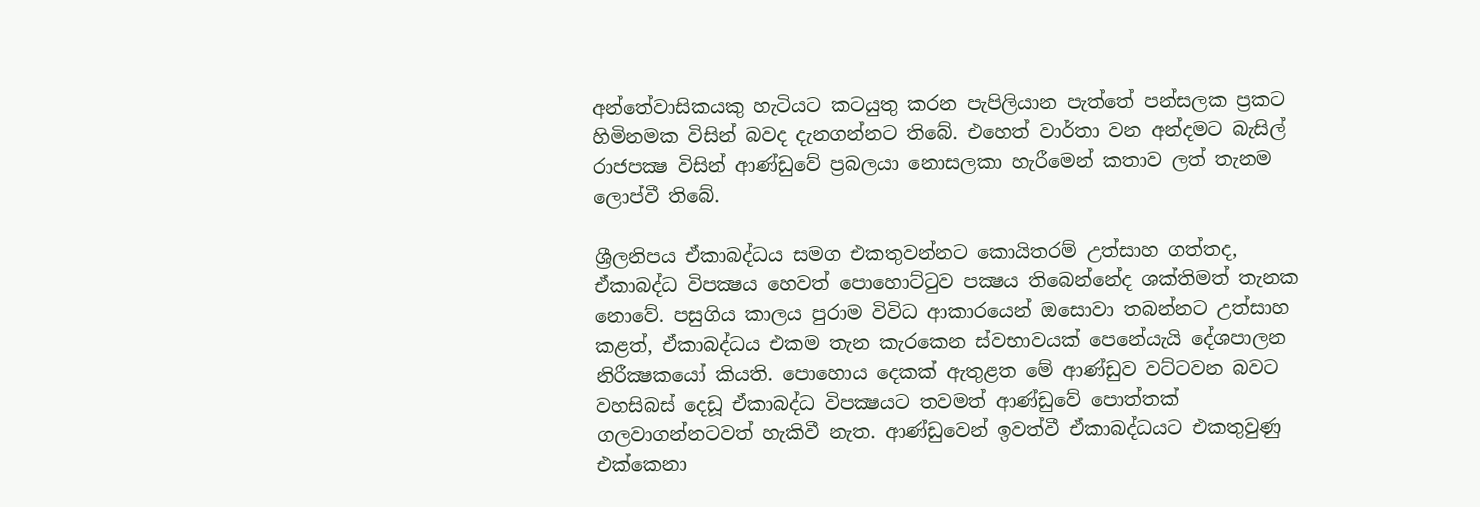අන්තේවාසිකයකු හැටියට කටයුතු කරන පැපිලියාන පැත්තේ පන්සලක ප්‍රකට හිමිනමක විසින් බවද දැනගන්නට තිබේ. එහෙත් වාර්තා වන අන්දමට බැසිල් රාජපක්‍ෂ විසින් ආණ්ඩුවේ ප්‍රබලයා නොසලකා හැරීමෙන් කතාව ලත් තැනම ලොප්වී තිබේ.

ශ්‍රීලනිපය ඒකාබද්ධය සමග එකතුවන්නට කොයිතරම් උත්සාහ ගත්තද, ඒකාබද්ධ විපක්‍ෂය හෙවත් පොහොට්ටුව පක්‍ෂය තිබෙන්නේද ශක්තිමත් තැනක නොවේ. පසුගිය කාලය පුරාම විවිධ ආකාරයෙන් ඔසොවා තබන්නට උත්සාහ කළත්, ඒකාබද්ධය එකම තැන කැරකෙන ස්වභාවයක් පෙනේයැයි දේශපාලන නිරීක්‍ෂකයෝ කියති. පොහොය දෙකක් ඇතුළත මේ ආණ්ඩුව වට්ටවන බවට වහසිබස් දෙඩූ ඒකාබද්ධ විපක්‍ෂයට තවමත් ආණ්ඩුවේ පොත්තක් ගලවාගන්නටවත් හැකිවී නැත. ආණ්ඩුවෙන් ඉවත්වී ඒකාබද්ධයට එකතුවුණු එක්කෙනා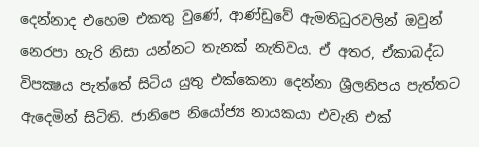දෙන්නාද එහෙම එකතු වුණේ, ආණ්ඩුවේ ඇමතිධුරවලින් ඔවුන් නෙරපා හැරි නිසා යන්නට තැනක් නැතිවය. ඒ අතර, ඒකාබද්ධ විපක්‍ෂය පැත්තේ සිටිය යුතු එක්කෙනා දෙන්නා ශ්‍රීලනිපය පැත්තට ඇදෙමින් සිටිති. ජානිපෙ නියෝජ්‍ය නායකයා එවැනි එක්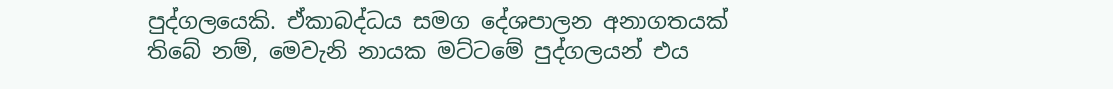පුද්ගලයෙකි. ඒකාබද්ධය සමග දේශපාලන අනාගතයක් තිබේ නම්, මෙවැනි නායක මට්ටමේ පුද්ගලයන් එය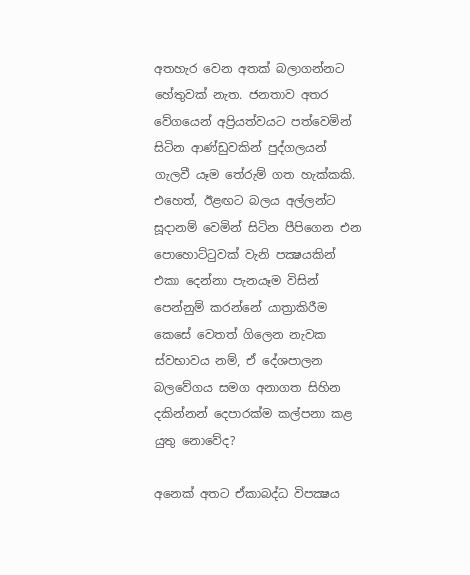අතහැර වෙන අතක් බලාගන්නට හේතුවක් නැත. ජනතාව අතර වේගයෙන් අප්‍රියත්වයට පත්වෙමින් සිටින ආණ්ඩුවකින් පුද්ගලයන් ගැලවී යෑම තේරුම් ගත හැක්කකි. එහෙත්, ඊළඟට බලය අල්ලන්ට සූදානම් වෙමින් සිටින පීපිගෙන එන පොහොට්ටුවක් වැනි පක්‍ෂයකින් එකා දෙන්නා පැනයෑම විසින් පෙන්නුම් කරන්නේ යාත්‍රාකිරීම කෙසේ වෙතත් ගිලෙන නැවක ස්වභාවය නම්, ඒ දේශපාලන බලවේගය සමග අනාගත සිහින දකින්නන් දෙපාරක්ම කල්පනා කළ යුතු නොවේද?

අනෙක් අතට ඒකාබද්ධ විපක්‍ෂය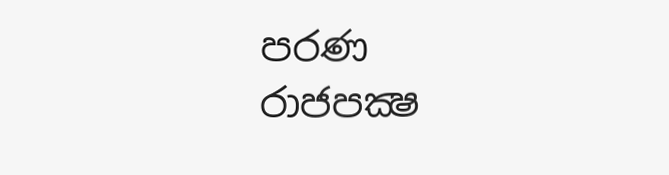පරණ රාජපක්‍ෂ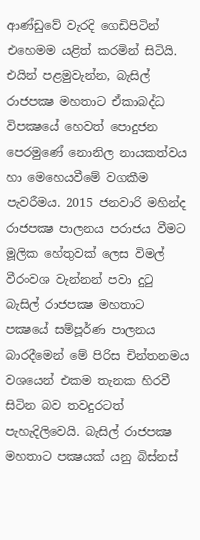ආණ්ඩුවේ වැරදි ගෙඩිපිටින් එහෙමම යළිත් කරමින් සිටියි. එයින් පළමුවැන්න, බැසිල් රාජපක්‍ෂ මහතාට ඒකාබද්ධ විපක්‍ෂයේ හෙවත් පොදුජන පෙරමුණේ නොනිල නායකත්වය හා මෙහෙයවීමේ වගකීම පැවරීමය. 2015 ජනවාරි මහින්ද රාජපක්‍ෂ පාලනය පරාජය වීමට මූලික හේතුවක් ලෙස විමල් වීරංවශ වැන්නන් පවා දුටු බැසිල් රාජපක්‍ෂ මහතාට පක්‍ෂයේ සම්පූර්ණ පාලනය බාරදීමෙන් මේ පිරිස චින්තනමය වශයෙන් එකම තැනක හිරවී සිටින බව තවදුරටත් පැහැදිලිවෙයි. බැසිල් රාජපක්‍ෂ මහතාට පක්‍ෂයක් යනු බිස්නස්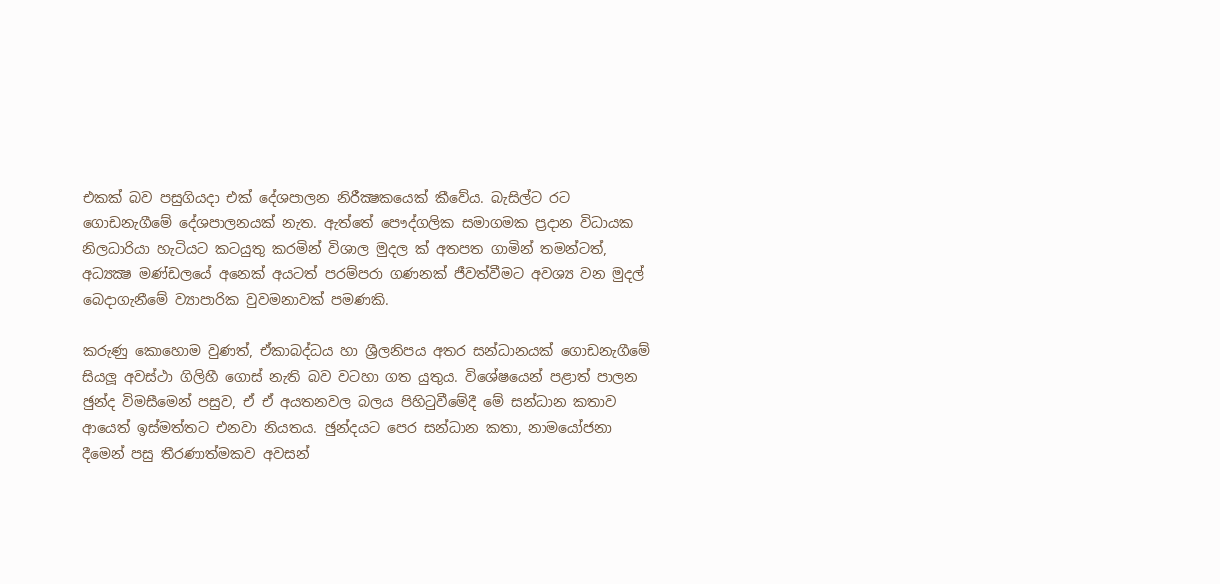එකක් බව පසුගියදා එක් දේශපාලන නිරීක්‍ෂකයෙක් කීවේය. බැසිල්ට රට ගොඩනැගීමේ දේශපාලනයක් නැත. ඇත්තේ පෞද්ගලික සමාගමක ප්‍රදාන විධායක නිලධාරියා හැටියට කටයුතු කරමින් විශාල මුදල ක් අතපත ගාමින් තමන්ටත්, අධ්‍යක්‍ෂ මණ්ඩලයේ අනෙක් අයටත් පරම්පරා ගණනක් ජීවත්වීමට අවශ්‍ය වන මුදල් බෙදාගැනීමේ ව්‍යාපාරික වුවමනාවක් පමණකි.

කරුණු කොහොම වුණත්, ඒකාබද්ධය හා ශ්‍රීලනිපය අතර සන්ධානයක් ගොඩනැගීමේ සියලූ අවස්ථා ගිලිහී ගොස් නැති බව වටහා ගත යුතුය. විශේෂයෙන් පළාත් පාලන ඡුන්ද විමසීමෙන් පසුව, ඒ ඒ අයතනවල බලය පිහිටුවීමේදී මේ සන්ධාන කතාව ආයෙත් ඉස්මත්තට එනවා නියතය. ඡුන්දයට පෙර සන්ධාන කතා, නාමයෝජනා දීමෙන් පසු තීරණාත්මකව අවසන්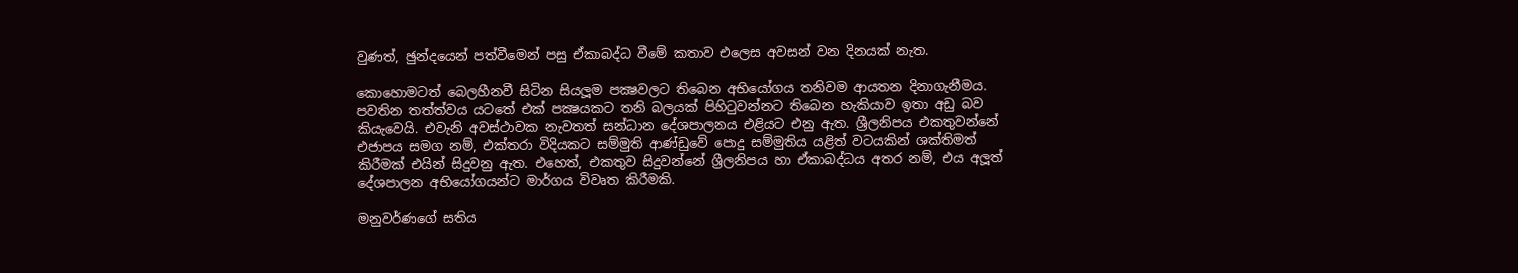වුණත්, ඡුන්දයෙන් පත්වීමෙන් පසු ඒකාබද්ධ වීමේ කතාව එලෙස අවසන් වන දිනයක් නැත.

කොහොමටත් බෙලහීනවී සිටින සියලූම පක්‍ෂවලට තිබෙන අභියෝගය තනිවම ආයතන දිනාගැනීමය. පවතින තත්ත්වය යටතේ එක් පක්‍ෂයකට තනි බලයක් පිහිටුවන්නට තිබෙන හැකියාව ඉතා අඩු බව කියැවෙයි. එවැනි අවස්ථාවක නැවතත් සන්ධාන දේශපාලනය එළියට එනු ඇත. ශ්‍රීලනිපය එකතුවන්නේ එජාපය සමග නම්, එක්තරා විදියකට සම්මුති ආණ්ඩුවේ පොදු සම්මුතිය යළිත් වටයකින් ශක්තිමත් කිරීමක් එයින් සිදුවනු ඇත. එහෙත්, එකතුව සිදුවන්නේ ශ්‍රීලනිපය හා ඒකාබද්ධය අතර නම්, එය අලූත් දේශපාලන අභියෝගයන්ට මාර්ගය විවෘත කිරීමකි.

මනුවර්ණගේ සතිය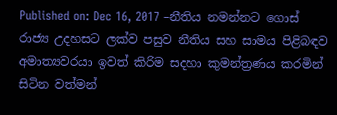Published on: Dec 16, 2017 –නීතිය නමන්නට ගොස් රාජ්‍ය උදහසට ලක්ව පසුව නීතිය සහ සාමය පිළිබඳව අමාත්‍යවරයා ඉවත් කිරිම සදහා කුමන්ත්‍රණය කරමින් සිටින වත්මන්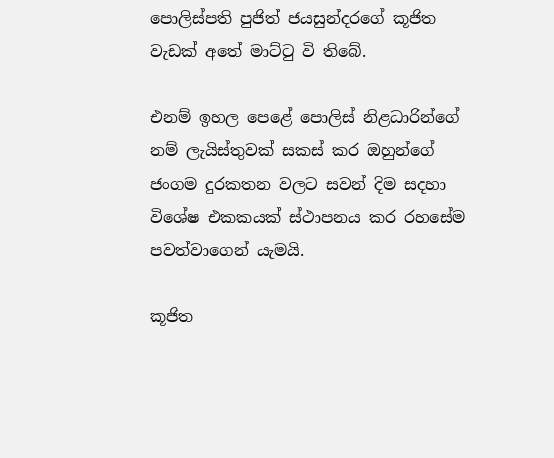පොලිස්පති පුජිත් ජයසුන්දරගේ කූජිත වැඩක් අතේ මාට්ටු වි තිබේ.

එනම් ඉහල පෙළේ පොලිස් නිළධාරින්ගේ නම් ලැයිස්තුවක් සකස් කර ඔහුන්ගේ ජංගම දුරකතන වලට සවන් දිම සදහා විශේෂ එකකයක් ස්ථාපනය කර රහසේම පවත්වාගෙන් යැමයි.

කූජිත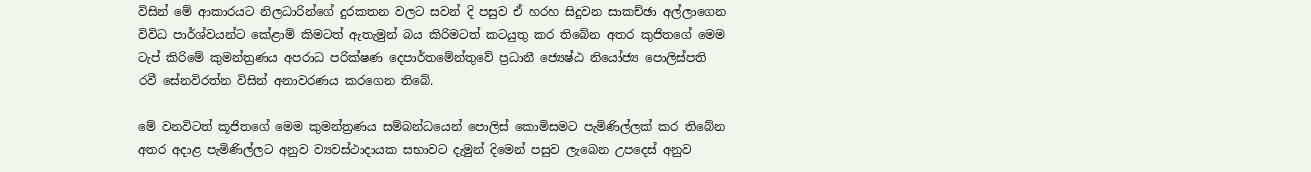විසින් මේ ආකාරයට නිලධාරින්ගේ දුරකතන වලට සවන් දි පසුව ඒ හරහ සිදුවන සාකච්ඡා අල්ලාගෙන විවිධ පාර්ශ්වයන්ට කේළාම් කිමටත් ඇතැමුන් බය කිරිමටත් කටයුතු කර තිබේන අතර කුජිතගේ මෙම ටැප් කිරිමේ කුමන්ත්‍රණය අපරාධ පරික්ෂණ දෙපාර්තමේන්තුවේ ප්‍රධානී ජ්‍යෙෂ්ඨ නියෝජ්‍ය පොලිස්පති රවී සේනවිරත්න විසින් අනාවරණය කරගෙන තිබේ.

මේ වනවිටත් කූජිතගේ මෙම කුමන්ත්‍රණය සම්බන්ධයෙන් පොලිස් කොමිසමට පැමිණිල්ලක් කර තිබේන අතර අදාළ පැමිණිල්ලට අනුව ව්‍යවස්ථාදායක සභාවට දැමුන් දිමෙන් පසුව ලැබෙන උපදෙස් අනුව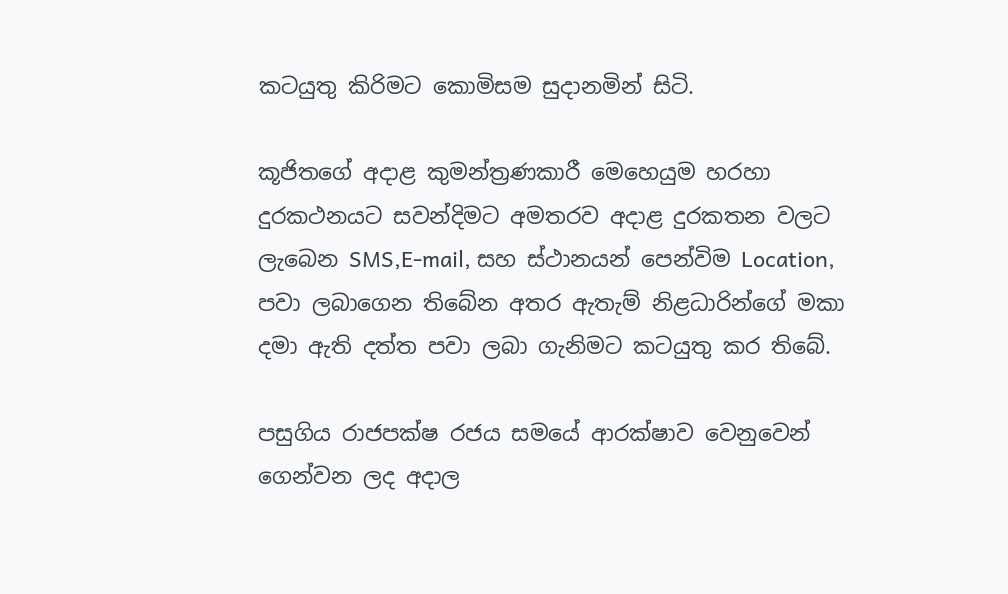කටයුතු කිරිමට කොමිසම සුදානමින් සිටි.

කූජිතගේ අදාළ කුමන්ත්‍රණකාරී මෙහෙයුම හරහා දුරකථනයට සවන්දිමට අමතරව අදාළ දුරකතන වලට ලැබෙන SMS,E-mail, සහ ස්ථානයන් පෙන්විම Location, පවා ලබාගෙන තිබේන අතර ඇතැම් නිළධාරින්ගේ මකා දමා ඇති දත්ත පවා ලබා ගැනිමට කටයුතු කර තිබේ.

පසුගිය රාජපක්ෂ රජය සමයේ ආරක්ෂාව වෙනුවෙන් ගෙන්වන ලද අදාල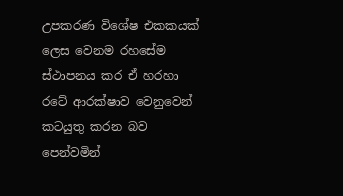උපකරණ විශේෂ එකකයක් ලෙස වෙනම රහසේම ස්ථාපනය කර ඒ හරහා රටේ ආරක්ෂාව වෙනුවෙන් කටයුතු කරන බව පෙන්වමින්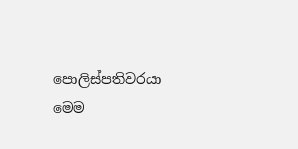පොලිස්පතිවරයා මෙම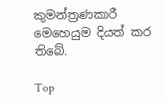කුමන්ත්‍රණකාරී මෙහෙයුම දියත් කර තිබේ.

Top